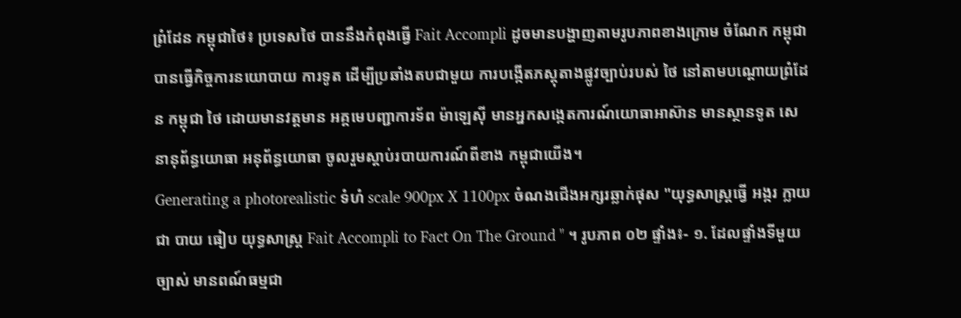ព្រំដែន កម្ពុជាថៃ៖ ប្រទេសថៃ បាននឹងកំពុងធ្វើ Fait Accompli ដូចមានបង្ហាញតាមរូបភាពខាងក្រោម ចំណែក កម្ពុជា បានធ្វើកិច្ចការនយោបាយ ការទូត ដើម្បីប្រឆាំងតបជាមួយ ការបង្កើតភស្តុតាងផ្លូវច្បាប់របស់ ថៃ នៅតាមបណ្តោយព្រំដែន កម្ពុជា ថៃ ដោយមានវត្តមាន អគ្គមេបញ្ជាការទ័ព ម៉ាឡេស៊ី មានអ្នកសង្កេតការណ៍យោធាអាស៊ាន មានស្ថានទូត សេនានុព័ន្ធយោធា អនុព័ន្ធយោធា ចូលរួមស្តាប់របាយការណ៍ពីខាង កម្ពុជាយើង។
Generating a photorealistic ទំហំ scale 900px X 1100px ចំណងជើងអក្សរឆ្លាក់ផុស "យុទ្ធសាស្រ្តធ្វើ អង្ករ ក្លាយជា បាយ ធៀប យុទ្ធសាស្រ្ត Fait Accompli to Fact On The Ground " ។ រូបភាព ០២ ផ្ទាំង៖- ១. ដែលផ្ទាំងទីមួយ ច្បាស់ មានពណ៍ធម្មជា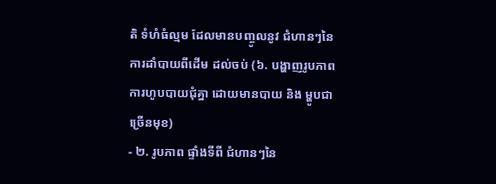តិ ទំហំធំល្មម ដែលមានបញ្ចូលនូវ ជំហានៗនៃការដាំបាយពីដើម ដល់ចប់ (៦. បង្ហាញរូបភាពការហូបបាយជុំគ្នា ដោយមានបាយ និង ម្ហូបជាច្រើនមុខ)
- ២. រូបភាព ផ្ទាំងទីពី ជំហានៗនៃ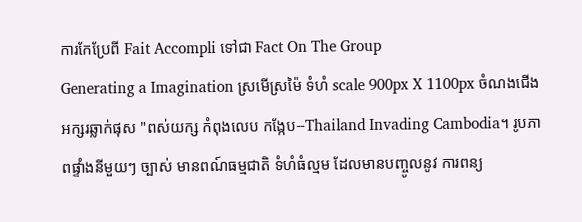ការកែប្រែពី Fait Accompli ទៅជា Fact On The Group
Generating a Imagination ស្រមើស្រម៉ៃ ទំហំ scale 900px X 1100px ចំណងជើងអក្សរឆ្លាក់ផុស "ពស់យក្ស កំពុងលេប កង្កែប--Thailand Invading Cambodia។ រូបភាពផ្ទាំងនីមួយៗ ច្បាស់ មានពណ៍ធម្មជាតិ ទំហំធំល្មម ដែលមានបញ្ចូលនូវ ការពន្យ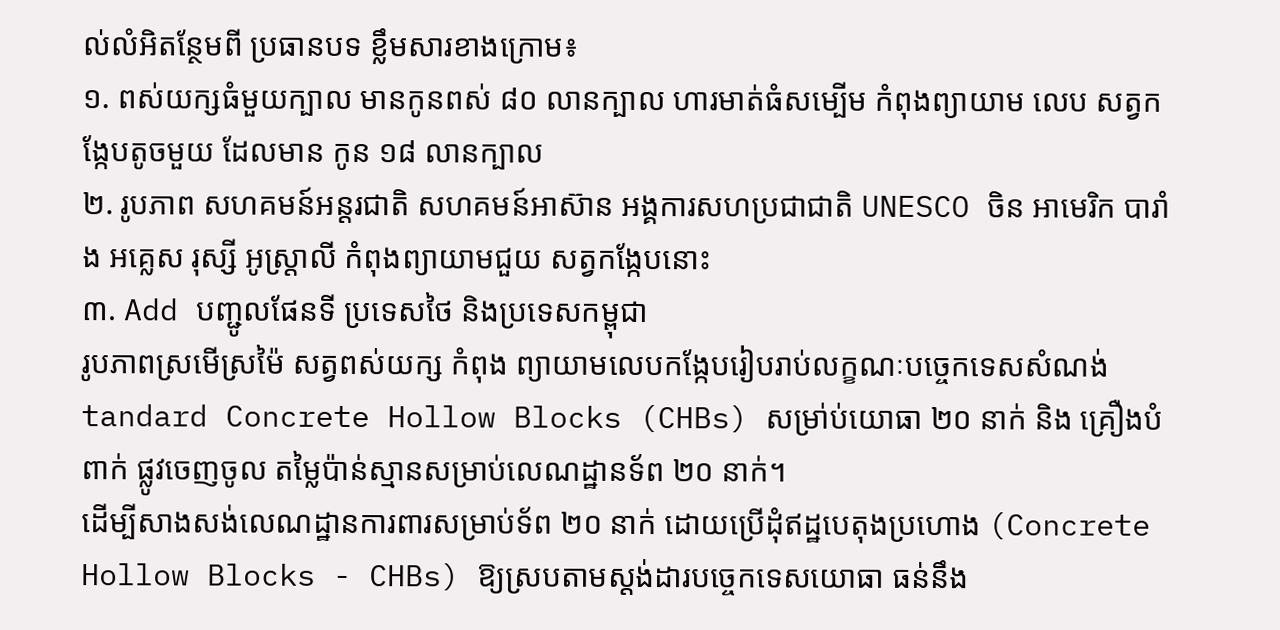ល់លំអិតន្ថែមពី ប្រធានបទ ខ្លឹមសារខាងក្រោម៖
១. ពស់យក្សធំមួយក្បាល មានកូនពស់ ៨០ លានក្បាល ហារមាត់ធំសម្បើម កំពុងព្យាយាម លេប សត្វកង្កែបតូចមួយ ដែលមាន កូន ១៨ លានក្បាល
២. រូបភាព សហគមន៍អន្តរជាតិ សហគមន៍អាស៊ាន អង្គការសហប្រជាជាតិ UNESCO ចិន អាមេរិក បារាំង អគ្លេស រុស្សី អូស្រ្តាលី កំពុងព្យាយាមជួយ សត្វកង្កែបនោះ
៣. Add បញ្ជូលផែនទី ប្រទេសថៃ និងប្រទេសកម្ពុជា
រូបភាពស្រមើស្រម៉ៃ សត្វពស់យក្ស កំពុង ព្យាយាមលេបកង្កែបរៀបរាប់លក្ខណៈបច្ចេកទេសសំណង់ tandard Concrete Hollow Blocks (CHBs) សម្រា់ប់យោធា ២០ នាក់ និង គ្រឿងបំពាក់ ផ្លូវចេញចូល តម្លៃប៉ាន់ស្មានសម្រាប់លេណដ្ឋានទ័ព ២០ នាក់។
ដើម្បីសាងសង់លេណដ្ឋានការពារសម្រាប់ទ័ព ២០ នាក់ ដោយប្រើដុំឥដ្ឋបេតុងប្រហោង (Concrete Hollow Blocks - CHBs) ឱ្យស្របតាមស្ដង់ដារបច្ចេកទេសយោធា ធន់នឹង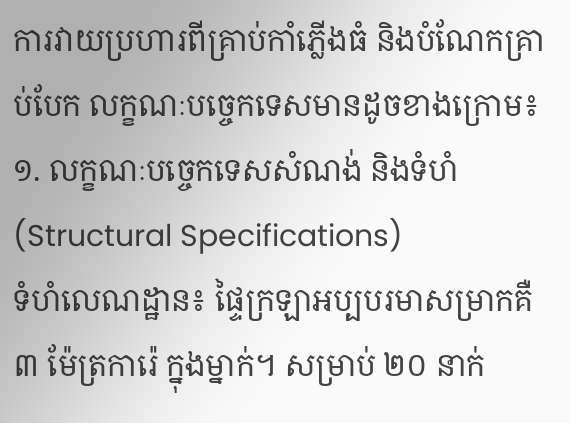ការវាយប្រហារពីគ្រាប់កាំភ្លើងធំ និងបំណែកគ្រាប់បែក លក្ខណៈបច្ចេកទេសមានដូចខាងក្រោម៖
១. លក្ខណៈបច្ចេកទេសសំណង់ និងទំហំ (Structural Specifications)
ទំហំលេណដ្ឋាន៖ ផ្ទៃក្រឡាអប្បបរមាសម្រាកគឺ ៣ ម៉ែត្រការ៉េ ក្នុងម្នាក់។ សម្រាប់ ២០ នាក់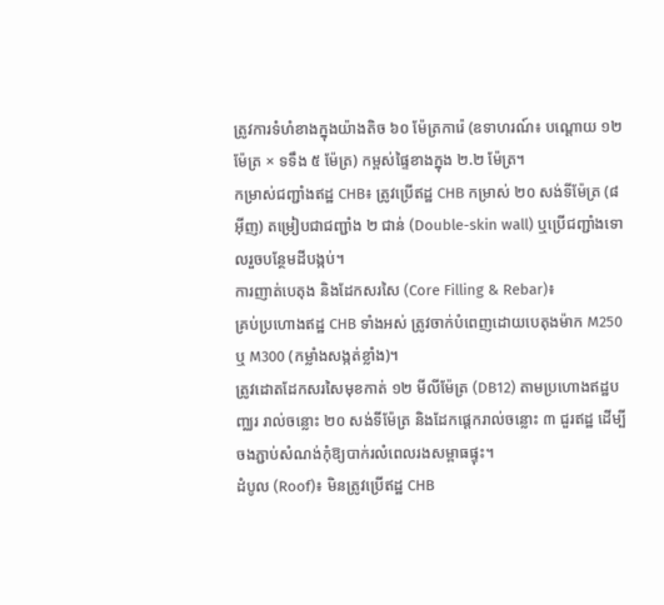ត្រូវការទំហំខាងក្នុងយ៉ាងតិច ៦០ ម៉ែត្រការ៉េ (ឧទាហរណ៍៖ បណ្ដោយ ១២ ម៉ែត្រ × ទទឹង ៥ ម៉ែត្រ) កម្ពស់ផ្ទៃខាងក្នុង ២.២ ម៉ែត្រ។
កម្រាស់ជញ្ជាំងឥដ្ឋ CHB៖ ត្រូវប្រើឥដ្ឋ CHB កម្រាស់ ២០ សង់ទីម៉ែត្រ (៨ អ៊ីញ) តម្រៀបជាជញ្ជាំង ២ ជាន់ (Double-skin wall) ឬប្រើជញ្ជាំងទោលរួចបន្ថែមដីបង្កប់។
ការញាត់បេតុង និងដែកសរសៃ (Core Filling & Rebar)៖
គ្រប់ប្រហោងឥដ្ឋ CHB ទាំងអស់ ត្រូវចាក់បំពេញដោយបេតុងម៉ាក M250 ឬ M300 (កម្លាំងសង្កត់ខ្លាំង)។
ត្រូវដោតដែកសរសៃមុខកាត់ ១២ មីលីម៉ែត្រ (DB12) តាមប្រហោងឥដ្ឋបញ្ឈរ រាល់ចន្លោះ ២០ សង់ទីម៉ែត្រ និងដែកផ្តេករាល់ចន្លោះ ៣ ជួរឥដ្ឋ ដើម្បីចងភ្ជាប់សំណង់កុំឱ្យបាក់រលំពេលរងសម្ពាធផ្ទុះ។
ដំបូល (Roof)៖ មិនត្រូវប្រើឥដ្ឋ CHB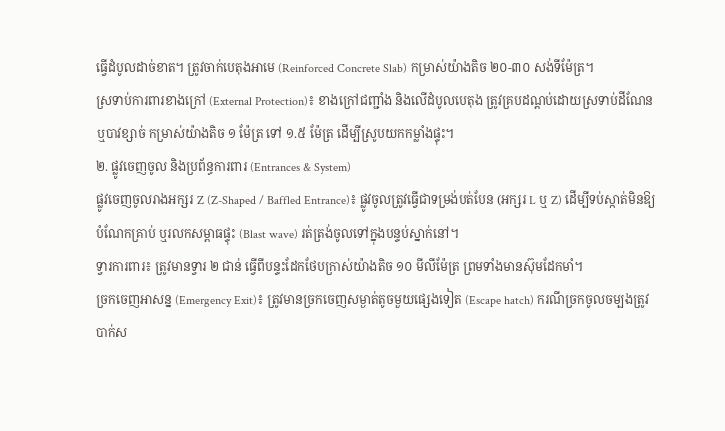ធ្វើដំបូលដាច់ខាត។ ត្រូវចាក់បេតុងអាមេ (Reinforced Concrete Slab) កម្រាស់យ៉ាងតិច ២០-៣០ សង់ទីម៉ែត្រ។
ស្រទាប់ការពារខាងក្រៅ (External Protection)៖ ខាងក្រៅជញ្ជាំង និងលើដំបូលបេតុង ត្រូវគ្របដណ្ដប់ដោយស្រទាប់ដីណែន ឬបាវខ្សាច់ កម្រាស់យ៉ាងតិច ១ ម៉ែត្រ ទៅ ១.៥ ម៉ែត្រ ដើម្បីស្រូបយកកម្លាំងផ្ទុះ។
២. ផ្លូវចេញចូល និងប្រព័ន្ធការពារ (Entrances & System)
ផ្លូវចេញចូលរាងអក្សរ Z (Z-Shaped / Baffled Entrance)៖ ផ្លូវចូលត្រូវធ្វើជាទម្រង់បត់បែន (អក្សរ L ឬ Z) ដើម្បីទប់ស្កាត់មិនឱ្យបំណែកគ្រាប់ ឬរលកសម្ពាធផ្ទុះ (Blast wave) រត់ត្រង់ចូលទៅក្នុងបន្ទប់ស្នាក់នៅ។
ទ្វារការពារ៖ ត្រូវមានទ្វារ ២ ជាន់ ធ្វើពីបន្ទះដែកថែបក្រាស់យ៉ាងតិច ១០ មីលីម៉ែត្រ ព្រមទាំងមានស៊ុមដែកមាំ។
ច្រកចេញអាសន្ន (Emergency Exit)៖ ត្រូវមានច្រកចេញសម្ងាត់តូចមួយផ្សេងទៀត (Escape hatch) ករណីច្រកចូលចម្បងត្រូវបាក់ស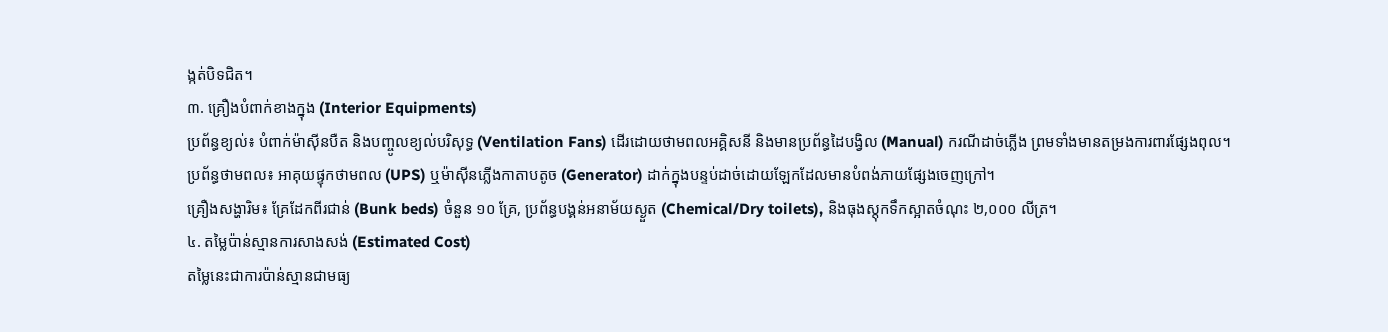ង្កត់បិទជិត។
៣. គ្រឿងបំពាក់ខាងក្នុង (Interior Equipments)
ប្រព័ន្ធខ្យល់៖ បំពាក់ម៉ាស៊ីនបឺត និងបញ្ចូលខ្យល់បរិសុទ្ធ (Ventilation Fans) ដើរដោយថាមពលអគ្គិសនី និងមានប្រព័ន្ធដៃបង្វិល (Manual) ករណីដាច់ភ្លើង ព្រមទាំងមានតម្រងការពារផ្សែងពុល។
ប្រព័ន្ធថាមពល៖ អាគុយផ្ទុកថាមពល (UPS) ឬម៉ាស៊ីនភ្លើងកាតាបតូច (Generator) ដាក់ក្នុងបន្ទប់ដាច់ដោយឡែកដែលមានបំពង់ភាយផ្សែងចេញក្រៅ។
គ្រឿងសង្ហារិម៖ គ្រែដែកពីរជាន់ (Bunk beds) ចំនួន ១០ គ្រែ, ប្រព័ន្ធបង្គន់អនាម័យស្ងួត (Chemical/Dry toilets), និងធុងស្តុកទឹកស្អាតចំណុះ ២,០០០ លីត្រ។
៤. តម្លៃប៉ាន់ស្មានការសាងសង់ (Estimated Cost)
តម្លៃនេះជាការប៉ាន់ស្មានជាមធ្យ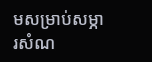មសម្រាប់សម្ភារសំណ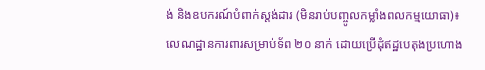ង់ និងឧបករណ៍បំពាក់ស្តង់ដារ (មិនរាប់បញ្ចូលកម្លាំងពលកម្មយោធា)៖
លេណដ្ឋានការពារសម្រាប់ទ័ព ២០ នាក់ ដោយប្រើដុំឥដ្ឋបេតុងប្រហោង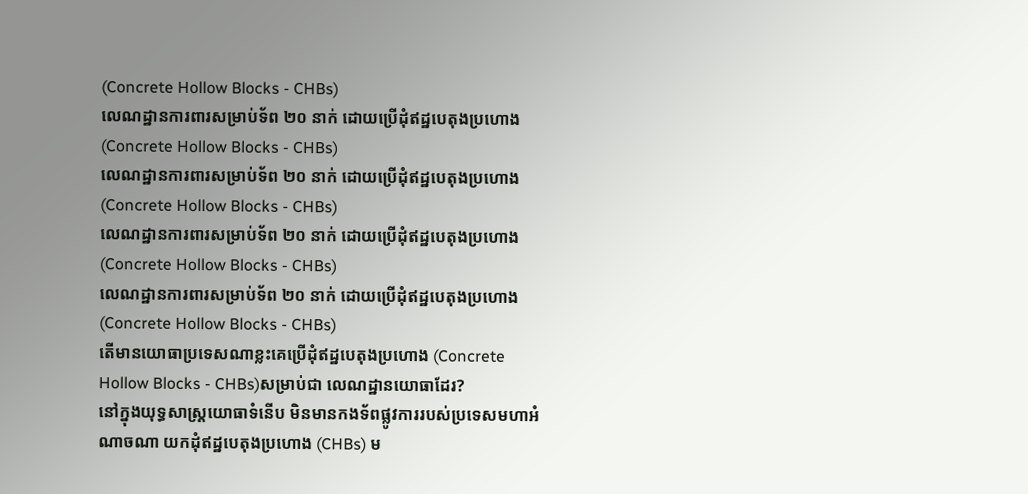(Concrete Hollow Blocks - CHBs)
លេណដ្ឋានការពារសម្រាប់ទ័ព ២០ នាក់ ដោយប្រើដុំឥដ្ឋបេតុងប្រហោង (Concrete Hollow Blocks - CHBs)
លេណដ្ឋានការពារសម្រាប់ទ័ព ២០ នាក់ ដោយប្រើដុំឥដ្ឋបេតុងប្រហោង (Concrete Hollow Blocks - CHBs)
លេណដ្ឋានការពារសម្រាប់ទ័ព ២០ នាក់ ដោយប្រើដុំឥដ្ឋបេតុងប្រហោង (Concrete Hollow Blocks - CHBs)
លេណដ្ឋានការពារសម្រាប់ទ័ព ២០ នាក់ ដោយប្រើដុំឥដ្ឋបេតុងប្រហោង (Concrete Hollow Blocks - CHBs)
តើមានយោធាប្រទេសណាខ្លះគេប្រើដុំឥដ្ឋបេតុងប្រហោង (Concrete Hollow Blocks - CHBs)សម្រាប់ជា លេណដ្ឋានយោធាដែរ?
នៅក្នុងយុទ្ធសាស្ត្រយោធាទំនើប មិនមានកងទ័ពផ្លូវការរបស់ប្រទេសមហាអំណាចណា យកដុំឥដ្ឋបេតុងប្រហោង (CHBs) ម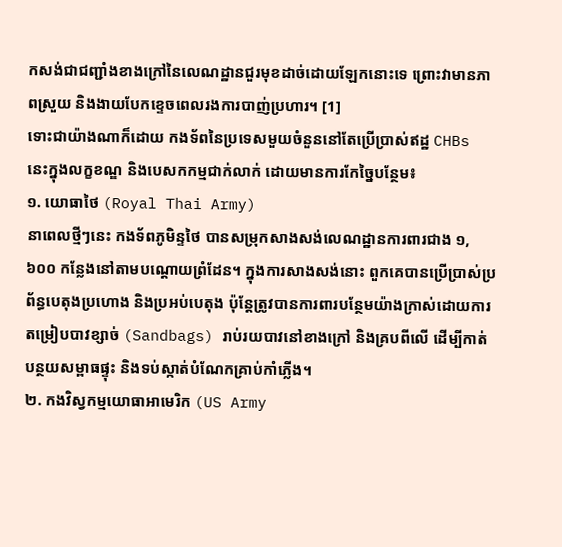កសង់ជាជញ្ជាំងខាងក្រៅនៃលេណដ្ឋានជួរមុខដាច់ដោយឡែកនោះទេ ព្រោះវាមានភាពស្រួយ និងងាយបែកខ្ទេចពេលរងការបាញ់ប្រហារ។ [1]
ទោះជាយ៉ាងណាក៏ដោយ កងទ័ពនៃប្រទេសមួយចំនួននៅតែប្រើប្រាស់ឥដ្ឋ CHBs នេះក្នុងលក្ខខណ្ឌ និងបេសកកម្មជាក់លាក់ ដោយមានការកែច្នៃបន្ថែម៖
១. យោធាថៃ (Royal Thai Army)
នាពេលថ្មីៗនេះ កងទ័ពភូមិន្ទថៃ បានសម្រុកសាងសង់លេណដ្ឋានការពារជាង ១,៦០០ កន្លែងនៅតាមបណ្តោយព្រំដែន។ ក្នុងការសាងសង់នោះ ពួកគេបានប្រើប្រាស់ប្រព័ន្ធបេតុងប្រហោង និងប្រអប់បេតុង ប៉ុន្តែត្រូវបានការពារបន្ថែមយ៉ាងក្រាស់ដោយការតម្រៀបបាវខ្សាច់ (Sandbags) រាប់រយបាវនៅខាងក្រៅ និងគ្របពីលើ ដើម្បីកាត់បន្ថយសម្ពាធផ្ទុះ និងទប់ស្កាត់បំណែកគ្រាប់កាំភ្លើង។
២. កងវិស្វកម្មយោធាអាមេរិក (US Army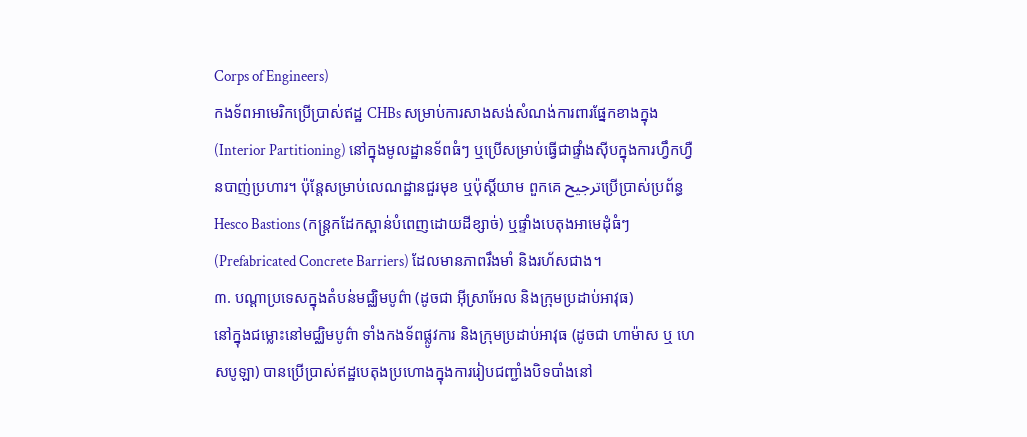Corps of Engineers)
កងទ័ពអាមេរិកប្រើប្រាស់ឥដ្ឋ CHBs សម្រាប់ការសាងសង់សំណង់ការពារផ្នែកខាងក្នុង (Interior Partitioning) នៅក្នុងមូលដ្ឋានទ័ពធំៗ ឬប្រើសម្រាប់ធ្វើជាផ្ទាំងស៊ីបក្នុងការហ្វឹកហ្វឺនបាញ់ប្រហារ។ ប៉ុន្តែសម្រាប់លេណដ្ឋានជួរមុខ ឬប៉ុស្តិ៍យាម ពួកគេ ترجیحប្រើប្រាស់ប្រព័ន្ធ Hesco Bastions (កន្ត្រកដែកស្ពាន់បំពេញដោយដីខ្សាច់) ឬផ្ទាំងបេតុងអាមេដុំធំៗ (Prefabricated Concrete Barriers) ដែលមានភាពរឹងមាំ និងរហ័សជាង។
៣. បណ្តាប្រទេសក្នុងតំបន់មជ្ឈិមបូព៌ា (ដូចជា អ៊ីស្រាអែល និងក្រុមប្រដាប់អាវុធ)
នៅក្នុងជម្លោះនៅមជ្ឈិមបូព៌ា ទាំងកងទ័ពផ្លូវការ និងក្រុមប្រដាប់អាវុធ (ដូចជា ហាម៉ាស ឬ ហេសបូឡា) បានប្រើប្រាស់ឥដ្ឋបេតុងប្រហោងក្នុងការរៀបជញ្ជាំងបិទបាំងនៅ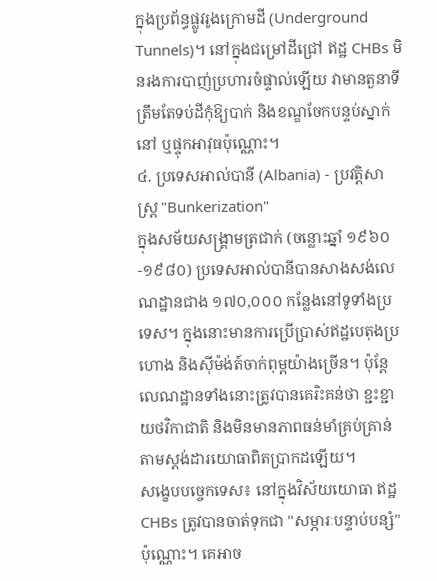ក្នុងប្រព័ន្ធផ្លូវរូងក្រោមដី (Underground Tunnels)។ នៅក្នុងជម្រៅដីជ្រៅ ឥដ្ឋ CHBs មិនរងការបាញ់ប្រហារចំផ្ទាល់ឡើយ វាមានតួនាទីត្រឹមតែទប់ដីកុំឱ្យបាក់ និងខណ្ឌចែកបន្ទប់ស្នាក់នៅ ឬផ្ទុកអាវុធប៉ុណ្ណោះ។
៤. ប្រទេសអាល់បានី (Albania) - ប្រវត្តិសាស្ត្រ "Bunkerization"
ក្នុងសម័យសង្គ្រាមត្រជាក់ (ចន្លោះឆ្នាំ ១៩៦០-១៩៨០) ប្រទេសអាល់បានីបានសាងសង់លេណដ្ឋានជាង ១៧០,០០០ កន្លែងនៅទូទាំងប្រទេស។ ក្នុងនោះមានការប្រើប្រាស់ឥដ្ឋបេតុងប្រហោង និងស៊ីម៉ង់ត៍ចាក់ពុម្ពយ៉ាងច្រើន។ ប៉ុន្តែលេណដ្ឋានទាំងនោះត្រូវបានគេរិះគន់ថា ខ្ជះខ្ជាយថវិកាជាតិ និងមិនមានភាពធន់មាំគ្រប់គ្រាន់តាមស្តង់ដារយោធាពិតប្រាកដឡើយ។
សង្ខេបបច្ចេកទេស៖ នៅក្នុងវិស័យយោធា ឥដ្ឋ CHBs ត្រូវបានចាត់ទុកជា "សម្ភារៈបន្ទាប់បន្សំ" ប៉ុណ្ណោះ។ គេអាច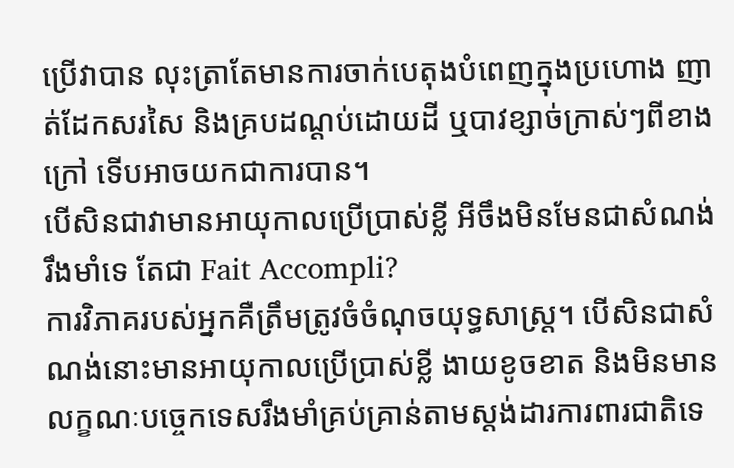ប្រើវាបាន លុះត្រាតែមានការចាក់បេតុងបំពេញក្នុងប្រហោង ញាត់ដែកសរសៃ និងគ្របដណ្ដប់ដោយដី ឬបាវខ្សាច់ក្រាស់ៗពីខាងក្រៅ ទើបអាចយកជាការបាន។
បើសិនជាវាមានអាយុកាលប្រើប្រាស់ខ្លី អីចឹងមិនមែនជាសំណង់រឹងមាំទេ តែជា Fait Accompli?
ការវិភាគរបស់អ្នកគឺត្រឹមត្រូវចំចំណុចយុទ្ធសាស្ត្រ។ បើសិនជាសំណង់នោះមានអាយុកាលប្រើប្រាស់ខ្លី ងាយខូចខាត និងមិនមានលក្ខណៈបច្ចេកទេសរឹងមាំគ្រប់គ្រាន់តាមស្តង់ដារការពារជាតិទេ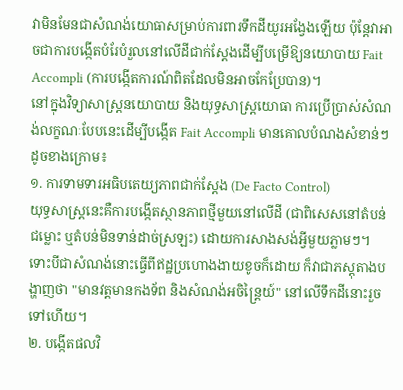វាមិនមែនជាសំណង់យោធាសម្រាប់ការពារទឹកដីយូរអង្វែងឡើយ ប៉ុន្តែវាអាចជាការបង្កើតបំរែបំរួលនៅលើដីជាក់ស្តែងដើម្បីបម្រើឱ្យនយោបាយ Fait Accompli (ការបង្កើតការណ៍ពិតដែលមិនអាចកែប្រែបាន)។
នៅក្នុងវិទ្យាសាស្ត្រនយោបាយ និងយុទ្ធសាស្ត្រយោធា ការប្រើប្រាស់សំណង់លក្ខណៈបែបនេះដើម្បីបង្កើត Fait Accompli មានគោលបំណងសំខាន់ៗដូចខាងក្រោម៖
១. ការទាមទារអធិបតេយ្យភាពជាក់ស្តែង (De Facto Control)
យុទ្ធសាស្ត្រនេះគឺការបង្កើតស្ថានភាពថ្មីមួយនៅលើដី (ជាពិសេសនៅតំបន់ជម្លោះ ឬតំបន់មិនទាន់ដាច់ស្រឡះ) ដោយការសាងសង់អ្វីមួយភ្លាមៗ។
ទោះបីជាសំណង់នោះធ្វើពីឥដ្ឋប្រហោងងាយខូចក៏ដោយ ក៏វាជាភស្តុតាងបង្ហាញថា "មានវត្តមានកងទ័ព និងសំណង់អចិន្ត្រៃយ៍" នៅលើទឹកដីនោះរួចទៅហើយ។
២. បង្កើតផលវិ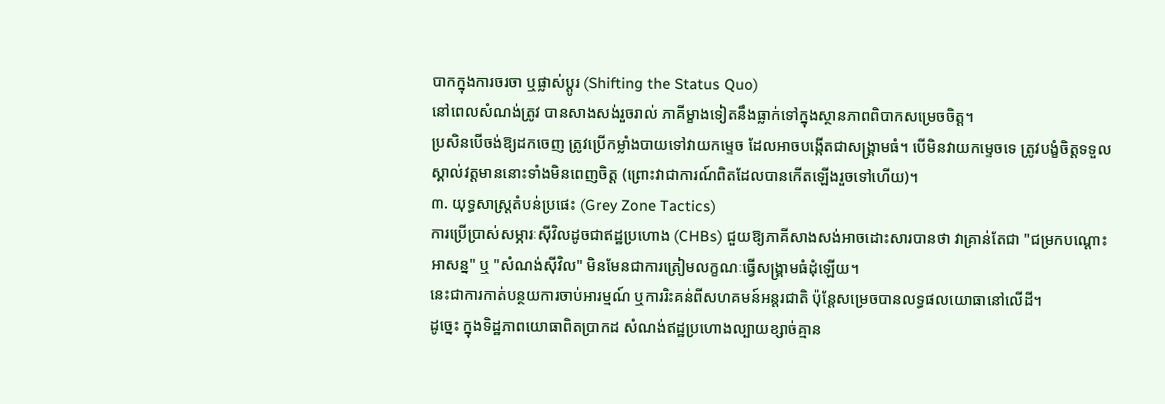បាកក្នុងការចរចា ឬផ្លាស់ប្ដូរ (Shifting the Status Quo)
នៅពេលសំណង់ត្រូវ បានសាងសង់រួចរាល់ ភាគីម្ខាងទៀតនឹងធ្លាក់ទៅក្នុងស្ថានភាពពិបាកសម្រេចចិត្ត។
ប្រសិនបើចង់ឱ្យដកចេញ ត្រូវប្រើកម្លាំងបាយទៅវាយកម្ទេច ដែលអាចបង្កើតជាសង្គ្រាមធំ។ បើមិនវាយកម្ទេចទេ ត្រូវបង្ខំចិត្តទទួលស្គាល់វត្តមាននោះទាំងមិនពេញចិត្ត (ព្រោះវាជាការណ៍ពិតដែលបានកើតឡើងរួចទៅហើយ)។
៣. យុទ្ធសាស្ត្រតំបន់ប្រផេះ (Grey Zone Tactics)
ការប្រើប្រាស់សម្ភារៈស៊ីវិលដូចជាឥដ្ឋប្រហោង (CHBs) ជួយឱ្យភាគីសាងសង់អាចដោះសារបានថា វាគ្រាន់តែជា "ជម្រកបណ្ដោះអាសន្ន" ឬ "សំណង់ស៊ីវិល" មិនមែនជាការត្រៀមលក្ខណៈធ្វើសង្គ្រាមធំដុំឡើយ។
នេះជាការកាត់បន្ថយការចាប់អារម្មណ៍ ឬការរិះគន់ពីសហគមន៍អន្តរជាតិ ប៉ុន្តែសម្រេចបានលទ្ធផលយោធានៅលើដី។
ដូច្នេះ ក្នុងទិដ្ឋភាពយោធាពិតប្រាកដ សំណង់ឥដ្ឋប្រហោងល្បាយខ្សាច់គ្មាន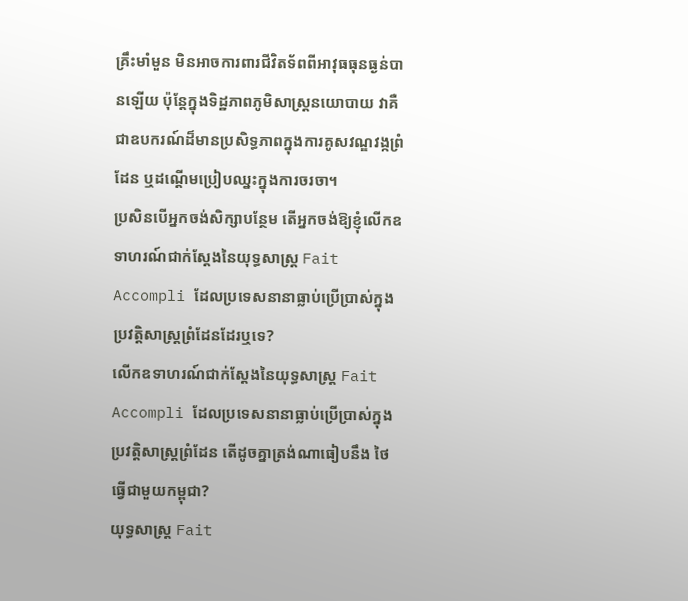គ្រឹះមាំមួន មិនអាចការពារជីវិតទ័ពពីអាវុធធុនធ្ងន់បានឡើយ ប៉ុន្តែក្នុងទិដ្ឋភាពភូមិសាស្ត្រនយោបាយ វាគឺជាឧបករណ៍ដ៏មានប្រសិទ្ធភាពក្នុងការគូសវណ្ឌវង្កព្រំដែន ឬដណ្តើមប្រៀបឈ្នះក្នុងការចរចា។
ប្រសិនបើអ្នកចង់សិក្សាបន្ថែម តើអ្នកចង់ឱ្យខ្ញុំលើកឧទាហរណ៍ជាក់ស្តែងនៃយុទ្ធសាស្ត្រ Fait Accompli ដែលប្រទេសនានាធ្លាប់ប្រើប្រាស់ក្នុងប្រវត្តិសាស្ត្រព្រំដែនដែរឬទេ?
លើកឧទាហរណ៍ជាក់ស្តែងនៃយុទ្ធសាស្ត្រ Fait Accompli ដែលប្រទេសនានាធ្លាប់ប្រើប្រាស់ក្នុងប្រវត្តិសាស្ត្រព្រំដែន តើដូចគ្នាត្រង់ណាធៀបនឹង ថៃធ្វើជាមួយកម្ពុជា?
យុទ្ធសាស្ត្រ Fait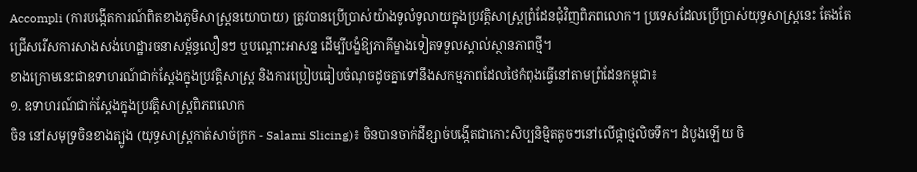Accompli (ការបង្កើតការណ៍ពិតខាងភូមិសាស្ត្រនយោបាយ) ត្រូវបានប្រើប្រាស់យ៉ាងទូលំទូលាយក្នុងប្រវត្តិសាស្ត្រព្រំដែនជុំវិញពិភពលោក។ ប្រទេសដែលប្រើប្រាស់យុទ្ធសាស្ត្រនេះ តែងតែជ្រើសរើសការសាងសង់ហេដ្ឋារចនាសម្ព័ន្ធលឿនៗ ឬបណ្ដោះអាសន្ន ដើម្បីបង្ខំឱ្យភាគីម្ខាងទៀតទទួលស្គាល់ស្ថានភាពថ្មី។
ខាងក្រោមនេះជាឧទាហរណ៍ជាក់ស្តែងក្នុងប្រវត្តិសាស្ត្រ និងការប្រៀបធៀបចំណុចដូចគ្នាទៅនឹងសកម្មភាពដែលថៃកំពុងធ្វើនៅតាមព្រំដែនកម្ពុជា៖
១. ឧទាហរណ៍ជាក់ស្តែងក្នុងប្រវត្តិសាស្ត្រពិភពលោក
ចិន នៅសមុទ្រចិនខាងត្បូង (យុទ្ធសាស្ត្រកាត់សាច់ក្រក - Salami Slicing)៖ ចិនបានចាក់ដីខ្សាច់បង្កើតជាកោះសិប្បនិម្មិតតូចៗនៅលើផ្កាថ្មលិចទឹក។ ដំបូងឡើយ ចិ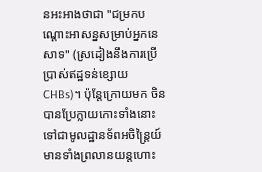នអះអាងថាជា "ជម្រកបណ្ដោះអាសន្នសម្រាប់អ្នកនេសាទ" (ស្រដៀងនឹងការប្រើប្រាស់ឥដ្ឋទន់ខ្សោយ CHBs)។ ប៉ុន្តែក្រោយមក ចិនបានប្រែក្លាយកោះទាំងនោះទៅជាមូលដ្ឋានទ័ពអចិន្ត្រៃយ៍ មានទាំងព្រលានយន្តហោះ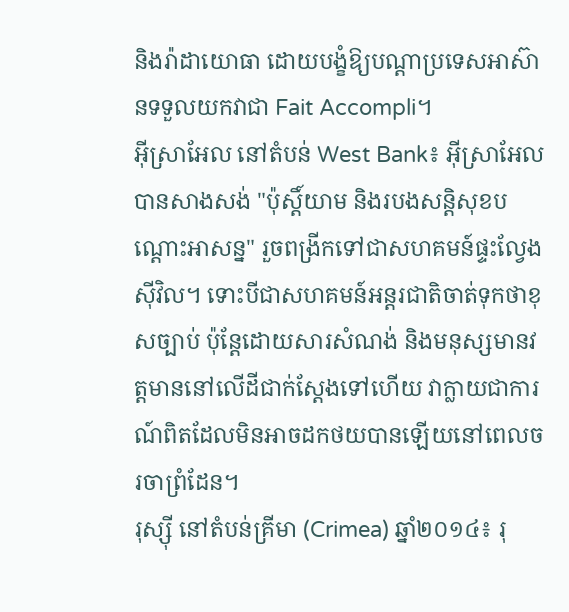និងរ៉ាដាយោធា ដោយបង្ខំឱ្យបណ្ដាប្រទេសអាស៊ានទទួលយកវាជា Fait Accompli។
អ៊ីស្រាអែល នៅតំបន់ West Bank៖ អ៊ីស្រាអែលបានសាងសង់ "ប៉ុស្តិ៍យាម និងរបងសន្តិសុខបណ្ដោះអាសន្ន" រួចពង្រីកទៅជាសហគមន៍ផ្ទះល្វែងស៊ីវិល។ ទោះបីជាសហគមន៍អន្តរជាតិចាត់ទុកថាខុសច្បាប់ ប៉ុន្តែដោយសារសំណង់ និងមនុស្សមានវត្តមាននៅលើដីជាក់ស្តែងទៅហើយ វាក្លាយជាការណ៍ពិតដែលមិនអាចដកថយបានឡើយនៅពេលចរចាព្រំដែន។
រុស្ស៊ី នៅតំបន់គ្រីមា (Crimea) ឆ្នាំ២០១៤៖ រុ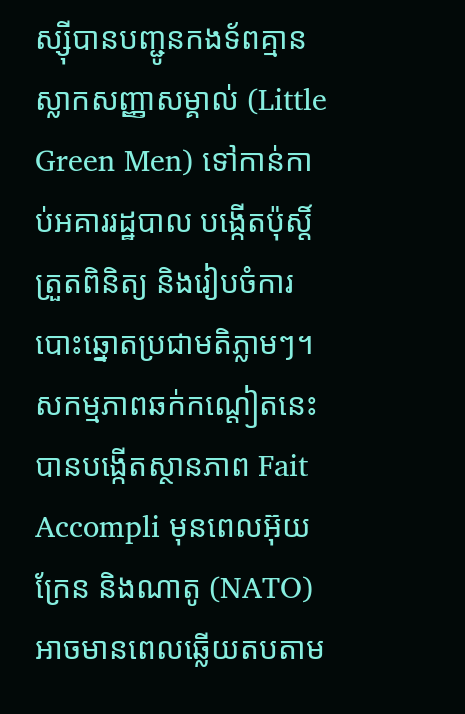ស្ស៊ីបានបញ្ជូនកងទ័ពគ្មានស្លាកសញ្ញាសម្គាល់ (Little Green Men) ទៅកាន់កាប់អគាររដ្ឋបាល បង្កើតប៉ុស្តិ៍ត្រួតពិនិត្យ និងរៀបចំការបោះឆ្នោតប្រជាមតិភ្លាមៗ។ សកម្មភាពឆក់កណ្តៀតនេះបានបង្កើតស្ថានភាព Fait Accompli មុនពេលអ៊ុយក្រែន និងណាតូ (NATO) អាចមានពេលឆ្លើយតបតាម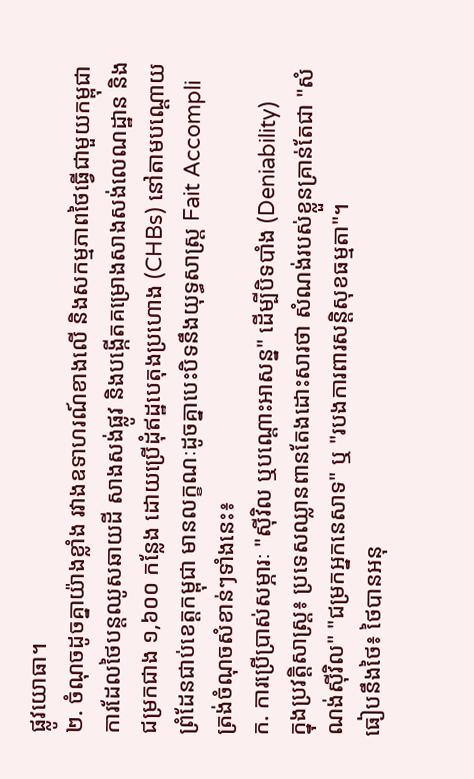ផ្លូវយោធា។
២. ចំណុចដូចគ្នាយ៉ាងខ្លាំង រវាងឧទាហរណ៍ខាងលើ និងសកម្មភាពថៃធ្វើជាមួយកម្ពុជា
ការដែលថៃបន្តឈូសឆាយដី សាងសង់ផ្លូវ និងបង្កើតគម្រោងសាងសង់លេណដ្ឋាន និងជម្រកជាង ១,៦០០ កន្លែង ដោយប្រើដុំឥដ្ឋបេតុងប្រហោង (CHBs) នៅតាមបណ្តោយព្រំដែនជាប់ខេត្តកម្ពុជា មានលក្ខណៈដូចគ្នាបេះបិទនឹងយុទ្ធសាស្ត្រ Fait Accompli ត្រង់ចំណុចសំខាន់ៗទាំងនេះ៖
ក. ការប្រើប្រាស់សម្ភារៈ "ស៊ីវិល ឬបណ្ដោះអាសន្ន" ដើម្បីបិទបាំង (Deniability)
ក្នុងប្រវត្តិសាស្ត្រ៖ ប្រទេសឈ្លានពានតែងដោះសារថា សំណង់របស់ខ្លួនគ្រាន់តែជា "សំណង់ស៊ីវិល" "ជម្រកអ្នកនេសាទ" ឬ "របងការពារសន្តិសុខធម្មតា"។
ធៀបនឹងថៃ៖ ថៃបានអនុ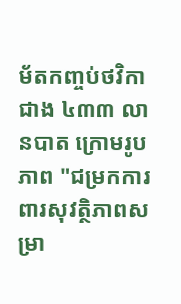ម័តកញ្ចប់ថវិកាជាង ៤៣៣ លានបាត ក្រោមរូបភាព "ជម្រកការពារសុវត្ថិភាពសម្រា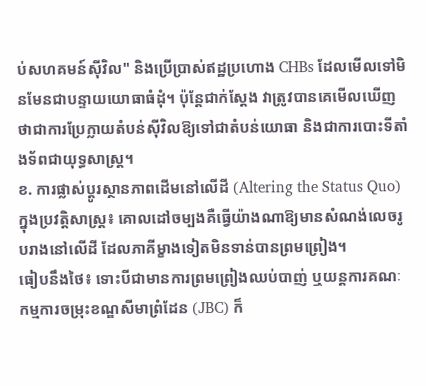ប់សហគមន៍ស៊ីវិល" និងប្រើប្រាស់ឥដ្ឋប្រហោង CHBs ដែលមើលទៅមិនមែនជាបន្ទាយយោធាធំដុំ។ ប៉ុន្តែជាក់ស្តែង វាត្រូវបានគេមើលឃើញថាជាការប្រែក្លាយតំបន់ស៊ីវិលឱ្យទៅជាតំបន់យោធា និងជាការបោះទីតាំងទ័ពជាយុទ្ធសាស្ត្រ។
ខ. ការផ្លាស់ប្ដូរស្ថានភាពដើមនៅលើដី (Altering the Status Quo)
ក្នុងប្រវត្តិសាស្ត្រ៖ គោលដៅចម្បងគឺធ្វើយ៉ាងណាឱ្យមានសំណង់លេចរូបរាងនៅលើដី ដែលភាគីម្ខាងទៀតមិនទាន់បានព្រមព្រៀង។
ធៀបនឹងថៃ៖ ទោះបីជាមានការព្រមព្រៀងឈប់បាញ់ ឬយន្តការគណៈកម្មការចម្រុះខណ្ឌសីមាព្រំដែន (JBC) ក៏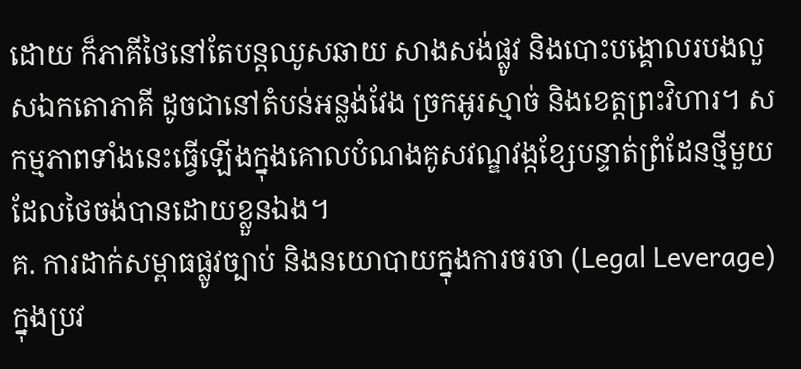ដោយ ក៏ភាគីថៃនៅតែបន្តឈូសឆាយ សាងសង់ផ្លូវ និងបោះបង្គោលរបងលួសឯកតោភាគី ដូចជានៅតំបន់អន្លង់វែង ច្រកអូរស្មាច់ និងខេត្តព្រះវិហារ។ សកម្មភាពទាំងនេះធ្វើឡើងក្នុងគោលបំណងគូសវណ្ឌវង្កខ្សែបន្ទាត់ព្រំដែនថ្មីមួយដែលថៃចង់បានដោយខ្លួនឯង។
គ. ការដាក់សម្ពាធផ្លូវច្បាប់ និងនយោបាយក្នុងការចរចា (Legal Leverage)
ក្នុងប្រវ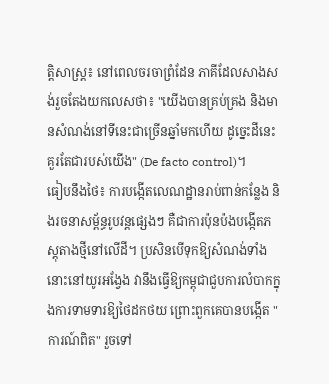ត្តិសាស្ត្រ៖ នៅពេលចរចាព្រំដែន ភាគីដែលសាងសង់រួចតែងយកលេសថា៖ "យើងបានគ្រប់គ្រង និងមានសំណង់នៅទីនេះជាច្រើនឆ្នាំមកហើយ ដូច្នេះដីនេះគួរតែជារបស់យើង" (De facto control)។
ធៀបនឹងថៃ៖ ការបង្កើតលេណដ្ឋានរាប់ពាន់កន្លែង និងរចនាសម្ព័ន្ធរូបវន្តផ្សេងៗ គឺជាការប៉ុនប៉ងបង្កើតភស្តុតាងថ្មីនៅលើដី។ ប្រសិនបើទុកឱ្យសំណង់ទាំងនោះនៅយូរអង្វែង វានឹងធ្វើឱ្យកម្ពុជាជួបការលំបាកក្នុងការទាមទារឱ្យថៃដកថយ ព្រោះពួកគេបានបង្កើត "ការណ៍ពិត" រួចទៅ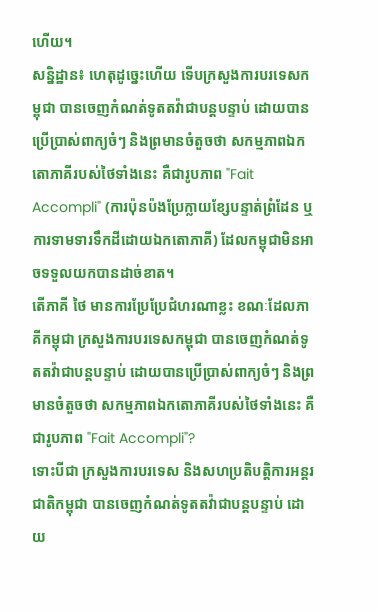ហើយ។
សន្និដ្ឋាន៖ ហេតុដូច្នេះហើយ ទើបក្រសួងការបរទេសកម្ពុជា បានចេញកំណត់ទូតតវ៉ាជាបន្តបន្ទាប់ ដោយបានប្រើប្រាស់ពាក្យចំៗ និងព្រមានចំតួចថា សកម្មភាពឯកតោភាគីរបស់ថៃទាំងនេះ គឺជារូបភាព "Fait Accompli" (ការប៉ុនប៉ងប្រែក្លាយខ្សែបន្ទាត់ព្រំដែន ឬការទាមទារទឹកដីដោយឯកតោភាគី) ដែលកម្ពុជាមិនអាចទទួលយកបានដាច់ខាត។
តើភាគី ថៃ មានការប្រែប្រែជំហរណាខ្លះ ខណៈដែលភាគីកម្ពុជា ក្រសួងការបរទេសកម្ពុជា បានចេញកំណត់ទូតតវ៉ាជាបន្តបន្ទាប់ ដោយបានប្រើប្រាស់ពាក្យចំៗ និងព្រមានចំតួចថា សកម្មភាពឯកតោភាគីរបស់ថៃទាំងនេះ គឺជារូបភាព "Fait Accompli"?
ទោះបីជា ក្រសួងការបរទេស និងសហប្រតិបត្តិការអន្តរជាតិកម្ពុជា បានចេញកំណត់ទូតតវ៉ាជាបន្តបន្ទាប់ ដោយ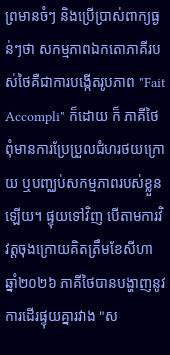ព្រមានចំៗ និងប្រើប្រាស់ពាក្យធ្ងន់ៗថា សកម្មភាពឯកតោភាគីរបស់ថៃគឺជាការបង្កើតរូបភាព "Fait Accompli" ក៏ដោយ ក៏ ភាគីថៃពុំមានការប្រែប្រួលជំហរថយក្រោយ ឬបញ្ឈប់សកម្មភាពរបស់ខ្លួនឡើយ។ ផ្ទុយទៅវិញ បើតាមការវិវត្តចុងក្រោយគិតត្រឹមខែសីហា ឆ្នាំ២០២៦ ភាគីថៃបានបង្ហាញនូវការដើរផ្ទុយគ្នារវាង "ស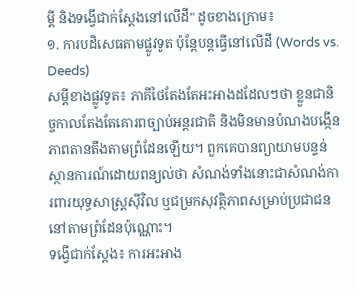ម្តី និងទង្វើជាក់ស្តែងនៅលើដី" ដូចខាងក្រោម៖
១. ការបដិសេធតាមផ្លូវទូត ប៉ុន្តែបន្តធ្វើនៅលើដី (Words vs. Deeds)
សម្តីខាងផ្លូវទូត៖ ភាគីថៃតែងតែអះអាងដដែលៗថា ខ្លួនជានិច្ចកាលតែងតែគោរពច្បាប់អន្តរជាតិ និងមិនមានបំណងបង្កើនភាពតានតឹងតាមព្រំដែនឡើយ។ ពួកគេបានព្យាយាមបន្ទន់ស្ថានការណ៍ដោយពន្យល់ថា សំណង់ទាំងនោះជាសំណង់ការពារយុទ្ធសាស្ត្រស៊ីវិល ឬជម្រកសុវត្ថិភាពសម្រាប់ប្រជាជននៅតាមព្រំដែនប៉ុណ្ណោះ។
ទង្វើជាក់ស្តែង៖ ការអះអាង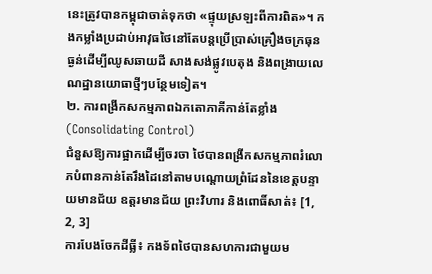នេះត្រូវបានកម្ពុជាចាត់ទុកថា «ផ្ទុយស្រឡះពីការពិត»។ កងកម្លាំងប្រដាប់អាវុធថៃនៅតែបន្តប្រើប្រាស់គ្រឿងចក្រធុនធ្ងន់ដើម្បីឈូសឆាយដី សាងសង់ផ្លូវបេតុង និងពង្រាយលេណដ្ឋានយោធាថ្មីៗបន្ថែមទៀត។
២. ការពង្រីកសកម្មភាពឯកតោភាគីកាន់តែខ្លាំង (Consolidating Control)
ជំនួសឱ្យការផ្អាកដើម្បីចរចា ថៃបានពង្រីកសកម្មភាពរំលោភបំពានកាន់តែរឹងដៃនៅតាមបណ្តោយព្រំដែននៃខេត្តបន្ទាយមានជ័យ ឧត្តរមានជ័យ ព្រះវិហារ និងពោធិ៍សាត់៖ [1, 2, 3]
ការបែងចែកដីធ្លី៖ កងទ័ពថៃបានសហការជាមួយម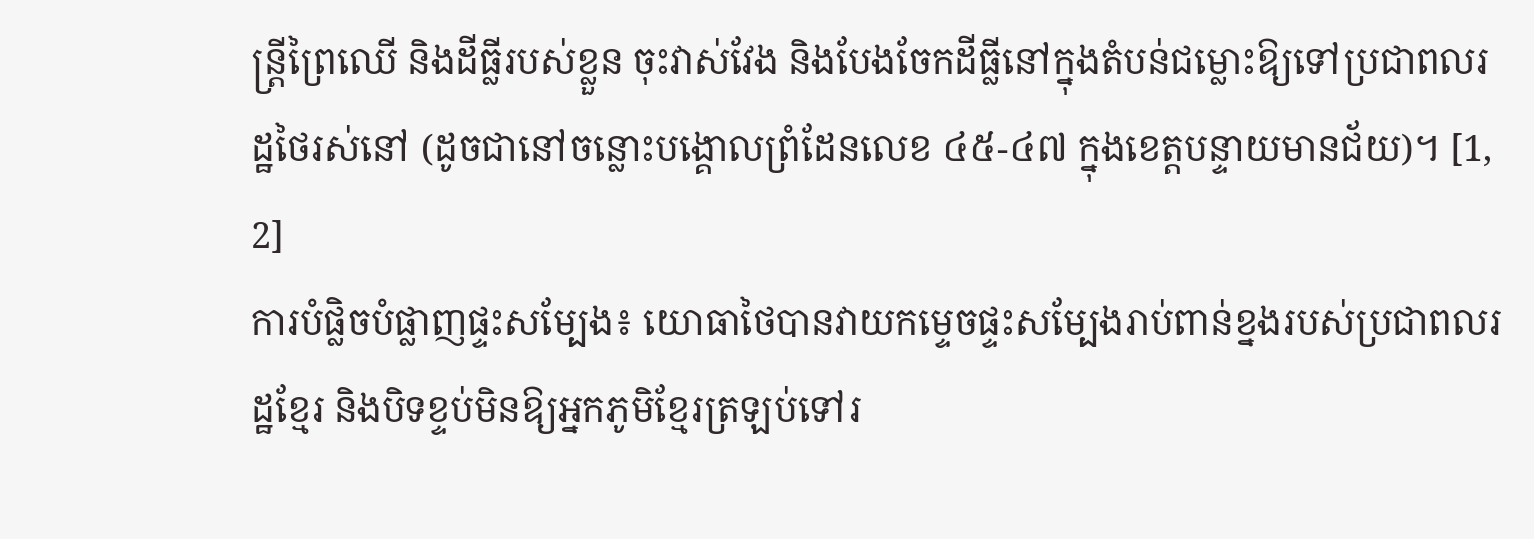ន្ត្រីព្រៃឈើ និងដីធ្លីរបស់ខ្លួន ចុះវាស់វែង និងបែងចែកដីធ្លីនៅក្នុងតំបន់ជម្លោះឱ្យទៅប្រជាពលរដ្ឋថៃរស់នៅ (ដូចជានៅចន្លោះបង្គោលព្រំដែនលេខ ៤៥-៤៧ ក្នុងខេត្តបន្ទាយមានជ័យ)។ [1, 2]
ការបំផ្លិចបំផ្លាញផ្ទះសម្បែង៖ យោធាថៃបានវាយកម្ទេចផ្ទះសម្បែងរាប់ពាន់ខ្នងរបស់ប្រជាពលរដ្ឋខ្មែរ និងបិទខ្ទប់មិនឱ្យអ្នកភូមិខ្មែរត្រឡប់ទៅរ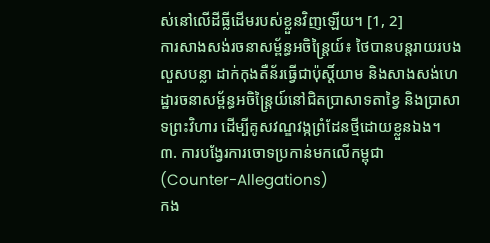ស់នៅលើដីធ្លីដើមរបស់ខ្លួនវិញឡើយ។ [1, 2]
ការសាងសង់រចនាសម្ព័ន្ធអចិន្ត្រៃយ៍៖ ថៃបានបន្តរាយរបងលួសបន្លា ដាក់កុងតឺន័រធ្វើជាប៉ុស្តិ៍យាម និងសាងសង់ហេដ្ឋារចនាសម្ព័ន្ធអចិន្ត្រៃយ៍នៅជិតប្រាសាទតាខ្វៃ និងប្រាសាទព្រះវិហារ ដើម្បីគូសវណ្ឌវង្កព្រំដែនថ្មីដោយខ្លួនឯង។
៣. ការបង្វែរការចោទប្រកាន់មកលើកម្ពុជា (Counter-Allegations)
កង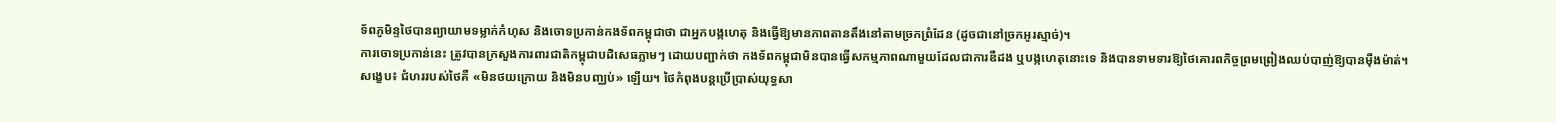ទ័ពភូមិន្ទថៃបានព្យាយាមទម្លាក់កំហុស និងចោទប្រកាន់កងទ័ពកម្ពុជាថា ជាអ្នកបង្កហេតុ និងធ្វើឱ្យមានភាពតានតឹងនៅតាមច្រកព្រំដែន (ដូចជានៅច្រកអូរស្មាច់)។
ការចោទប្រកាន់នេះ ត្រូវបានក្រសួងការពារជាតិកម្ពុជាបដិសេធភ្លាមៗ ដោយបញ្ជាក់ថា កងទ័ពកម្ពុជាមិនបានធ្វើសកម្មភាពណាមួយដែលជាការឌឺដង ឬបង្កហេតុនោះទេ និងបានទាមទារឱ្យថៃគោរពកិច្ចព្រមព្រៀងឈប់បាញ់ឱ្យបានម៉ឺងម៉ាត់។
សង្ខេប៖ ជំហររបស់ថៃគឺ «មិនថយក្រោយ និងមិនបញ្ឈប់» ឡើយ។ ថៃកំពុងបន្តប្រើប្រាស់យុទ្ធសា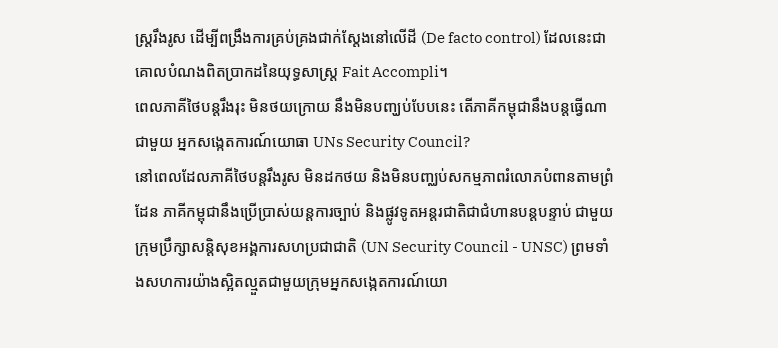ស្ត្ររឹងរូស ដើម្បីពង្រឹងការគ្រប់គ្រងជាក់ស្តែងនៅលើដី (De facto control) ដែលនេះជាគោលបំណងពិតប្រាកដនៃយុទ្ធសាស្ត្រ Fait Accompli។
ពេលភាគីថៃបន្តរឹងរុះ មិនថយក្រោយ នឹងមិនបញ្ឃប់បែបនេះ តើភាគីកម្ពុជានឹងបន្តធ្វើណាជាមួយ អ្នកសង្កេតការណ៍យោធា UNs Security Council?
នៅពេលដែលភាគីថៃបន្តរឹងរូស មិនដកថយ និងមិនបញ្ឈប់សកម្មភាពរំលោភបំពានតាមព្រំដែន ភាគីកម្ពុជានឹងប្រើប្រាស់យន្តការច្បាប់ និងផ្លូវទូតអន្តរជាតិជាជំហានបន្តបន្ទាប់ ជាមួយក្រុមប្រឹក្សាសន្តិសុខអង្គការសហប្រជាជាតិ (UN Security Council - UNSC) ព្រមទាំងសហការយ៉ាងស្អិតល្មួតជាមួយក្រុមអ្នកសង្កេតការណ៍យោ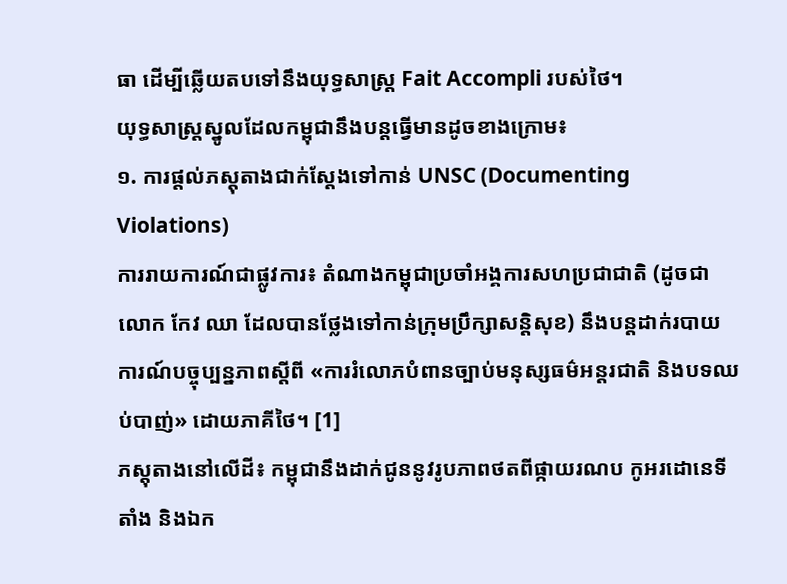ធា ដើម្បីឆ្លើយតបទៅនឹងយុទ្ធសាស្ត្រ Fait Accompli របស់ថៃ។
យុទ្ធសាស្ត្រស្នូលដែលកម្ពុជានឹងបន្តធ្វើមានដូចខាងក្រោម៖
១. ការផ្តល់ភស្តុតាងជាក់ស្តែងទៅកាន់ UNSC (Documenting Violations)
ការរាយការណ៍ជាផ្លូវការ៖ តំណាងកម្ពុជាប្រចាំអង្គការសហប្រជាជាតិ (ដូចជា លោក កែវ ឈា ដែលបានថ្លែងទៅកាន់ក្រុមប្រឹក្សាសន្តិសុខ) នឹងបន្តដាក់របាយការណ៍បច្ចុប្បន្នភាពស្តីពី «ការរំលោភបំពានច្បាប់មនុស្សធម៌អន្តរជាតិ និងបទឈប់បាញ់» ដោយភាគីថៃ។ [1]
ភស្តុតាងនៅលើដី៖ កម្ពុជានឹងដាក់ជូននូវរូបភាពថតពីផ្កាយរណប កូអរដោនេទីតាំង និងឯក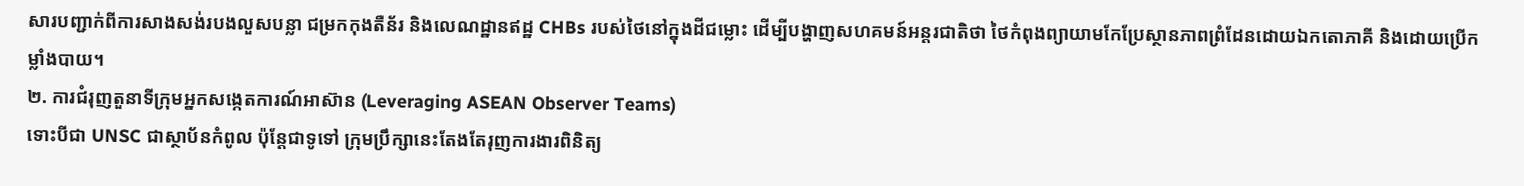សារបញ្ជាក់ពីការសាងសង់របងលួសបន្លា ជម្រកកុងតឺន័រ និងលេណដ្ឋានឥដ្ឋ CHBs របស់ថៃនៅក្នុងដីជម្លោះ ដើម្បីបង្ហាញសហគមន៍អន្តរជាតិថា ថៃកំពុងព្យាយាមកែប្រែស្ថានភាពព្រំដែនដោយឯកតោភាគី និងដោយប្រើកម្លាំងបាយ។
២. ការជំរុញតួនាទីក្រុមអ្នកសង្កេតការណ៍អាស៊ាន (Leveraging ASEAN Observer Teams)
ទោះបីជា UNSC ជាស្ថាប័នកំពូល ប៉ុន្តែជាទូទៅ ក្រុមប្រឹក្សានេះតែងតែរុញការងារពិនិត្យ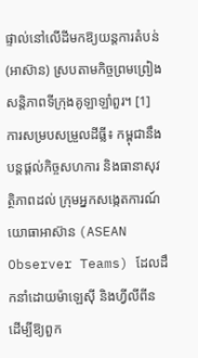ផ្ទាល់នៅលើដីមកឱ្យយន្តការតំបន់ (អាស៊ាន) ស្របតាមកិច្ចព្រមព្រៀងសន្តិភាពទីក្រុងគូឡាឡាំពួរ។ [1]
ការសម្របសម្រួលដីធ្លី៖ កម្ពុជានឹងបន្តផ្តល់កិច្ចសហការ និងធានាសុវត្ថិភាពដល់ ក្រុមអ្នកសង្កេតការណ៍យោធាអាស៊ាន (ASEAN Observer Teams) ដែលដឹកនាំដោយម៉ាឡេស៊ី និងហ្វីលីពីន ដើម្បីឱ្យពួក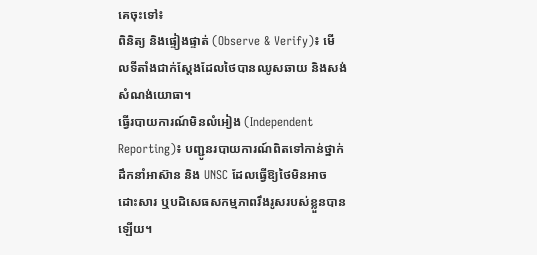គេចុះទៅ៖
ពិនិត្យ និងផ្ទៀងផ្ទាត់ (Observe & Verify)៖ មើលទីតាំងជាក់ស្តែងដែលថៃបានឈូសឆាយ និងសង់សំណង់យោធា។
ធ្វើរបាយការណ៍មិនលំអៀង (Independent Reporting)៖ បញ្ជូនរបាយការណ៍ពិតទៅកាន់ថ្នាក់ដឹកនាំអាស៊ាន និង UNSC ដែលធ្វើឱ្យថៃមិនអាចដោះសារ ឬបដិសេធសកម្មភាពរឹងរូសរបស់ខ្លួនបានឡើយ។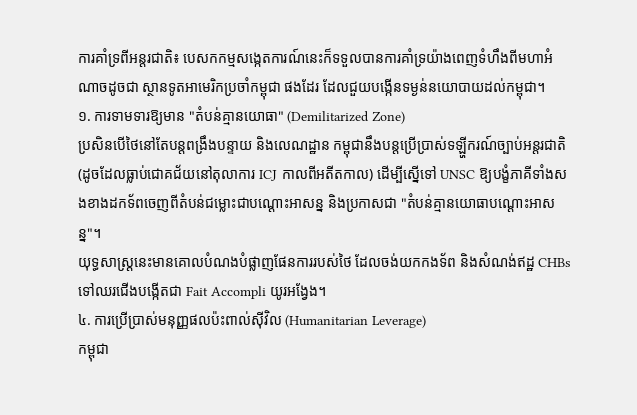ការគាំទ្រពីអន្តរជាតិ៖ បេសកកម្មសង្កេតការណ៍នេះក៏ទទួលបានការគាំទ្រយ៉ាងពេញទំហឹងពីមហាអំណាចដូចជា ស្ថានទូតអាមេរិកប្រចាំកម្ពុជា ផងដែរ ដែលជួយបង្កើនទម្ងន់នយោបាយដល់កម្ពុជា។
១. ការទាមទារឱ្យមាន "តំបន់គ្មានយោធា" (Demilitarized Zone)
ប្រសិនបើថៃនៅតែបន្តពង្រឹងបន្ទាយ និងលេណដ្ឋាន កម្ពុជានឹងបន្តប្រើប្រាស់ទឡ្ហីករណ៍ច្បាប់អន្តរជាតិ (ដូចដែលធ្លាប់ជោគជ័យនៅតុលាការ ICJ កាលពីអតីតកាល) ដើម្បីស្នើទៅ UNSC ឱ្យបង្ខំភាគីទាំងសងខាងដកទ័ពចេញពីតំបន់ជម្លោះជាបណ្ដោះអាសន្ន និងប្រកាសជា "តំបន់គ្មានយោធាបណ្តោះអាសន្ន"។
យុទ្ធសាស្ត្រនេះមានគោលបំណងបំផ្លាញផែនការរបស់ថៃ ដែលចង់យកកងទ័ព និងសំណង់ឥដ្ឋ CHBs ទៅឈរជើងបង្កើតជា Fait Accompli យូរអង្វែង។
៤. ការប្រើប្រាស់មនុញ្ញផលប៉ះពាល់ស៊ីវិល (Humanitarian Leverage)
កម្ពុជា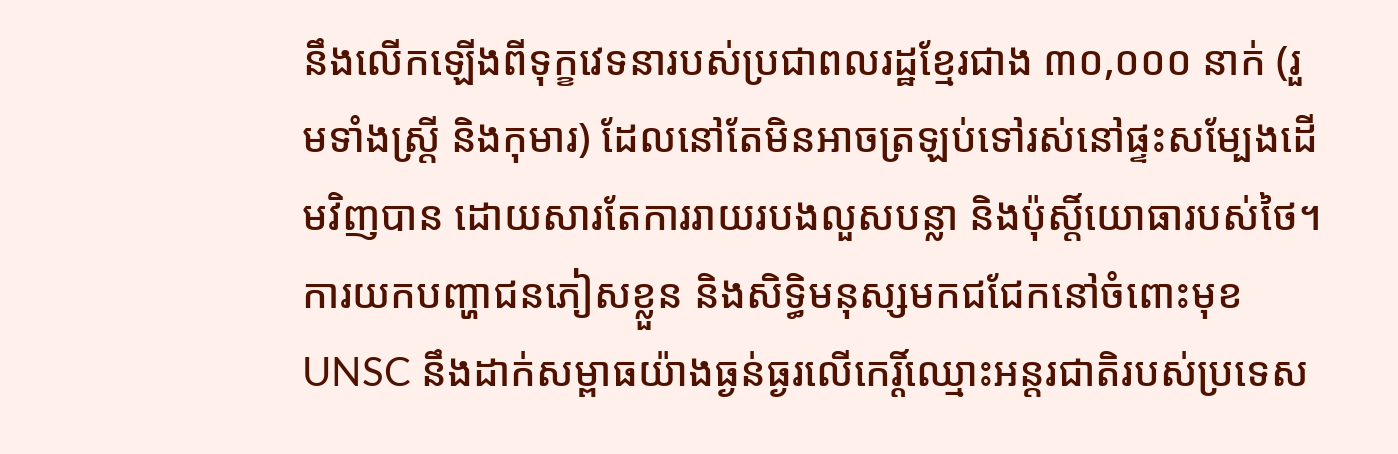នឹងលើកឡើងពីទុក្ខវេទនារបស់ប្រជាពលរដ្ឋខ្មែរជាង ៣០,០០០ នាក់ (រួមទាំងស្ត្រី និងកុមារ) ដែលនៅតែមិនអាចត្រឡប់ទៅរស់នៅផ្ទះសម្បែងដើមវិញបាន ដោយសារតែការរាយរបងលួសបន្លា និងប៉ុស្តិ៍យោធារបស់ថៃ។
ការយកបញ្ហាជនភៀសខ្លួន និងសិទ្ធិមនុស្សមកជជែកនៅចំពោះមុខ UNSC នឹងដាក់សម្ពាធយ៉ាងធ្ងន់ធ្ងរលើកេរ្តិ៍ឈ្មោះអន្តរជាតិរបស់ប្រទេស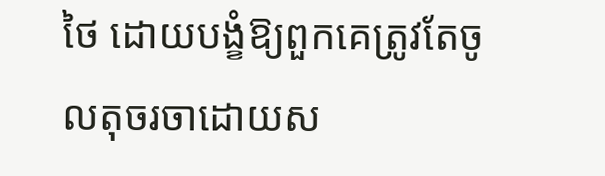ថៃ ដោយបង្ខំឱ្យពួកគេត្រូវតែចូលតុចរចាដោយស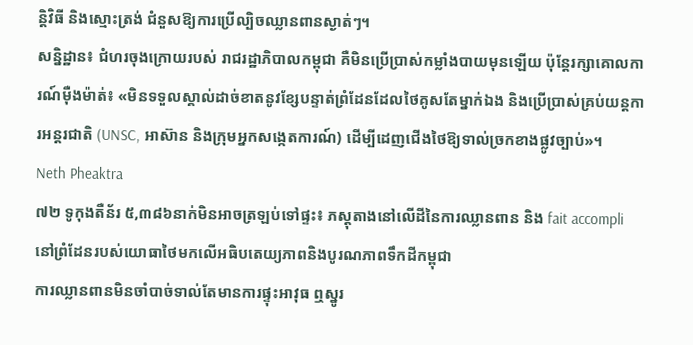ន្តិវិធី និងស្មោះត្រង់ ជំនួសឱ្យការប្រើល្បិចឈ្លានពានស្ងាត់ៗ។
សន្និដ្ឋាន៖ ជំហរចុងក្រោយរបស់ រាជរដ្ឋាភិបាលកម្ពុជា គឺមិនប្រើប្រាស់កម្លាំងបាយមុនឡើយ ប៉ុន្តែរក្សាគោលការណ៍ម៉ឺងម៉ាត់៖ «មិនទទួលស្គាល់ដាច់ខាតនូវខ្សែបន្ទាត់ព្រំដែនដែលថៃគូសតែម្នាក់ឯង និងប្រើប្រាស់គ្រប់យន្តការអន្តរជាតិ (UNSC, អាស៊ាន និងក្រុមអ្នកសង្កេតការណ៍) ដើម្បីដេញជើងថៃឱ្យទាល់ច្រកខាងផ្លូវច្បាប់»។
Neth Pheaktra
៧២ ទូកុងតឺន័រ ៥,៣៨៦នាក់មិនអាចត្រឡប់ទៅផ្ទះ៖ ភស្តុតាងនៅលើដីនៃការឈ្លានពាន និង fait accompli នៅព្រំដែនរបស់យោធាថៃមកលើអធិបតេយ្យភាពនិងបូរណភាពទឹកដីកម្ពុជា
ការឈ្លានពានមិនចាំបាច់ទាល់តែមានការផ្ទុះអាវុធ ឮស្នូរ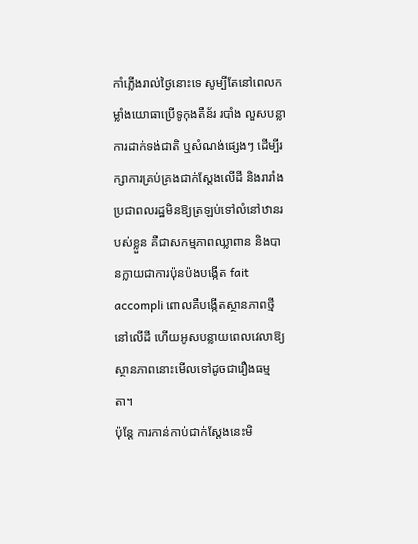កាំភ្លើងរាល់ថ្ងៃនោះទេ សូម្បីតែនៅពេលកម្លាំងយោធាប្រើទូកុងតឺន័រ របាំង លួសបន្លា ការដាក់ទង់ជាតិ ឬសំណង់ផ្សេងៗ ដើម្បីរក្សាការគ្រប់គ្រងជាក់ស្តែងលើដី និងរារាំងប្រជាពលរដ្ឋមិនឱ្យត្រឡប់ទៅលំនៅឋានរបស់ខ្លួន គឺជាសកម្មភាពឈ្លាពាន និងបានក្លាយជាការប៉ុនប៉ងបង្កើត fait accompli ពោលគឺបង្កើតស្ថានភាពថ្មីនៅលើដី ហើយអូសបន្លាយពេលវេលាឱ្យស្ថានភាពនោះមើលទៅដូចជារឿងធម្មតា។
ប៉ុន្តែ ការកាន់កាប់ជាក់ស្តែងនេះមិ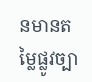នមានតម្លៃផ្លូវច្បា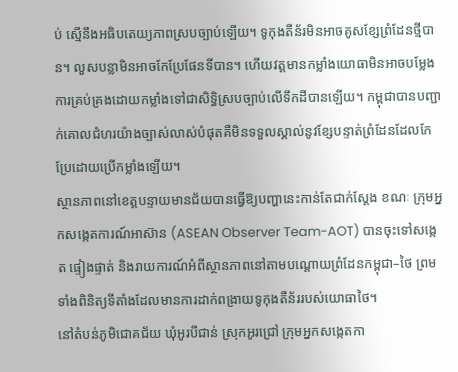ប់ ស្មើនឹងអធិបតេយ្យភាពស្របច្បាប់ឡើយ។ ទូកុងតឺន័រមិនអាចគូសខ្សែព្រំដែនថ្មីបាន។ លួសបន្លាមិនអាចកែប្រែផែនទីបាន។ ហើយវត្តមានកម្លាំងយោធាមិនអាចបម្លែងការគ្រប់គ្រងដោយកម្លាំងទៅជាសិទ្ធិស្របច្បាប់លើទឹកដីបានឡើយ។ កម្ពុជាបានបញ្ជាក់គោលជំហរយ៉ាងច្បាស់លាស់បំផុតគឺមិនទទួលស្គាល់នូវខ្សែបន្ទាត់ព្រំដែនដែលកែប្រែដោយប្រើកម្លាំងឡើយ។
ស្ថានភាពនៅខេត្តបន្ទាយមានជ័យបានធ្វើឱ្យបញ្ហានេះកាន់តែជាក់ស្តែង ខណៈ ក្រុមអ្នកសង្កេតការណ៍អាស៊ាន (ASEAN Observer Team-AOT) បានចុះទៅសង្កេត ផ្ទៀងផ្ទាត់ និងរាយការណ៍អំពីស្ថានភាពនៅតាមបណ្តោយព្រំដែនកម្ពុជា–ថៃ ព្រមទាំងពិនិត្យទីតាំងដែលមានការដាក់ពង្រាយទូកុងតឺន័ររបស់យោធាថៃ។
នៅតំបន់ភូមិជោគជ័យ ឃុំអូរបីជាន់ ស្រុកអូរជ្រៅ ក្រុមអ្នកសង្កេតកា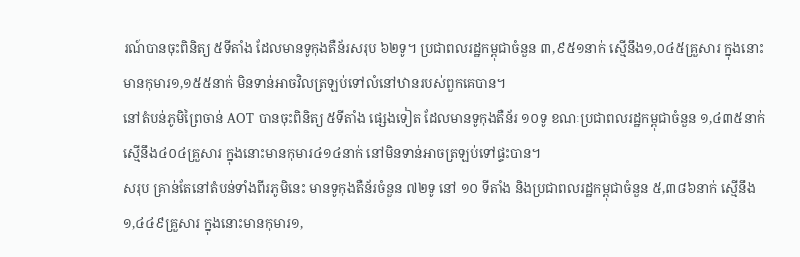រណ៍បានចុះពិនិត្យ ៥ទីតាំង ដែលមានទូកុងតឺន័រសរុប ៦២ទូ។ ប្រជាពលរដ្ឋកម្ពុជាចំនួន ៣,៩៥១នាក់ ស្មើនឹង១,០៤៥គ្រួសារ ក្នុងនោះមានកុមារ១,១៥៥នាក់ មិនទាន់អាចវិលត្រឡប់ទៅលំនៅឋានរបស់ពួកគេបាន។
នៅតំបន់ភូមិព្រៃចាន់ AOT បានចុះពិនិត្យ ៥ទីតាំង ផ្សេងទៀត ដែលមានទូកុងតឺន័រ ១០ទូ ខណៈប្រជាពលរដ្ឋកម្ពុជាចំនួន ១,៤៣៥នាក់ ស្មើនឹង៤០៤គ្រួសារ ក្នុងនោះមានកុមារ៤១៤នាក់ នៅមិនទាន់អាចត្រឡប់ទៅផ្ទះបាន។
សរុប គ្រាន់តែនៅតំបន់ទាំងពីរភូមិនេះ មានទូកុងតឺន័រចំនួន ៧២ទូ នៅ ១០ ទីតាំង និងប្រជាពលរដ្ឋកម្ពុជាចំនួន ៥,៣៨៦នាក់ ស្មើនឹង១,៤៤៩គ្រួសារ ក្នុងនោះមានកុមារ១,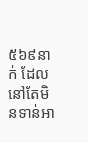៥៦៩នាក់ ដែលនៅតែមិនទាន់អា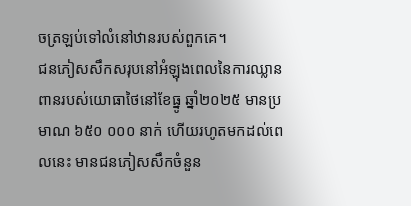ចត្រឡប់ទៅលំនៅឋានរបស់ពួកគេ។
ជនភៀសសឹកសរុបនៅអំឡុងពេលនៃការឈ្លានពានរបស់យោធាថៃនៅខែធ្នូ ឆ្នាំ២០២៥ មានប្រមាណ ៦៥០ ០០០ នាក់ ហើយរហូតមកដល់ពេលនេះ មានជនភៀសសឹកចំនួន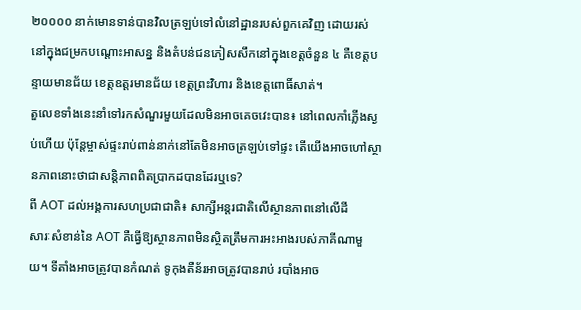២០០០០ នាក់មោនទាន់បានវិលត្រឡប់ទៅលំនៅដ្ឋានរបស់ពួកគេវិញ ដោយរស់នៅក្នុងជម្រកបណ្តោះអាសន្ន និងតំបន់ជនភៀសសឹកនៅក្នុងខេត្តចំនួន ៤ គឺខេត្តបន្ទាយមានជ័យ ខេត្តឧត្តរមានជ័យ ខេត្តព្រះវិហារ និងខេត្តពោធិ៍សាត់។
តួលេខទាំងនេះនាំទៅរកសំណួរមួយដែលមិនអាចគេចវេះបាន៖ នៅពេលកាំភ្លើងស្ងប់ហើយ ប៉ុន្តែម្ចាស់ផ្ទះរាប់ពាន់នាក់នៅតែមិនអាចត្រឡប់ទៅផ្ទះ តើយើងអាចហៅស្ថានភាពនោះថាជាសន្តិភាពពិតប្រាកដបានដែរឬទេ?
ពី AOT ដល់អង្គការសហប្រជាជាតិ៖ សាក្សីអន្តរជាតិលើស្ថានភាពនៅលើដី
សារៈសំខាន់នៃ AOT គឺធ្វើឱ្យស្ថានភាពមិនស្ថិតត្រឹមការអះអាងរបស់ភាគីណាមួយ។ ទីតាំងអាចត្រូវបានកំណត់ ទូកុងតឺន័រអាចត្រូវបានរាប់ របាំងអាច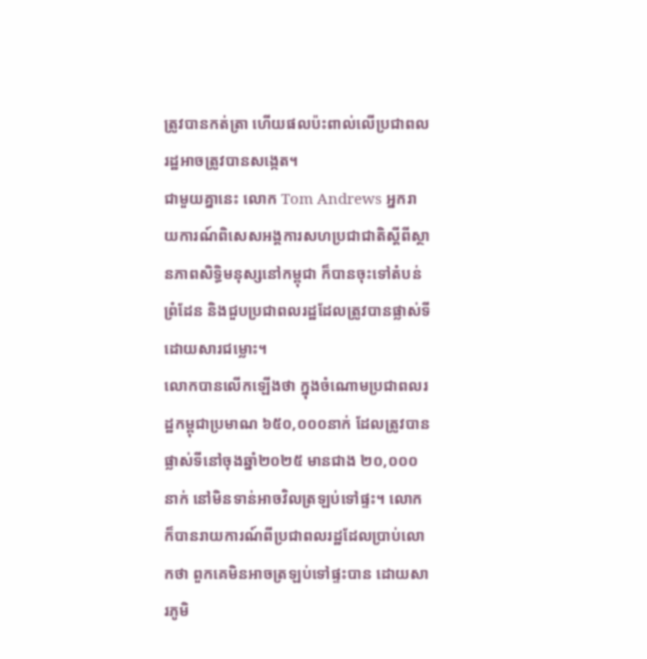ត្រូវបានកត់ត្រា ហើយផលប៉ះពាល់លើប្រជាពលរដ្ឋអាចត្រូវបានសង្កេត។
ជាមួយគ្នានេះ លោក Tom Andrews អ្នករាយការណ៍ពិសេសអង្គការសហប្រជាជាតិស្តីពីស្ថានភាពសិទ្ធិមនុស្សនៅកម្ពុជា ក៏បានចុះទៅតំបន់ព្រំដែន និងជួបប្រជាពលរដ្ឋដែលត្រូវបានផ្លាស់ទីដោយសារជម្លោះ។
លោកបានលើកឡើងថា ក្នុងចំណោមប្រជាពលរដ្ឋកម្ពុជាប្រមាណ ៦៥០,០០០នាក់ ដែលត្រូវបានផ្លាស់ទីនៅចុងឆ្នាំ២០២៥ មានជាង ២០,០០០នាក់ នៅមិនទាន់អាចវិលត្រឡប់ទៅផ្ទះ។ លោកក៏បានរាយការណ៍ពីប្រជាពលរដ្ឋដែលប្រាប់លោកថា ពួកគេមិនអាចត្រឡប់ទៅផ្ទះបាន ដោយសារភូមិ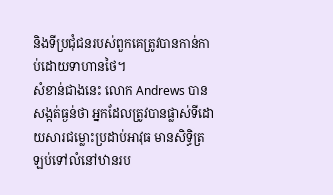និងទីប្រជុំជនរបស់ពួកគេត្រូវបានកាន់កាប់ដោយទាហានថៃ។
សំខាន់ជាងនេះ លោក Andrews បានសង្កត់ធ្ងន់ថា អ្នកដែលត្រូវបានផ្លាស់ទីដោយសារជម្លោះប្រដាប់អាវុធ មានសិទ្ធិត្រឡប់ទៅលំនៅឋានរប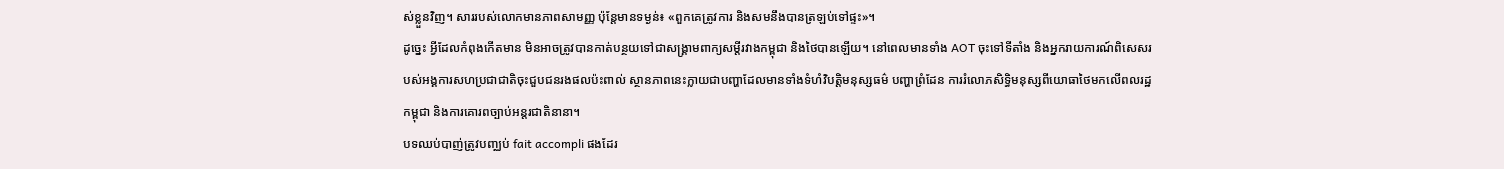ស់ខ្លួនវិញ។ សាររបស់លោកមានភាពសាមញ្ញ ប៉ុន្តែមានទម្ងន់៖ «ពួកគេត្រូវការ និងសមនឹងបានត្រឡប់ទៅផ្ទះ»។
ដូច្នេះ អ្វីដែលកំពុងកើតមាន មិនអាចត្រូវបានកាត់បន្ថយទៅជាសង្គ្រាមពាក្យសម្តីរវាងកម្ពុជា និងថៃបានឡើយ។ នៅពេលមានទាំង AOT ចុះទៅទីតាំង និងអ្នករាយការណ៍ពិសេសរបស់អង្គការសហប្រជាជាតិចុះជួបជនរងផលប៉ះពាល់ ស្ថានភាពនេះក្លាយជាបញ្ហាដែលមានទាំងទំហំវិបត្តិមនុស្សធម៌ បញ្ហាព្រំដែន ការរំលោភសិទ្ធិមនុស្សពីយោធាថៃមកលើពលរដ្ឋកម្ពុជា និងការគោរពច្បាប់អន្តរជាតិនានា។
បទឈប់បាញ់ត្រូវបញ្ឈប់ fait accompli ផងដែរ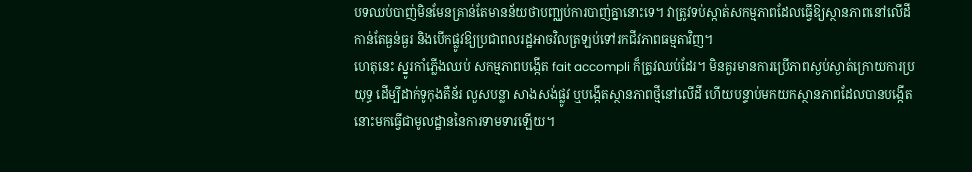បទឈប់បាញ់មិនមែនគ្រាន់តែមានន័យថាបញ្ឈប់ការបាញ់គ្នានោះទេ។ វាត្រូវទប់ស្កាត់សកម្មភាពដែលធ្វើឱ្យស្ថានភាពនៅលើដីកាន់តែធ្ងន់ធ្ងរ និងបើកផ្លូវឱ្យប្រជាពលរដ្ឋអាចវិលត្រឡប់ទៅរកជីវភាពធម្មតាវិញ។
ហេតុនេះ ស្នូរកាំភ្លើងឈប់ សកម្មភាពបង្កើត fait accompli ក៏ត្រូវឈប់ដែរ។ មិនគួរមានការប្រើភាពស្ងប់ស្ងាត់ក្រោយការប្រយុទ្ធ ដើម្បីដាក់ទូកុងតឺន័រ លួសបន្លា សាងសង់ផ្លូវ ឬបង្កើតស្ថានភាពថ្មីនៅលើដី ហើយបន្ទាប់មកយកស្ថានភាពដែលបានបង្កើតនោះមកធ្វើជាមូលដ្ឋាននៃការទាមទារឡើយ។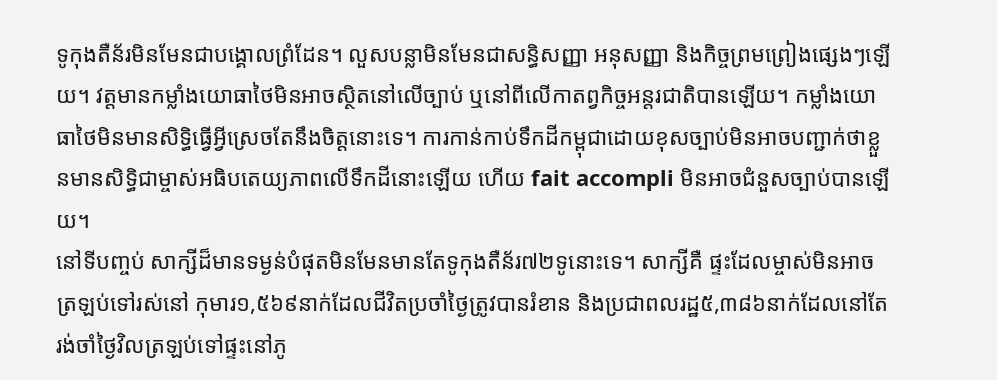ទូកុងតឺន័រមិនមែនជាបង្គោលព្រំដែន។ លួសបន្លាមិនមែនជាសន្ធិសញ្ញា អនុសញ្ញា និងកិច្ចព្រមព្រៀងផ្សេងៗឡើយ។ វត្តមានកម្លាំងយោធាថៃមិនអាចស្ថិតនៅលើច្បាប់ ឬនៅពីលើកាតព្វកិច្ចអន្តរជាតិបានឡើយ។ កម្លាំងយោធាថៃមិនមានសិទ្ធិធ្វើអ្វីស្រេចតែនឹងចិត្តនោះទេ។ ការកាន់កាប់ទឹកដីកម្ពុជាដោយខុសច្បាប់មិនអាចបញ្ជាក់ថាខ្លួនមានសិទ្ធិជាម្ចាស់អធិបតេយ្យភាពលើទឹកដីនោះឡើយ ហើយ fait accompli មិនអាចជំនួសច្បាប់បានឡើយ។
នៅទីបញ្ចប់ សាក្សីដ៏មានទម្ងន់បំផុតមិនមែនមានតែទូកុងតឺន័រ៧២ទូនោះទេ។ សាក្សីគឺ ផ្ទះដែលម្ចាស់មិនអាចត្រឡប់ទៅរស់នៅ កុមារ១,៥៦៩នាក់ដែលជីវិតប្រចាំថ្ងៃត្រូវបានរំខាន និងប្រជាពលរដ្ឋ៥,៣៨៦នាក់ដែលនៅតែរង់ចាំថ្ងៃវិលត្រឡប់ទៅផ្ទះនៅភូ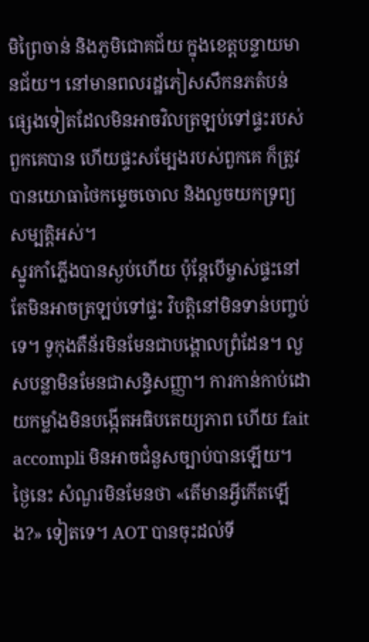មិព្រៃចាន់ និងភូមិជោគជ័យ ក្នុងខេត្តបន្ទាយមានជ័យ។ នៅមានពលរដ្ឋភៀសសឹកនភតំបន់ផ្សេងទៀតដែលមិនអាចវិលត្រឡប់ទៅផ្ទះរបស់ពួកគេបាន ហើយផ្ទះសម្បែងរបស់ពួកគេ ក៏ត្រូវបានយោធាថៃកម្ទេចចោល និងលួចយកទ្រព្យសម្បត្តិអស់។
ស្នូរកាំភ្លើងបានស្ងប់ហើយ ប៉ុន្តែបើម្ចាស់ផ្ទះនៅតែមិនអាចត្រឡប់ទៅផ្ទះ វិបត្តិនៅមិនទាន់បញ្ចប់ទេ។ ទូកុងតឺន័រមិនមែនជាបង្គោលព្រំដែន។ លួសបន្លាមិនមែនជាសន្ធិសញ្ញា។ ការកាន់កាប់ដោយកម្លាំងមិនបង្កើតអធិបតេយ្យភាព ហើយ fait accompli មិនអាចជំនួសច្បាប់បានឡើយ។
ថ្ងៃនេះ សំណួរមិនមែនថា «តើមានអ្វីកើតឡើង?» ទៀតទេ។ AOT បានចុះដល់ទី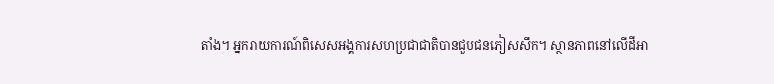តាំង។ អ្នករាយការណ៍ពិសេសអង្គការសហប្រជាជាតិបានជួបជនភៀសសឹក។ ស្ថានភាពនៅលើដីអា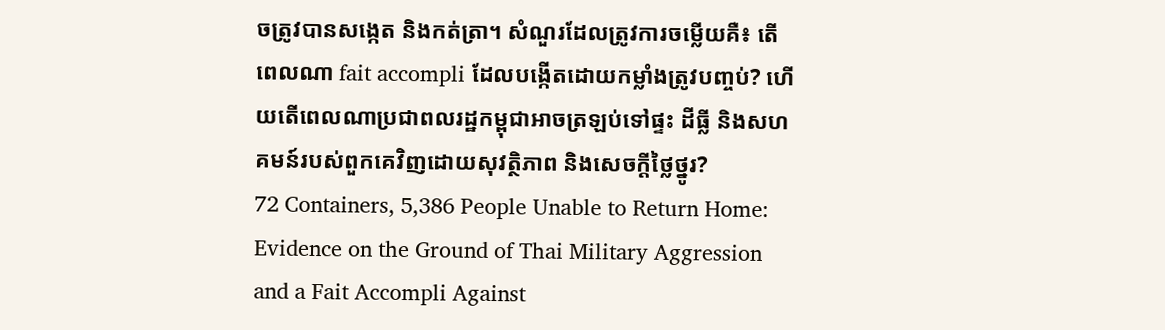ចត្រូវបានសង្កេត និងកត់ត្រា។ សំណួរដែលត្រូវការចម្លើយគឺ៖ តើពេលណា fait accompli ដែលបង្កើតដោយកម្លាំងត្រូវបញ្ចប់? ហើយតើពេលណាប្រជាពលរដ្ឋកម្ពុជាអាចត្រឡប់ទៅផ្ទះ ដីធ្លី និងសហគមន៍របស់ពួកគេវិញដោយសុវត្ថិភាព និងសេចក្តីថ្លៃថ្នូរ?
72 Containers, 5,386 People Unable to Return Home: Evidence on the Ground of Thai Military Aggression and a Fait Accompli Against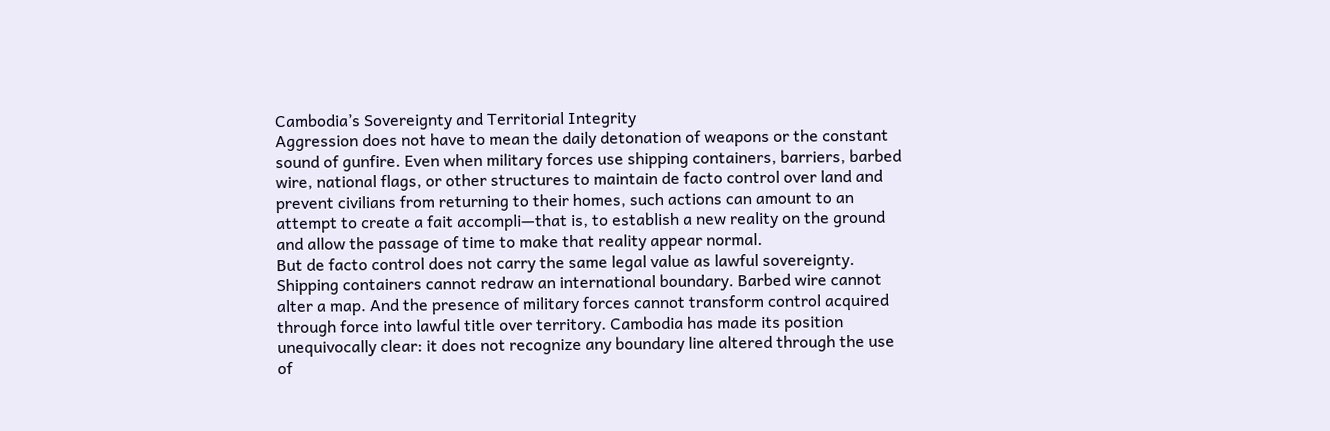Cambodia’s Sovereignty and Territorial Integrity
Aggression does not have to mean the daily detonation of weapons or the constant sound of gunfire. Even when military forces use shipping containers, barriers, barbed wire, national flags, or other structures to maintain de facto control over land and prevent civilians from returning to their homes, such actions can amount to an attempt to create a fait accompli—that is, to establish a new reality on the ground and allow the passage of time to make that reality appear normal.
But de facto control does not carry the same legal value as lawful sovereignty. Shipping containers cannot redraw an international boundary. Barbed wire cannot alter a map. And the presence of military forces cannot transform control acquired through force into lawful title over territory. Cambodia has made its position unequivocally clear: it does not recognize any boundary line altered through the use of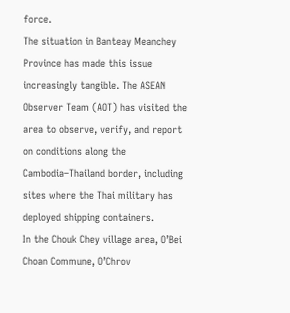force.
The situation in Banteay Meanchey Province has made this issue increasingly tangible. The ASEAN Observer Team (AOT) has visited the area to observe, verify, and report on conditions along the Cambodia–Thailand border, including sites where the Thai military has deployed shipping containers.
In the Chouk Chey village area, O’Bei Choan Commune, O’Chrov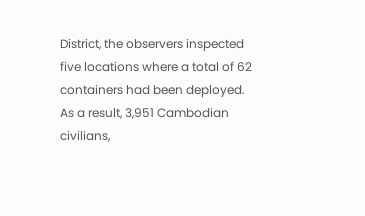District, the observers inspected five locations where a total of 62 containers had been deployed. As a result, 3,951 Cambodian civilians,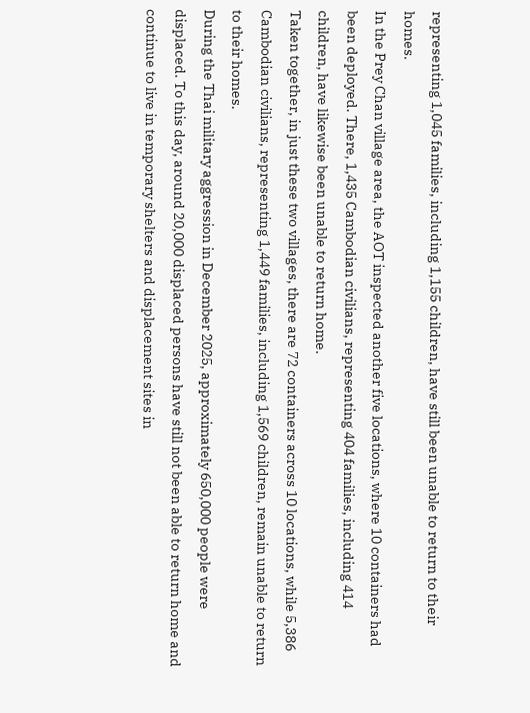representing 1,045 families, including 1,155 children, have still been unable to return to their homes.
In the Prey Chan village area, the AOT inspected another five locations, where 10 containers had been deployed. There, 1,435 Cambodian civilians, representing 404 families, including 414 children, have likewise been unable to return home.
Taken together, in just these two villages, there are 72 containers across 10 locations, while 5,386 Cambodian civilians, representing 1,449 families, including 1,569 children, remain unable to return to their homes.
During the Thai military aggression in December 2025, approximately 650,000 people were displaced. To this day, around 20,000 displaced persons have still not been able to return home and continue to live in temporary shelters and displacement sites in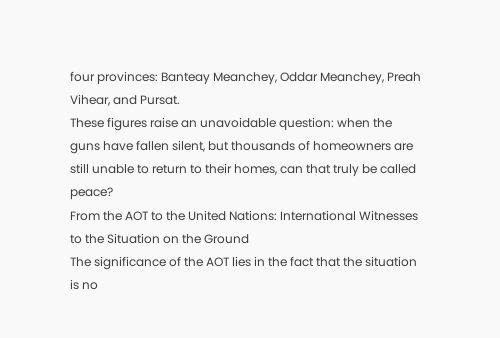four provinces: Banteay Meanchey, Oddar Meanchey, Preah Vihear, and Pursat.
These figures raise an unavoidable question: when the guns have fallen silent, but thousands of homeowners are still unable to return to their homes, can that truly be called peace?
From the AOT to the United Nations: International Witnesses to the Situation on the Ground
The significance of the AOT lies in the fact that the situation is no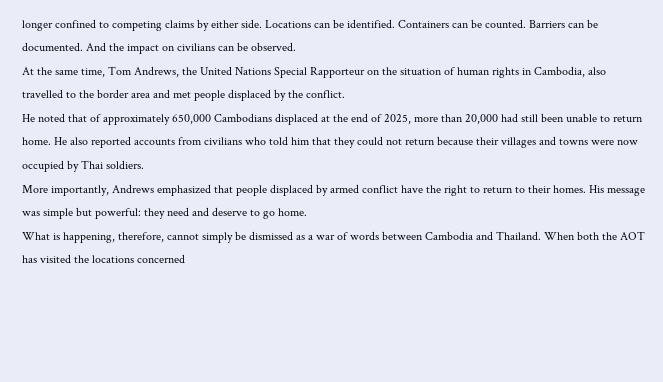longer confined to competing claims by either side. Locations can be identified. Containers can be counted. Barriers can be documented. And the impact on civilians can be observed.
At the same time, Tom Andrews, the United Nations Special Rapporteur on the situation of human rights in Cambodia, also travelled to the border area and met people displaced by the conflict.
He noted that of approximately 650,000 Cambodians displaced at the end of 2025, more than 20,000 had still been unable to return home. He also reported accounts from civilians who told him that they could not return because their villages and towns were now occupied by Thai soldiers.
More importantly, Andrews emphasized that people displaced by armed conflict have the right to return to their homes. His message was simple but powerful: they need and deserve to go home.
What is happening, therefore, cannot simply be dismissed as a war of words between Cambodia and Thailand. When both the AOT has visited the locations concerned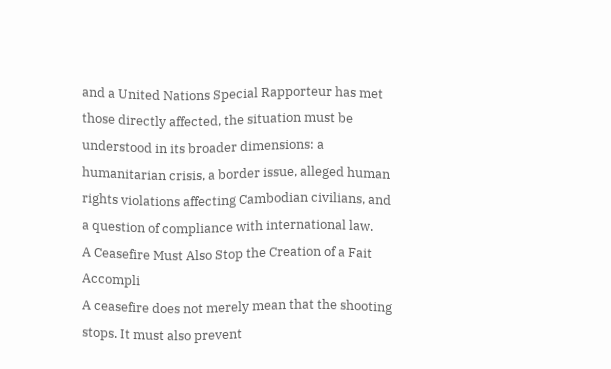and a United Nations Special Rapporteur has met those directly affected, the situation must be understood in its broader dimensions: a humanitarian crisis, a border issue, alleged human rights violations affecting Cambodian civilians, and a question of compliance with international law.
A Ceasefire Must Also Stop the Creation of a Fait Accompli
A ceasefire does not merely mean that the shooting stops. It must also prevent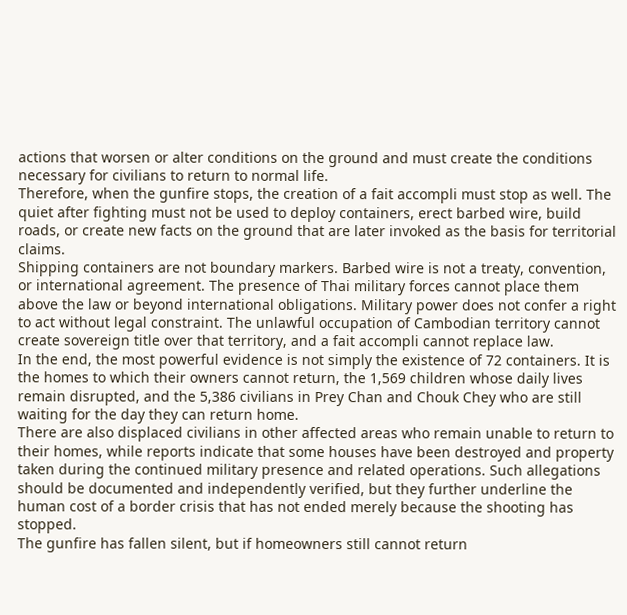actions that worsen or alter conditions on the ground and must create the conditions necessary for civilians to return to normal life.
Therefore, when the gunfire stops, the creation of a fait accompli must stop as well. The quiet after fighting must not be used to deploy containers, erect barbed wire, build roads, or create new facts on the ground that are later invoked as the basis for territorial claims.
Shipping containers are not boundary markers. Barbed wire is not a treaty, convention, or international agreement. The presence of Thai military forces cannot place them above the law or beyond international obligations. Military power does not confer a right to act without legal constraint. The unlawful occupation of Cambodian territory cannot create sovereign title over that territory, and a fait accompli cannot replace law.
In the end, the most powerful evidence is not simply the existence of 72 containers. It is the homes to which their owners cannot return, the 1,569 children whose daily lives remain disrupted, and the 5,386 civilians in Prey Chan and Chouk Chey who are still waiting for the day they can return home.
There are also displaced civilians in other affected areas who remain unable to return to their homes, while reports indicate that some houses have been destroyed and property taken during the continued military presence and related operations. Such allegations should be documented and independently verified, but they further underline the human cost of a border crisis that has not ended merely because the shooting has stopped.
The gunfire has fallen silent, but if homeowners still cannot return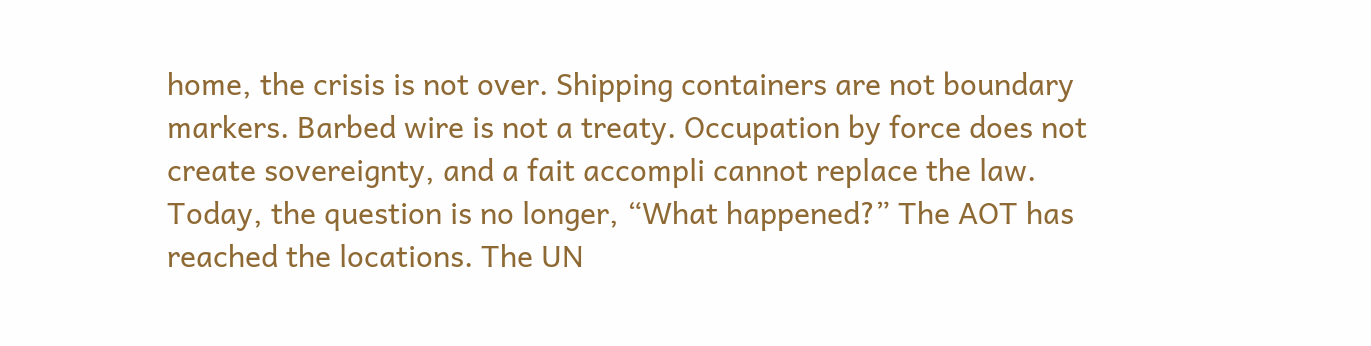home, the crisis is not over. Shipping containers are not boundary markers. Barbed wire is not a treaty. Occupation by force does not create sovereignty, and a fait accompli cannot replace the law.
Today, the question is no longer, “What happened?” The AOT has reached the locations. The UN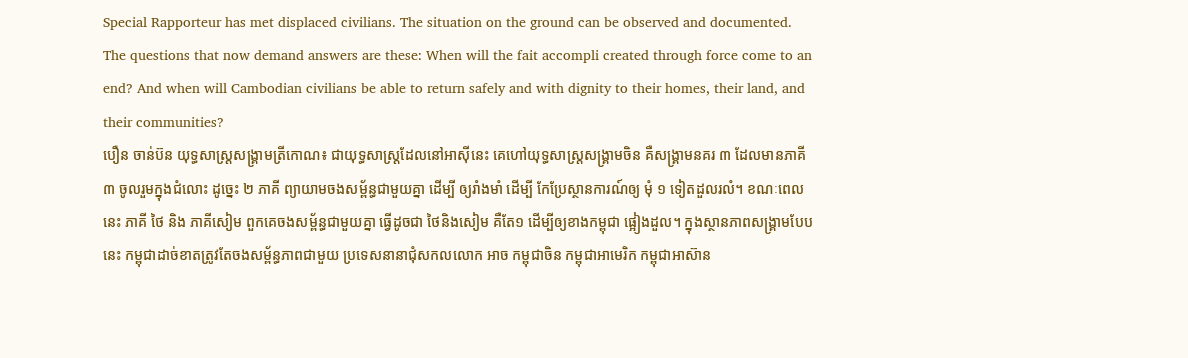Special Rapporteur has met displaced civilians. The situation on the ground can be observed and documented.
The questions that now demand answers are these: When will the fait accompli created through force come to an end? And when will Cambodian civilians be able to return safely and with dignity to their homes, their land, and their communities?
បឿន ចាន់ប៊ន យុទ្ធសាស្រ្តសង្រ្គាមត្រីកោណ៖ ជាយុទ្ធសាស្រ្តដែលនៅអាស៊ីនេះ គេហៅយុទ្ធសាស្រ្តសង្រ្គាមចិន គឺសង្រ្គាមនគរ ៣ ដែលមានភាគី ៣ ចូលរួមក្នុងជំលោះ ដូច្នេះ ២ ភាគី ព្យាយាមចងសម្ព័ន្ធជាមួយគ្នា ដើម្បី ឲ្យរាំងមាំ ដើម្បី កែប្រែស្ថានការណ៍ឲ្យ មុំ ១ ទៀតដួលរលំ។ ខណៈពេលនេះ ភាគី ថៃ និង ភាគីសៀម ពួកគេចងសម្ព័ន្ធជាមួយគ្នា ធ្វើដូចជា ថៃនិងសៀម គឺតែ១ ដើម្បីឲ្យខាងកម្ពុជា ផ្អៀងដួល។ ក្នុងស្ថានភាពសង្រ្គាមបែបនេះ កម្ពុជាដាច់ខាតត្រូវតែចងសម្ព័ន្ធភាពជាមួយ ប្រទេសនានាជុំសកលលោក អាច កម្ពុជាចិន កម្ពុជាអាមេរិក កម្ពុជាអាស៊ាន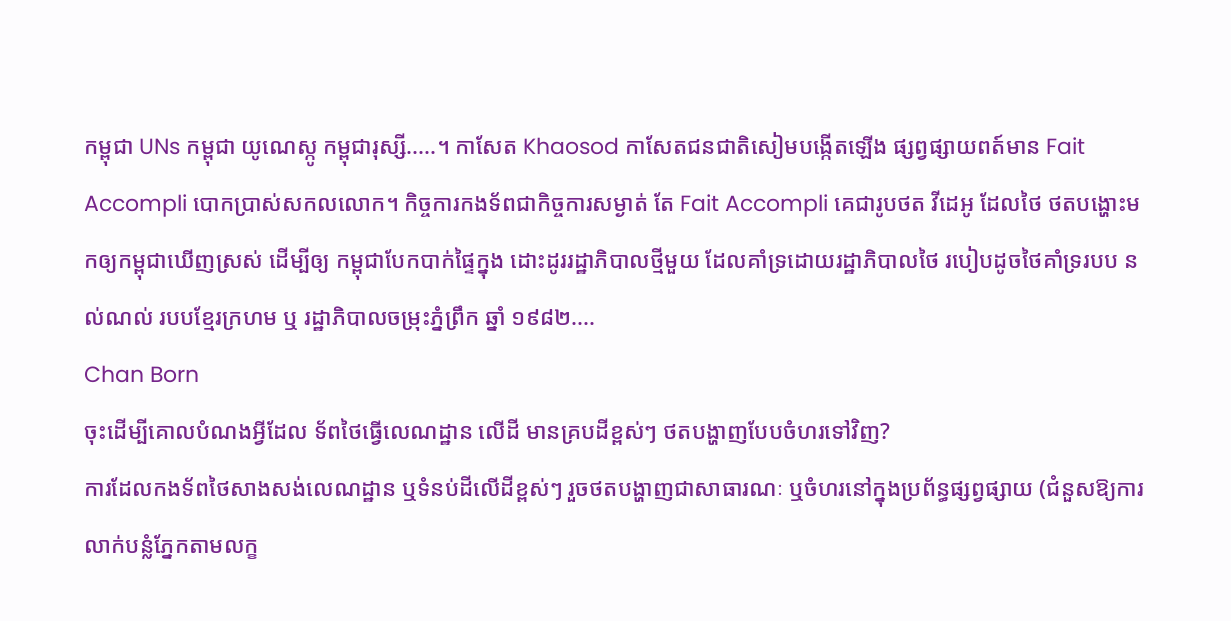កម្ពុជា UNs កម្ពុជា យូណេស្កូ កម្ពុជារុស្សី.....។ កាសែត Khaosod កាសែតជនជាតិសៀមបង្កើតឡើង ផ្សព្វផ្សាយពត៍មាន Fait Accompli បោកប្រាស់សកលលោក។ កិច្ចការកងទ័ពជាកិច្ចការសម្ងាត់ តែ Fait Accompli គេជារូបថត វីដេអូ ដែលថៃ ថតបង្ហោះមកឲ្យកម្ពុជាឃើញស្រស់ ដើម្បីឲ្យ កម្ពុជាបែកបាក់ផ្ទៃក្នុង ដោះដូររដ្ឋាភិបាលថ្មីមួយ ដែលគាំទ្រដោយរដ្ឋាភិបាលថៃ របៀបដូចថៃគាំទ្ររបប នល់ណល់ របបខ្មែរក្រហម ឬ រដ្ឋាភិបាលចម្រុះភ្នំព្រឹក ឆ្នាំ ១៩៨២....
Chan Born
ចុះដើម្បីគោលបំណងអ្វីដែល ទ័ពថៃធ្វើលេណដ្ឋាន លើដី មានគ្របដីខ្ពស់ៗ ថតបង្ហាញបែបចំហរទៅវិញ?
ការដែលកងទ័ពថៃសាងសង់លេណដ្ឋាន ឬទំនប់ដីលើដីខ្ពស់ៗ រួចថតបង្ហាញជាសាធារណៈ ឬចំហរនៅក្នុងប្រព័ន្ធផ្សព្វផ្សាយ (ជំនួសឱ្យការលាក់បន្លំភ្នែកតាមលក្ខ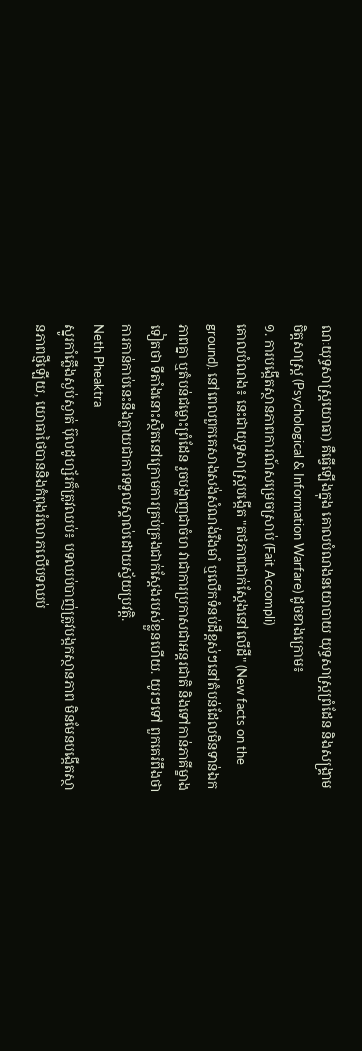ណៈយុទ្ធសាស្ត្រយោធា) គឺធ្វើឡើងក្នុង គោលបំណងនយោបាយ យុទ្ធសាស្ត្រព្រំដែន និងសង្រ្គាមចិត្តសាស្ត្រ (Psychological & Information Warfare) ដូចខាងក្រោម៖
១. ការបង្កើតស្ថានភាពការណ៍សម្រេចស្រាប់ (Fait Accompli)
គោលបំណង៖ នេះជាយុទ្ធសាស្ត្របង្កើត "តថភាពជាក់ស្តែងនៅលើដី" (New facts on the ground). នៅពេលពួកគេសាងសង់សំណង់រឹងមាំ ឬលើកទំនប់ដីខ្ពស់ៗនៅតំបន់ដែលមិនទាន់ឯកភាពគ្នា ឬតំបន់ជម្លោះព្រំដែន រួចបង្ហាញជាចំហ វាជាការប្រកាសជាអន្តរជាតិ និងទៅកាន់ភាគីម្ខាងទៀតថា ទីតាំងនោះស្ថិតនៅក្រោមការគ្រប់គ្រងជាក់ស្តែងរបស់ខ្លួនហើយ. យូរៗទៅ ពួកគេរំពឹងថាការកាន់កាប់នេះនឹងក្លាយជាការទទួលស្គាល់ដោយស្វ័យប្រវត្តិ.
Neth Pheaktra
ស្នូរកាំភ្លើងស្ងប់ស្ងាត់ ប៊ុលដូហ្ស័រក៏ត្រូវឈប់៖ បទឈប់បាញ់ត្រូវបង្កកស្ថានភាព មិនមែនបង្កើតស្ថានភាពថ្មីឡើយ, យោធាថៃបាននិងកំពុងរំលោភលើបទឈប់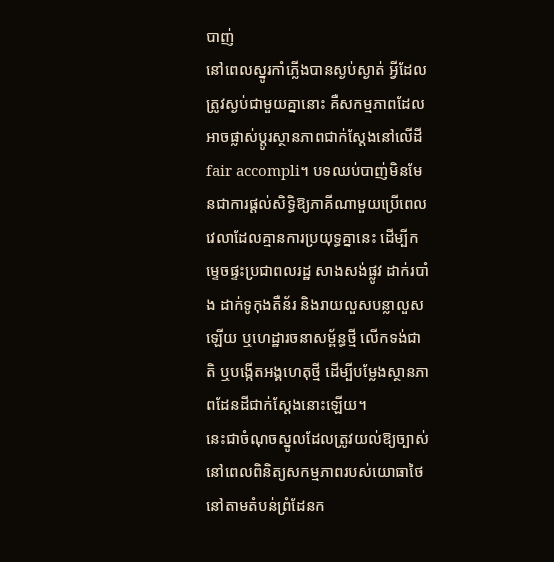បាញ់
នៅពេលស្នូរកាំភ្លើងបានស្ងប់ស្ងាត់ អ្វីដែលត្រូវស្ងប់ជាមួយគ្នានោះ គឺសកម្មភាពដែលអាចផ្លាស់ប្តូរស្ថានភាពជាក់ស្តែងនៅលើដី fair accompli។ បទឈប់បាញ់មិនមែនជាការផ្តល់សិទ្ធិឱ្យភាគីណាមួយប្រើពេលវេលាដែលគ្មានការប្រយុទ្ធគ្នានេះ ដើម្បីកម្ទេចផ្ទះប្រជាពលរដ្ឋ សាងសង់ផ្លូវ ដាក់របាំង ដាក់ទូកុងតឺន័រ និងរាយលួសបន្លាលួសឡើយ ឬហេដ្ឋារចនាសម្ព័ន្ធថ្មី លើកទង់ជាតិ ឬបង្កើតអង្គហេតុថ្មី ដើម្បីបម្លែងស្ថានភាពដែនដីជាក់ស្តែងនោះឡើយ។
នេះជាចំណុចស្នូលដែលត្រូវយល់ឱ្យច្បាស់នៅពេលពិនិត្យសកម្មភាពរបស់យោធាថៃនៅតាមតំបន់ព្រំដែនក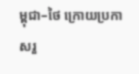ម្ពុជា–ថៃ ក្រោយប្រកាសរួ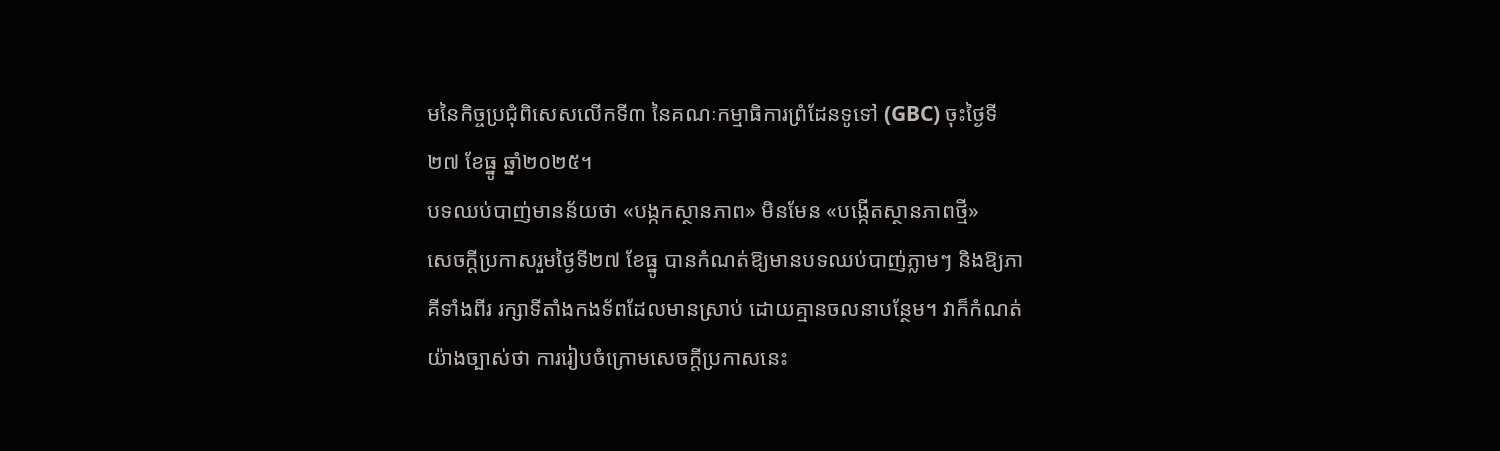មនៃកិច្ចប្រជុំពិសេសលើកទី៣ នៃគណៈកម្មាធិការព្រំដែនទូទៅ (GBC) ចុះថ្ងៃទី២៧ ខែធ្នូ ឆ្នាំ២០២៥។
បទឈប់បាញ់មានន័យថា «បង្កកស្ថានភាព» មិនមែន «បង្កើតស្ថានភាពថ្មី»
សេចក្តីប្រកាសរួមថ្ងៃទី២៧ ខែធ្នូ បានកំណត់ឱ្យមានបទឈប់បាញ់ភ្លាមៗ និងឱ្យភាគីទាំងពីរ រក្សាទីតាំងកងទ័ពដែលមានស្រាប់ ដោយគ្មានចលនាបន្ថែម។ វាក៏កំណត់យ៉ាងច្បាស់ថា ការរៀបចំក្រោមសេចក្តីប្រកាសនេះ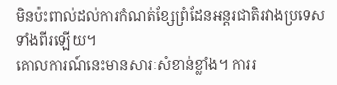មិនប៉ះពាល់ដល់ការកំណត់ខ្សែព្រំដែនអន្តរជាតិរវាងប្រទេសទាំងពីរឡើយ។
គោលការណ៍នេះមានសារៈសំខាន់ខ្លាំង។ ការរ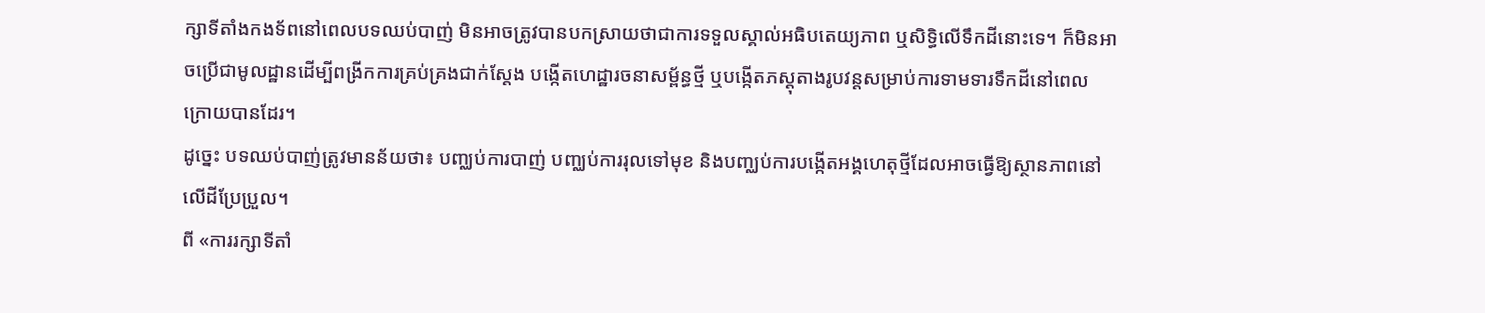ក្សាទីតាំងកងទ័ពនៅពេលបទឈប់បាញ់ មិនអាចត្រូវបានបកស្រាយថាជាការទទួលស្គាល់អធិបតេយ្យភាព ឬសិទ្ធិលើទឹកដីនោះទេ។ ក៏មិនអាចប្រើជាមូលដ្ឋានដើម្បីពង្រីកការគ្រប់គ្រងជាក់ស្តែង បង្កើតហេដ្ឋារចនាសម្ព័ន្ធថ្មី ឬបង្កើតភស្តុតាងរូបវន្តសម្រាប់ការទាមទារទឹកដីនៅពេលក្រោយបានដែរ។
ដូច្នេះ បទឈប់បាញ់ត្រូវមានន័យថា៖ បញ្ឈប់ការបាញ់ បញ្ឈប់ការរុលទៅមុខ និងបញ្ឈប់ការបង្កើតអង្គហេតុថ្មីដែលអាចធ្វើឱ្យស្ថានភាពនៅលើដីប្រែប្រួល។
ពី «ការរក្សាទីតាំ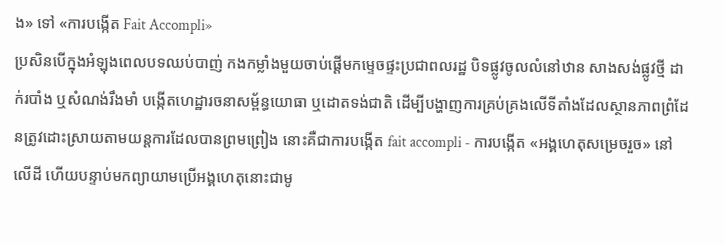ង» ទៅ «ការបង្កើត Fait Accompli»
ប្រសិនបើក្នុងអំឡុងពេលបទឈប់បាញ់ កងកម្លាំងមួយចាប់ផ្តើមកម្ទេចផ្ទះប្រជាពលរដ្ឋ បិទផ្លូវចូលលំនៅឋាន សាងសង់ផ្លូវថ្មី ដាក់របាំង ឬសំណង់រឹងមាំ បង្កើតហេដ្ឋារចនាសម្ព័ន្ធយោធា ឬដោតទង់ជាតិ ដើម្បីបង្ហាញការគ្រប់គ្រងលើទីតាំងដែលស្ថានភាពព្រំដែនត្រូវដោះស្រាយតាមយន្តការដែលបានព្រមព្រៀង នោះគឺជាការបង្កើត fait accompli - ការបង្កើត «អង្គហេតុសម្រេចរួច» នៅលើដី ហើយបន្ទាប់មកព្យាយាមប្រើអង្គហេតុនោះជាមូ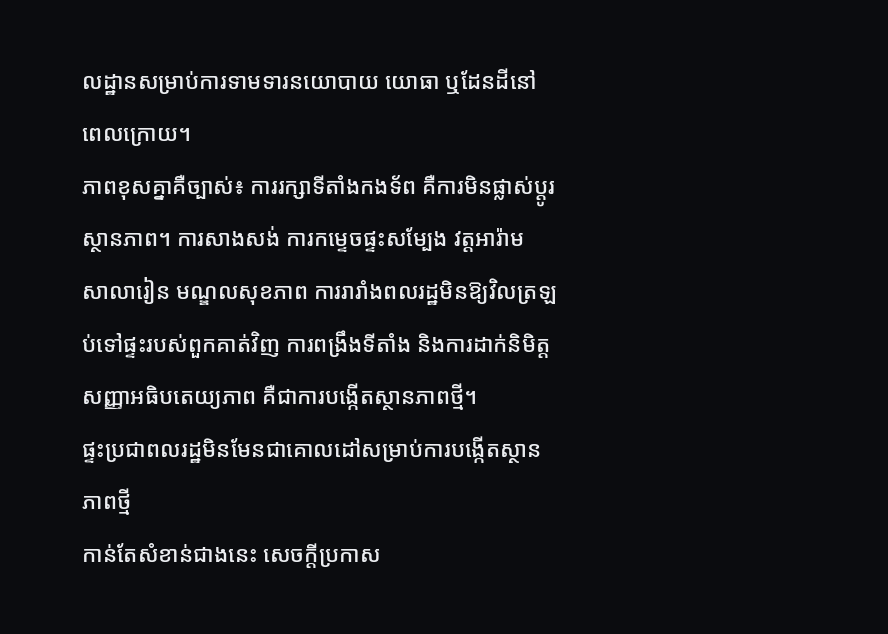លដ្ឋានសម្រាប់ការទាមទារនយោបាយ យោធា ឬដែនដីនៅពេលក្រោយ។
ភាពខុសគ្នាគឺច្បាស់៖ ការរក្សាទីតាំងកងទ័ព គឺការមិនផ្លាស់ប្តូរស្ថានភាព។ ការសាងសង់ ការកម្ទេចផ្ទះសម្បែង វត្តអារ៉ាម សាលារៀន មណ្ឌលសុខភាព ការរារាំងពលរដ្ឋមិនឱ្យវិលត្រឡប់ទៅផ្ទះរបស់ពួកគាត់វិញ ការពង្រឹងទីតាំង និងការដាក់និមិត្តសញ្ញាអធិបតេយ្យភាព គឺជាការបង្កើតស្ថានភាពថ្មី។
ផ្ទះប្រជាពលរដ្ឋមិនមែនជាគោលដៅសម្រាប់ការបង្កើតស្ថានភាពថ្មី
កាន់តែសំខាន់ជាងនេះ សេចក្តីប្រកាស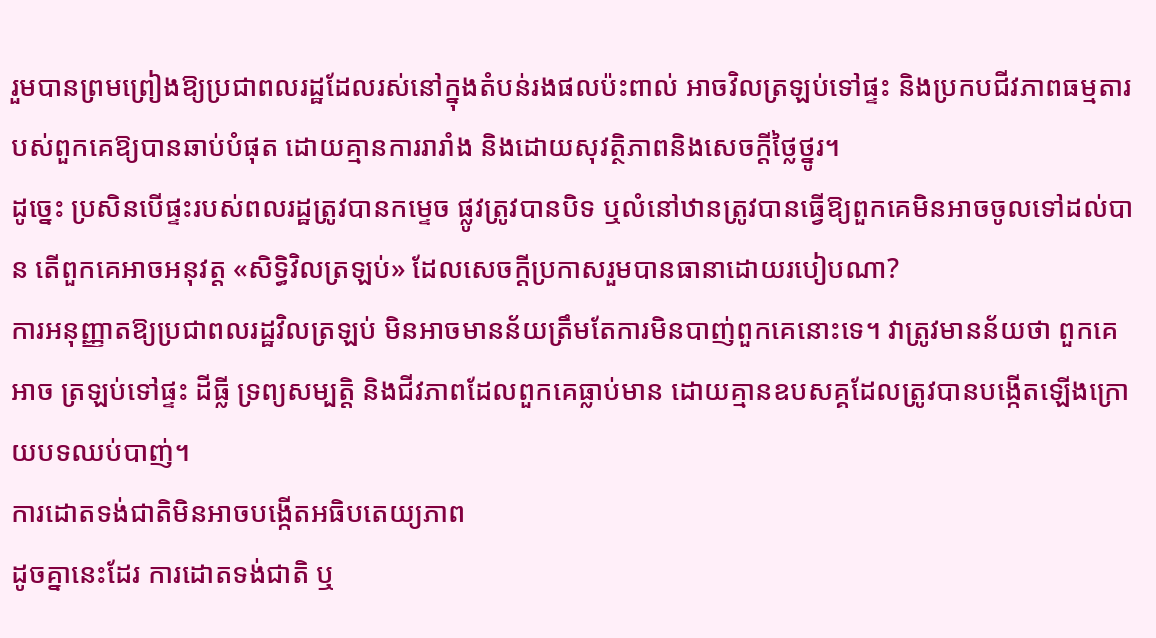រួមបានព្រមព្រៀងឱ្យប្រជាពលរដ្ឋដែលរស់នៅក្នុងតំបន់រងផលប៉ះពាល់ អាចវិលត្រឡប់ទៅផ្ទះ និងប្រកបជីវភាពធម្មតារបស់ពួកគេឱ្យបានឆាប់បំផុត ដោយគ្មានការរារាំង និងដោយសុវត្ថិភាពនិងសេចក្តីថ្លៃថ្នូរ។
ដូច្នេះ ប្រសិនបើផ្ទះរបស់ពលរដ្ឋត្រូវបានកម្ទេច ផ្លូវត្រូវបានបិទ ឬលំនៅឋានត្រូវបានធ្វើឱ្យពួកគេមិនអាចចូលទៅដល់បាន តើពួកគេអាចអនុវត្ត «សិទ្ធិវិលត្រឡប់» ដែលសេចក្តីប្រកាសរួមបានធានាដោយរបៀបណា?
ការអនុញ្ញាតឱ្យប្រជាពលរដ្ឋវិលត្រឡប់ មិនអាចមានន័យត្រឹមតែការមិនបាញ់ពួកគេនោះទេ។ វាត្រូវមានន័យថា ពួកគេអាច ត្រឡប់ទៅផ្ទះ ដីធ្លី ទ្រព្យសម្បត្តិ និងជីវភាពដែលពួកគេធ្លាប់មាន ដោយគ្មានឧបសគ្គដែលត្រូវបានបង្កើតឡើងក្រោយបទឈប់បាញ់។
ការដោតទង់ជាតិមិនអាចបង្កើតអធិបតេយ្យភាព
ដូចគ្នានេះដែរ ការដោតទង់ជាតិ ឬ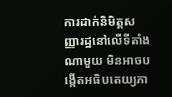ការដាក់និមិត្តសញ្ញារដ្ឋនៅលើទីតាំងណាមួយ មិនអាចបង្កើតអធិបតេយ្យភា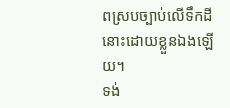ពស្របច្បាប់លើទឹកដីនោះដោយខ្លួនឯងឡើយ។
ទង់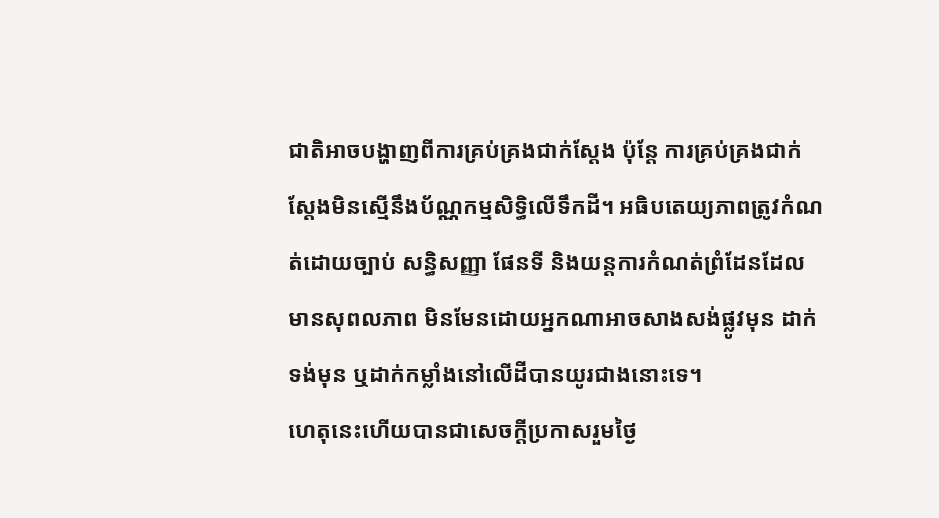ជាតិអាចបង្ហាញពីការគ្រប់គ្រងជាក់ស្តែង ប៉ុន្តែ ការគ្រប់គ្រងជាក់ស្តែងមិនស្មើនឹងប័ណ្ណកម្មសិទ្ធិលើទឹកដី។ អធិបតេយ្យភាពត្រូវកំណត់ដោយច្បាប់ សន្ធិសញ្ញា ផែនទី និងយន្តការកំណត់ព្រំដែនដែលមានសុពលភាព មិនមែនដោយអ្នកណាអាចសាងសង់ផ្លូវមុន ដាក់ទង់មុន ឬដាក់កម្លាំងនៅលើដីបានយូរជាងនោះទេ។
ហេតុនេះហើយបានជាសេចក្តីប្រកាសរួមថ្ងៃ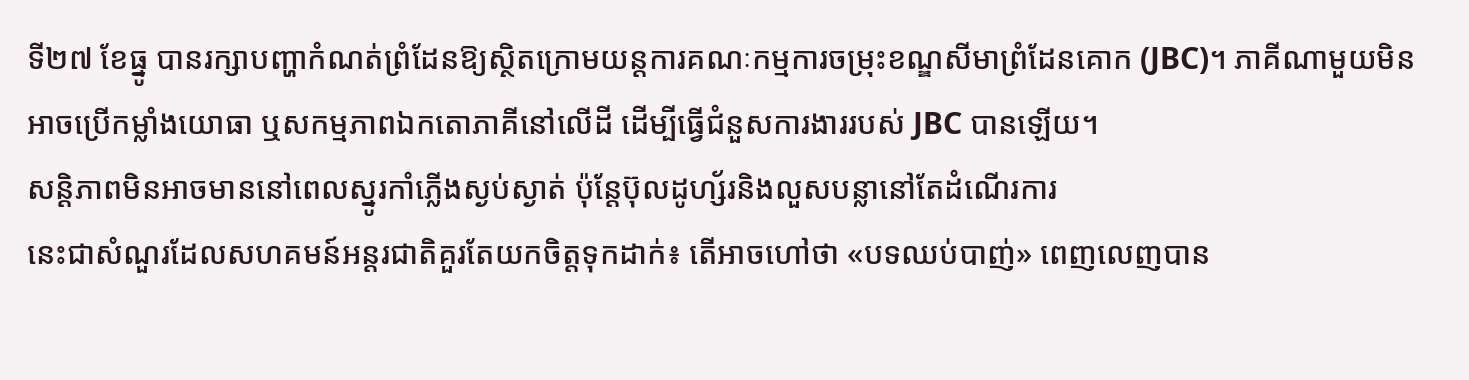ទី២៧ ខែធ្នូ បានរក្សាបញ្ហាកំណត់ព្រំដែនឱ្យស្ថិតក្រោមយន្តការគណៈកម្មការចម្រុះខណ្ឌសីមាព្រំដែនគោក (JBC)។ ភាគីណាមួយមិនអាចប្រើកម្លាំងយោធា ឬសកម្មភាពឯកតោភាគីនៅលើដី ដើម្បីធ្វើជំនួសការងាររបស់ JBC បានឡើយ។
សន្តិភាពមិនអាចមាននៅពេលស្នូរកាំភ្លើងស្ងប់ស្ងាត់ ប៉ុន្តែប៊ុលដូហ្ស័រនិងលួសបន្លានៅតែដំណើរការ
នេះជាសំណួរដែលសហគមន៍អន្តរជាតិគួរតែយកចិត្តទុកដាក់៖ តើអាចហៅថា «បទឈប់បាញ់» ពេញលេញបាន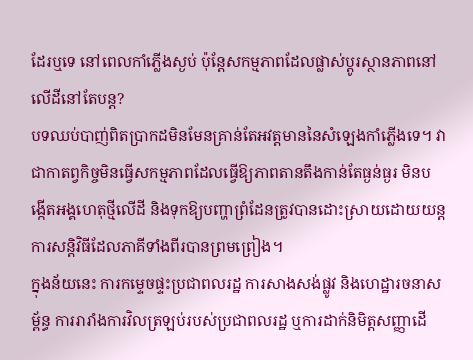ដែរឬទេ នៅពេលកាំភ្លើងស្ងប់ ប៉ុន្តែសកម្មភាពដែលផ្លាស់ប្តូរស្ថានភាពនៅលើដីនៅតែបន្ត?
បទឈប់បាញ់ពិតប្រាកដមិនមែនគ្រាន់តែអវត្តមាននៃសំឡេងកាំភ្លើងទេ។ វាជាកាតព្វកិច្ចមិនធ្វើសកម្មភាពដែលធ្វើឱ្យភាពតានតឹងកាន់តែធ្ងន់ធ្ងរ មិនបង្កើតអង្គហេតុថ្មីលើដី និងទុកឱ្យបញ្ហាព្រំដែនត្រូវបានដោះស្រាយដោយយន្តការសន្តិវិធីដែលភាគីទាំងពីរបានព្រមព្រៀង។
ក្នុងន័យនេះ ការកម្ទេចផ្ទះប្រជាពលរដ្ឋ ការសាងសង់ផ្លូវ និងហេដ្ឋារចនាសម្ព័ន្ធ ការរារាំងការវិលត្រឡប់របស់ប្រជាពលរដ្ឋ ឬការដាក់និមិត្តសញ្ញាដើ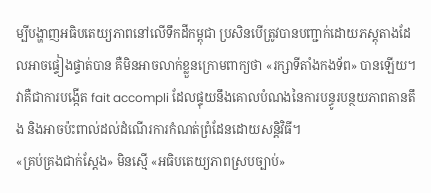ម្បីបង្ហាញអធិបតេយ្យភាពនៅលើទឹកដីកម្ពុជា ប្រសិនបើត្រូវបានបញ្ជាក់ដោយភស្តុតាងដែលអាចផ្ទៀងផ្ទាត់បាន គឺមិនអាចលាក់ខ្លួនក្រោមពាក្យថា «រក្សាទីតាំងកងទ័ព» បានឡើយ។ វាគឺជាការបង្កើត fait accompli ដែលផ្ទុយនឹងគោលបំណងនៃការបន្ធូរបន្ថយភាពតានតឹង និងអាចប៉ះពាល់ដល់ដំណើរការកំណត់ព្រំដែនដោយសន្តិវិធី។
«គ្រប់គ្រងជាក់ស្តែង» មិនស្មើ «អធិបតេយ្យភាពស្របច្បាប់»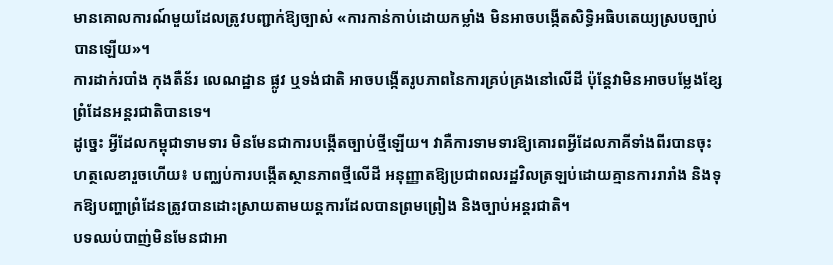មានគោលការណ៍មួយដែលត្រូវបញ្ជាក់ឱ្យច្បាស់ «ការកាន់កាប់ដោយកម្លាំង មិនអាចបង្កើតសិទ្ធិអធិបតេយ្យស្របច្បាប់បានឡើយ»។
ការដាក់របាំង កុងតឺន័រ លេណដ្ឋាន ផ្លូវ ឬទង់ជាតិ អាចបង្កើតរូបភាពនៃការគ្រប់គ្រងនៅលើដី ប៉ុន្តែវាមិនអាចបម្លែងខ្សែព្រំដែនអន្តរជាតិបានទេ។
ដូច្នេះ អ្វីដែលកម្ពុជាទាមទារ មិនមែនជាការបង្កើតច្បាប់ថ្មីឡើយ។ វាគឺការទាមទារឱ្យគោរពអ្វីដែលភាគីទាំងពីរបានចុះហត្ថលេខារួចហើយ៖ បញ្ឈប់ការបង្កើតស្ថានភាពថ្មីលើដី អនុញ្ញាតឱ្យប្រជាពលរដ្ឋវិលត្រឡប់ដោយគ្មានការរារាំង និងទុកឱ្យបញ្ហាព្រំដែនត្រូវបានដោះស្រាយតាមយន្តការដែលបានព្រមព្រៀង និងច្បាប់អន្តរជាតិ។
បទឈប់បាញ់មិនមែនជាអា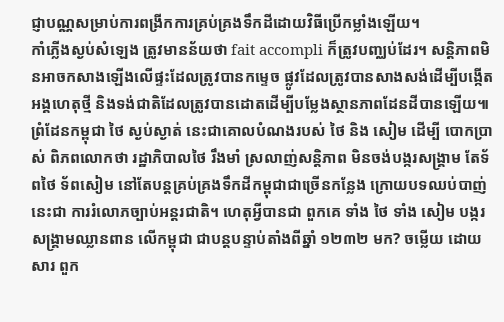ជ្ញាបណ្ណសម្រាប់ការពង្រីកការគ្រប់គ្រងទឹកដីដោយវិធីប្រើកម្លាំងឡើយ។
កាំភ្លើងស្ងប់សំឡេង ត្រូវមានន័យថា fait accompli ក៏ត្រូវបញ្ឈប់ដែរ។ សន្តិភាពមិនអាចកសាងឡើងលើផ្ទះដែលត្រូវបានកម្ទេច ផ្លូវដែលត្រូវបានសាងសង់ដើម្បីបង្កើតអង្គហេតុថ្មី និងទង់ជាតិដែលត្រូវបានដោតដើម្បីបម្លែងស្ថានភាពដែនដីបានឡើយ៕
ព្រំដែនកម្ពុជា ថៃ ស្ងប់ស្ងាត់ នេះជាគោលបំណងរបស់ ថៃ និង សៀម ដើម្បី បោកប្រាស់ ពិភពលោកថា រដ្ឋាភិបាលថៃ រឹងមាំ ស្រលាញ់សន្តិភាព មិនចង់បង្ករសង្រ្គាម តែទ័ពថៃ ទ័ពសៀម នៅតែបន្តគ្រប់គ្រងទឹកដីកម្ពុជាជាច្រើនកន្លែង ក្រោយបទឈប់បាញ់ នេះជា ការរំលោភច្បាប់អន្តរជាតិ។ ហេតុអ្វីបានជា ពួកគេ ទាំង ថៃ ទាំង សៀម បង្ករសង្រ្គាមឈ្លានពាន លើកម្ពុជា ជាបន្តបន្ទាប់តាំងពីឆ្នាំ ១២៣២ មក? ចម្លើយ ដោយសារ ពួក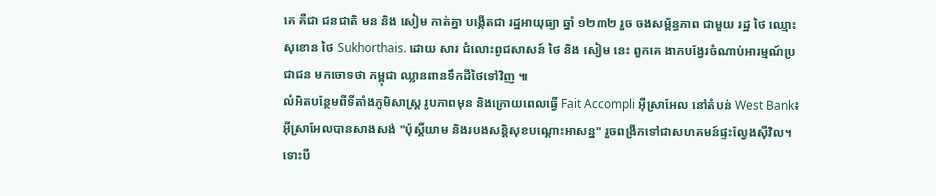គេ គឺជា ជនជាតិ មន និង សៀម កាត់គ្នា បង្កើតជា រដ្ឋអាយុធ្យា ឆ្នាំ ១២៣២ រួច ចងសម្ព័ន្ធភាព ជាមួយ រដ្ឋ ថៃ ឈ្មោះ សុខោន ថៃ Sukhorthais. ដោយ សារ ជំលោះពូជសាសន៍ ថៃ និង សៀម នេះ ពួកគេ ងាកបង្វែរចំណាប់អារម្មណ៍ប្រជាជន មកចោទថា កម្ពុជា ឈ្លានពានទឹកដីថៃទៅវិញ ៕
លំអិតបន្ថែមពីទីតាំងភូមិសាស្រ្ត រូបភាពមុន និងក្រោយពេលធ្វើ Fait Accompli អ៊ីស្រាអែល នៅតំបន់ West Bank៖ អ៊ីស្រាអែលបានសាងសង់ "ប៉ុស្តិ៍យាម និងរបងសន្តិសុខបណ្ដោះអាសន្ន" រួចពង្រីកទៅជាសហគមន៍ផ្ទះល្វែងស៊ីវិល។ ទោះបី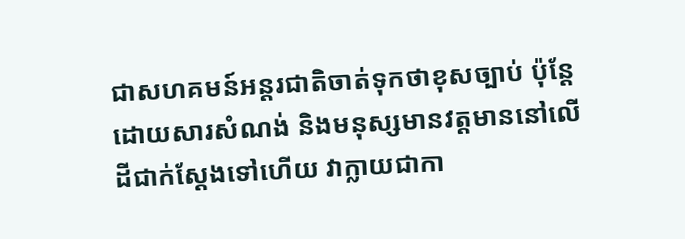ជាសហគមន៍អន្តរជាតិចាត់ទុកថាខុសច្បាប់ ប៉ុន្តែដោយសារសំណង់ និងមនុស្សមានវត្តមាននៅលើដីជាក់ស្តែងទៅហើយ វាក្លាយជាកា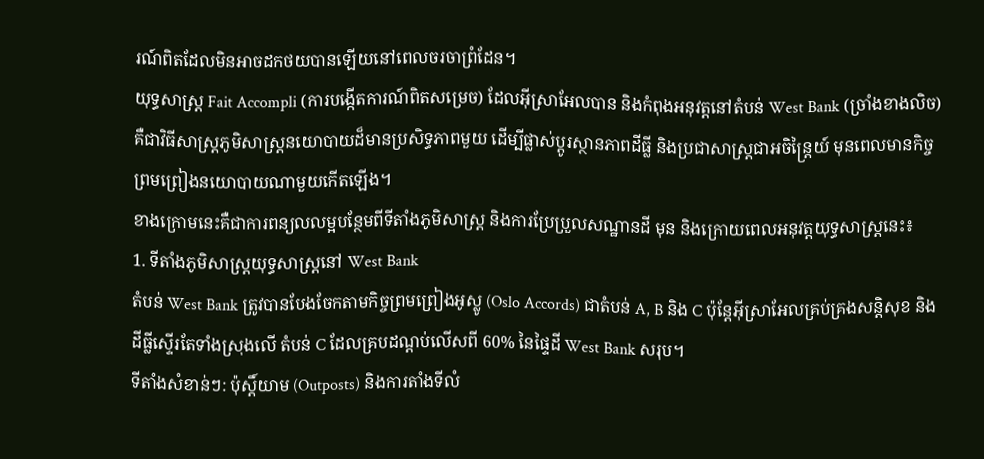រណ៍ពិតដែលមិនអាចដកថយបានឡើយនៅពេលចរចាព្រំដែន។
យុទ្ធសាស្ត្រ Fait Accompli (ការបង្កើតការណ៍ពិតសម្រេច) ដែលអ៊ីស្រាអែលបាន និងកំពុងអនុវត្តនៅតំបន់ West Bank (ច្រាំងខាងលិច) គឺជាវិធីសាស្ត្រភូមិសាស្ត្រនយោបាយដ៏មានប្រសិទ្ធភាពមួយ ដើម្បីផ្លាស់ប្តូរស្ថានភាពដីធ្លី និងប្រជាសាស្ត្រជាអចិន្ត្រៃយ៍ មុនពេលមានកិច្ចព្រមព្រៀងនយោបាយណាមួយកើតឡើង។
ខាងក្រោមនេះគឺជាការពន្យលលម្អបន្ថែមពីទីតាំងភូមិសាស្ត្រ និងការប្រែប្រួលសណ្ឋានដី មុន និងក្រោយពេលអនុវត្តយុទ្ធសាស្ត្រនេះ៖
1. ទីតាំងភូមិសាស្ត្រយុទ្ធសាស្ត្រនៅ West Bank
តំបន់ West Bank ត្រូវបានបែងចែកតាមកិច្ចព្រមព្រៀងអូស្លូ (Oslo Accords) ជាតំបន់ A, B និង C ប៉ុន្តែអ៊ីស្រាអែលគ្រប់គ្រងសន្តិសុខ និងដីធ្លីស្ទើរតែទាំងស្រុងលើ តំបន់ C ដែលគ្របដណ្តប់លើសពី 60% នៃផ្ទៃដី West Bank សរុប។
ទីតាំងសំខាន់ៗ: ប៉ុស្តិ៍យាម (Outposts) និងការតាំងទីលំ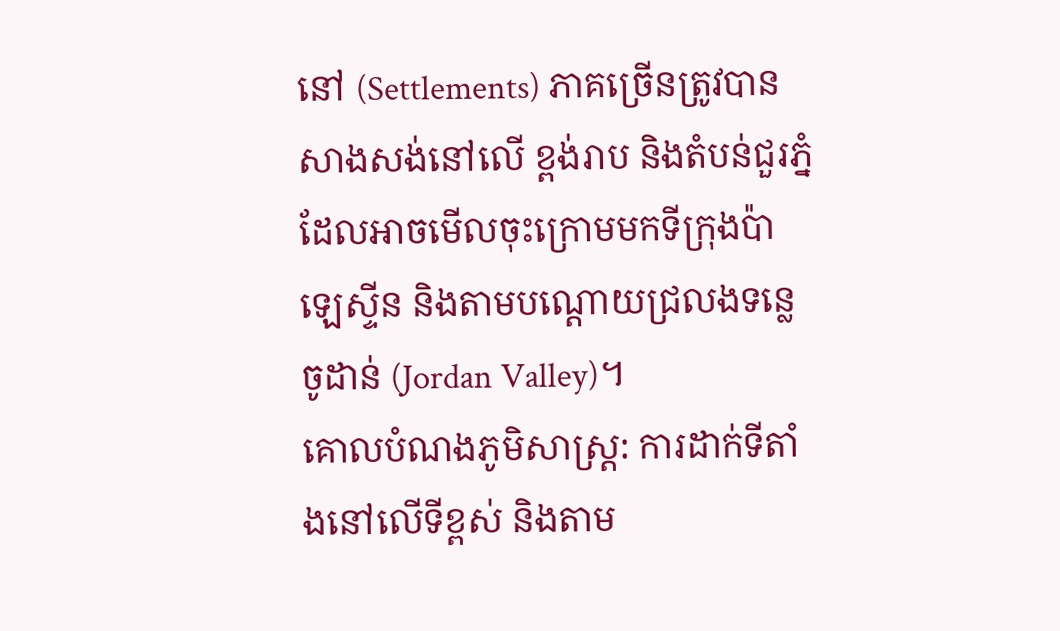នៅ (Settlements) ភាគច្រើនត្រូវបានសាងសង់នៅលើ ខ្ពង់រាប និងតំបន់ជួរភ្នំ ដែលអាចមើលចុះក្រោមមកទីក្រុងប៉ាឡេស្ទីន និងតាមបណ្តោយជ្រលងទន្លេ ចូដាន់ (Jordan Valley)។
គោលបំណងភូមិសាស្ត្រ: ការដាក់ទីតាំងនៅលើទីខ្ពស់ និងតាម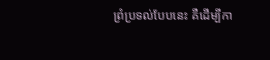ព្រំប្រទល់បែបនេះ គឺដើម្បីកា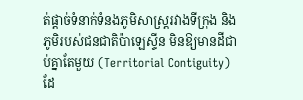ត់ផ្តាច់ទំនាក់ទំនងភូមិសាស្ត្ររវាងទីក្រុង និងភូមិរបស់ជនជាតិប៉ាឡេស្ទីន មិនឱ្យមានដីជាប់គ្នាតែមួយ (Territorial Contiguity) ដែ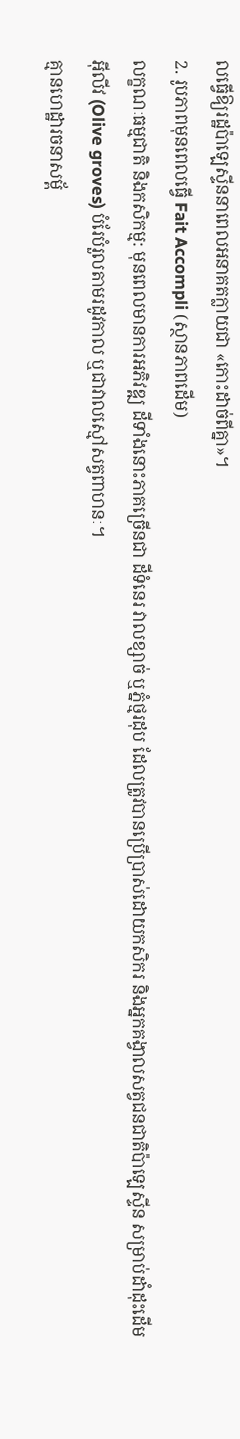លធ្វើឱ្យរដ្ឋប៉ាឡេស្ទីននាពេលអនាគតក្លាយជា «កោះដាច់ពីគ្នា»។
2. រូបភាពមុនពេលធ្វើ Fait Accompli (ស្ថានភាពដើម)
លក្ខណៈធម្មជាតិ និងកសិកម្ម: មុនពេលមានការអភិវឌ្ឍ ដីទាំងនោះភាគច្រើនជា ដីទំនេរ វាលខ្សាច់ ឬភ្នំថ្មរដុប ដែលត្រូវបានប្រើប្រាស់ដោយកសិករ និងអ្នកគង្វាលសត្វជនជាតិប៉ាឡេស្ទីន សម្រាប់ដាំដុះដើមអុីលីវ (Olive groves) បំរែបំរួលតាមរដូវកាល ឬជាវាលស្មៅសត្វពាហនៈ។
គ្មានហេដ្ឋារចនាសម្ព័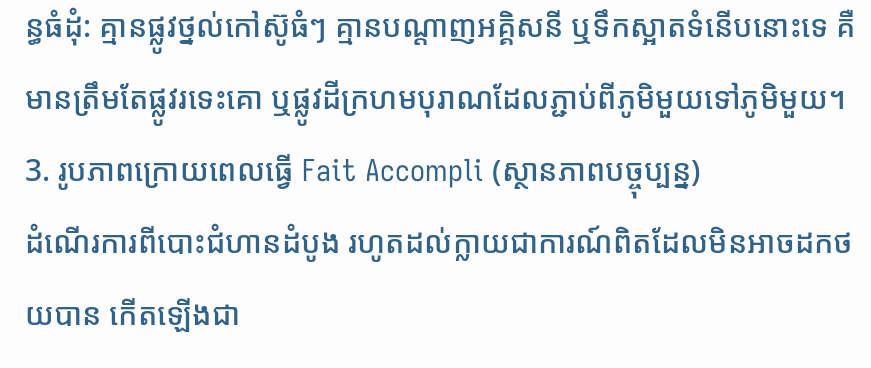ន្ធធំដុំ: គ្មានផ្លូវថ្នល់កៅស៊ូធំៗ គ្មានបណ្តាញអគ្គិសនី ឬទឹកស្អាតទំនើបនោះទេ គឺមានត្រឹមតែផ្លូវរទេះគោ ឬផ្លូវដីក្រហមបុរាណដែលភ្ជាប់ពីភូមិមួយទៅភូមិមួយ។
3. រូបភាពក្រោយពេលធ្វើ Fait Accompli (ស្ថានភាពបច្ចុប្បន្ន)
ដំណើរការពីបោះជំហានដំបូង រហូតដល់ក្លាយជាការណ៍ពិតដែលមិនអាចដកថយបាន កើតឡើងជា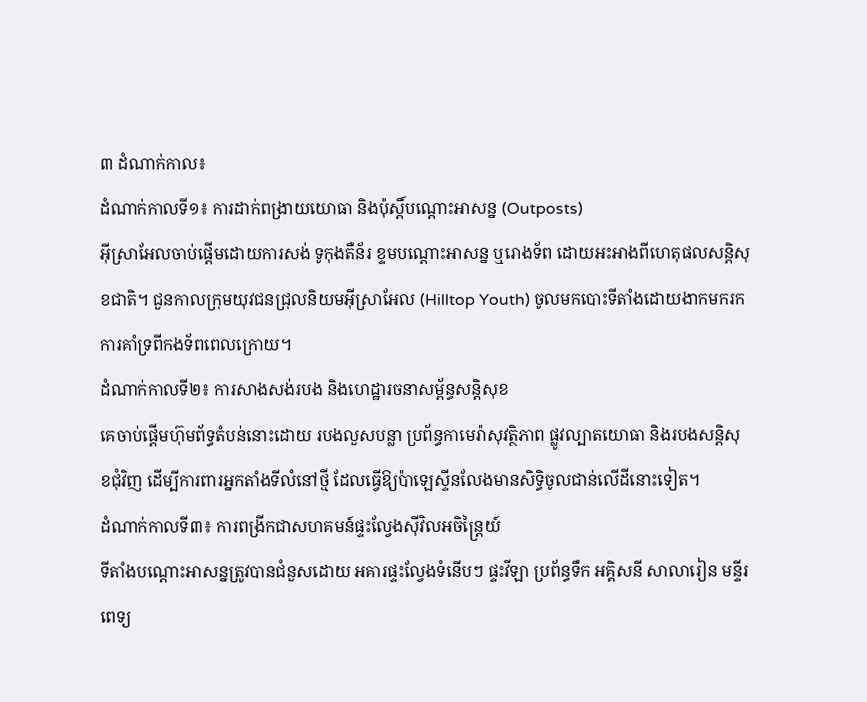៣ ដំណាក់កាល៖
ដំណាក់កាលទី១៖ ការដាក់ពង្រាយយោធា និងប៉ុស្តិ៍បណ្តោះអាសន្ន (Outposts)
អ៊ីស្រាអែលចាប់ផ្តើមដោយការសង់ ទូកុងតឺន័រ ខ្ទមបណ្តោះអាសន្ន ឬរោងទ័ព ដោយអះអាងពីហេតុផលសន្តិសុខជាតិ។ ជួនកាលក្រុមយុវជនជ្រុលនិយមអ៊ីស្រាអែល (Hilltop Youth) ចូលមកបោះទីតាំងដោយងាកមករកការគាំទ្រពីកងទ័ពពេលក្រោយ។
ដំណាក់កាលទី២៖ ការសាងសង់របង និងហេដ្ឋារចនាសម្ព័ន្ធសន្តិសុខ
គេចាប់ផ្តើមហ៊ុមព័ទ្ធតំបន់នោះដោយ របងលួសបន្លា ប្រព័ន្ធកាមេរ៉ាសុវត្ថិភាព ផ្លូវល្បាតយោធា និងរបងសន្តិសុខជុំវិញ ដើម្បីការពារអ្នកតាំងទីលំនៅថ្មី ដែលធ្វើឱ្យប៉ាឡេស្ទីនលែងមានសិទ្ធិចូលជាន់លើដីនោះទៀត។
ដំណាក់កាលទី៣៖ ការពង្រីកជាសហគមន៍ផ្ទះល្វែងស៊ីវិលអចិន្ត្រៃយ៍
ទីតាំងបណ្តោះអាសន្នត្រូវបានជំនួសដោយ អគារផ្ទះល្វែងទំនើបៗ ផ្ទះវីឡា ប្រព័ន្ធទឹក អគ្គិសនី សាលារៀន មន្ទីរពេទ្យ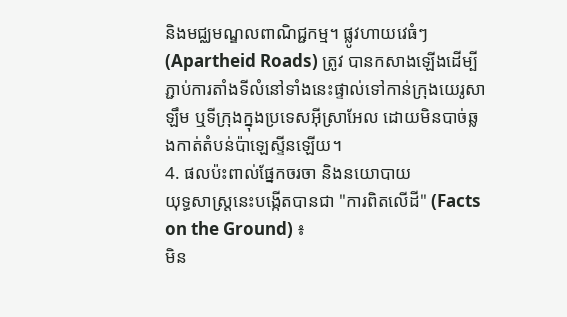និងមជ្ឈមណ្ឌលពាណិជ្ជកម្ម។ ផ្លូវហាយវេធំៗ (Apartheid Roads) ត្រូវ បានកសាងឡើងដើម្បីភ្ជាប់ការតាំងទីលំនៅទាំងនេះផ្ទាល់ទៅកាន់ក្រុងយេរូសាឡឹម ឬទីក្រុងក្នុងប្រទេសអ៊ីស្រាអែល ដោយមិនបាច់ឆ្លងកាត់តំបន់ប៉ាឡេស្ទីនឡើយ។
4. ផលប៉ះពាល់ផ្នែកចរចា និងនយោបាយ
យុទ្ធសាស្ត្រនេះបង្កើតបានជា "ការពិតលើដី" (Facts on the Ground) ៖
មិន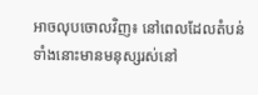អាចលុបចោលវិញ៖ នៅពេលដែលតំបន់ទាំងនោះមានមនុស្សរស់នៅ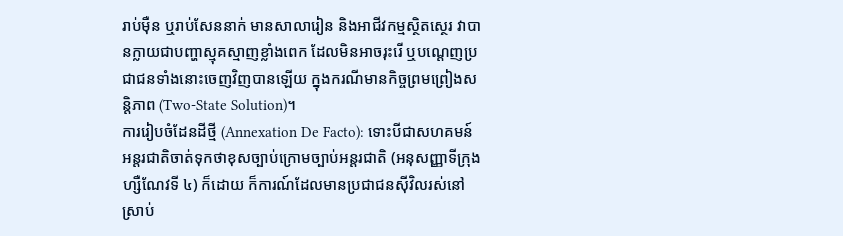រាប់ម៉ឺន ឬរាប់សែននាក់ មានសាលារៀន និងអាជីវកម្មស្ថិតស្ថេរ វាបានក្លាយជាបញ្ហាស្មុគស្មាញខ្លាំងពេក ដែលមិនអាចរុះរើ ឬបណ្តេញប្រជាជនទាំងនោះចេញវិញបានឡើយ ក្នុងករណីមានកិច្ចព្រមព្រៀងសន្តិភាព (Two-State Solution)។
ការរៀបចំដែនដីថ្មី (Annexation De Facto): ទោះបីជាសហគមន៍អន្តរជាតិចាត់ទុកថាខុសច្បាប់ក្រោមច្បាប់អន្តរជាតិ (អនុសញ្ញាទីក្រុងហ្សឺណែវទី ៤) ក៏ដោយ ក៏ការណ៍ដែលមានប្រជាជនស៊ីវិលរស់នៅស្រាប់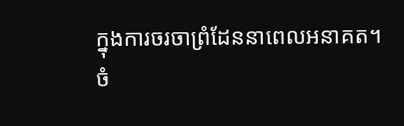ក្នុងការចរចាព្រំដែននាពេលអនាគត។
ចំ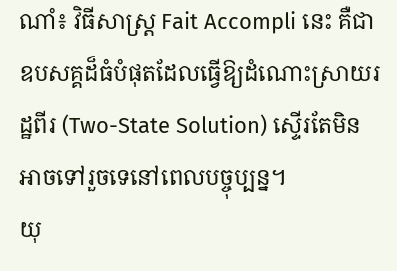ណាំ៖ វិធីសាស្ត្រ Fait Accompli នេះ គឺជាឧបសគ្គដ៏ធំបំផុតដែលធ្វើឱ្យដំណោះស្រាយរដ្ឋពីរ (Two-State Solution) ស្ទើរតែមិនអាចទៅរួចទេនៅពេលបច្ចុប្បន្ន។
យុ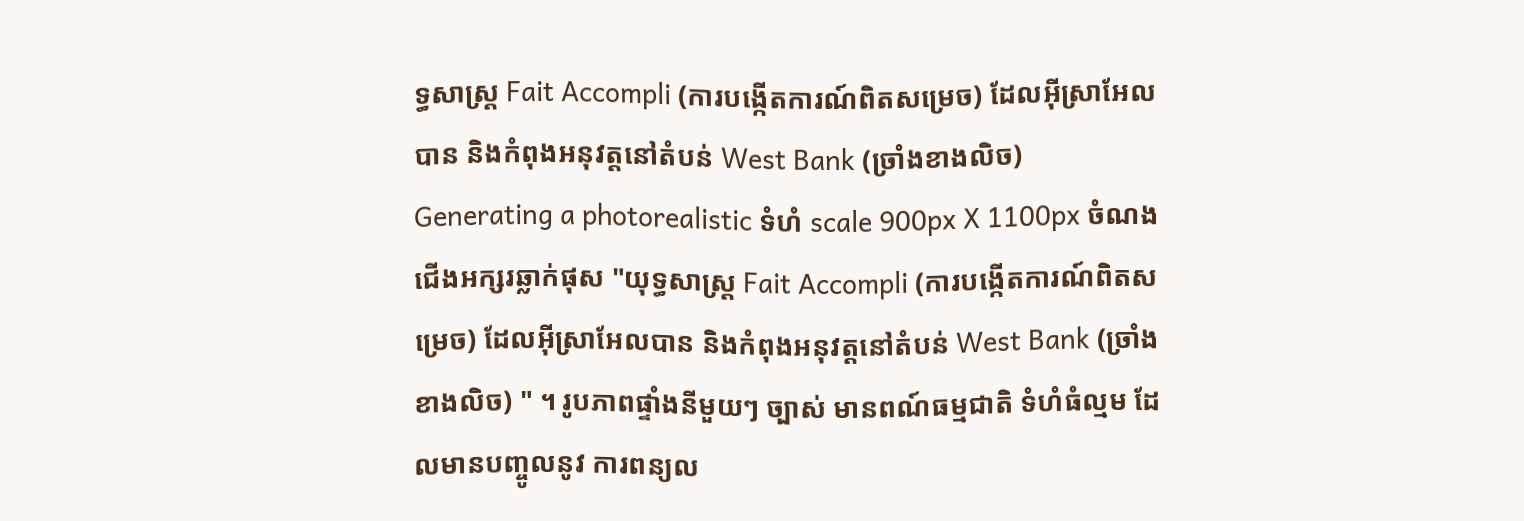ទ្ធសាស្ត្រ Fait Accompli (ការបង្កើតការណ៍ពិតសម្រេច) ដែលអ៊ីស្រាអែលបាន និងកំពុងអនុវត្តនៅតំបន់ West Bank (ច្រាំងខាងលិច)
Generating a photorealistic ទំហំ scale 900px X 1100px ចំណងជើងអក្សរឆ្លាក់ផុស "យុទ្ធសាស្ត្រ Fait Accompli (ការបង្កើតការណ៍ពិតសម្រេច) ដែលអ៊ីស្រាអែលបាន និងកំពុងអនុវត្តនៅតំបន់ West Bank (ច្រាំងខាងលិច) " ។ រូបភាពផ្ទាំងនីមួយៗ ច្បាស់ មានពណ៍ធម្មជាតិ ទំហំធំល្មម ដែលមានបញ្ចូលនូវ ការពន្យល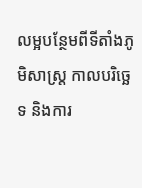លម្អបន្ថែមពីទីតាំងភូមិសាស្ត្រ កាលបរិច្ឆេទ និងការ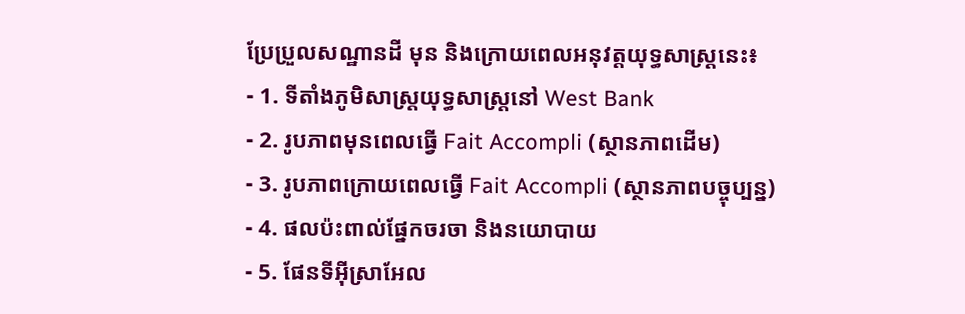ប្រែប្រួលសណ្ឋានដី មុន និងក្រោយពេលអនុវត្តយុទ្ធសាស្ត្រនេះ៖
- 1. ទីតាំងភូមិសាស្ត្រយុទ្ធសាស្ត្រនៅ West Bank
- 2. រូបភាពមុនពេលធ្វើ Fait Accompli (ស្ថានភាពដើម)
- 3. រូបភាពក្រោយពេលធ្វើ Fait Accompli (ស្ថានភាពបច្ចុប្បន្ន)
- 4. ផលប៉ះពាល់ផ្នែកចរចា និងនយោបាយ
- 5. ផែនទីអ៊ីស្រាអែល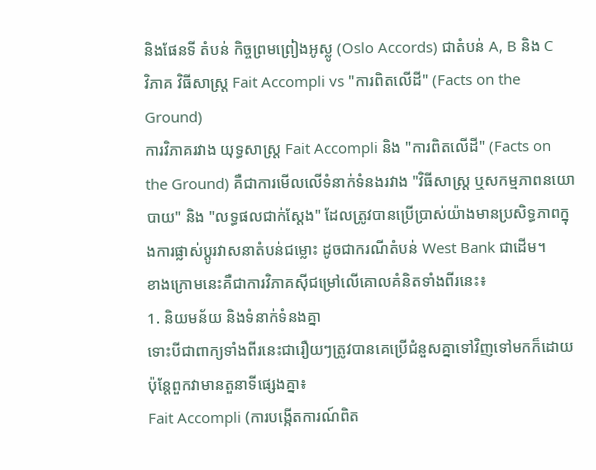និងផែនទី តំបន់ កិច្ចព្រមព្រៀងអូស្លូ (Oslo Accords) ជាតំបន់ A, B និង C
វិភាគ វិធីសាស្ត្រ Fait Accompli vs "ការពិតលើដី" (Facts on the Ground)
ការវិភាគរវាង យុទ្ធសាស្ត្រ Fait Accompli និង "ការពិតលើដី" (Facts on the Ground) គឺជាការមើលលើទំនាក់ទំនងរវាង "វិធីសាស្ត្រ ឬសកម្មភាពនយោបាយ" និង "លទ្ធផលជាក់ស្តែង" ដែលត្រូវបានប្រើប្រាស់យ៉ាងមានប្រសិទ្ធភាពក្នុងការផ្លាស់ប្តូរវាសនាតំបន់ជម្លោះ ដូចជាករណីតំបន់ West Bank ជាដើម។
ខាងក្រោមនេះគឺជាការវិភាគស៊ីជម្រៅលើគោលគំនិតទាំងពីរនេះ៖
1. និយមន័យ និងទំនាក់ទំនងគ្នា
ទោះបីជាពាក្យទាំងពីរនេះជារឿយៗត្រូវបានគេប្រើជំនួសគ្នាទៅវិញទៅមកក៏ដោយ ប៉ុន្តែពួកវាមានតួនាទីផ្សេងគ្នា៖
Fait Accompli (ការបង្កើតការណ៍ពិត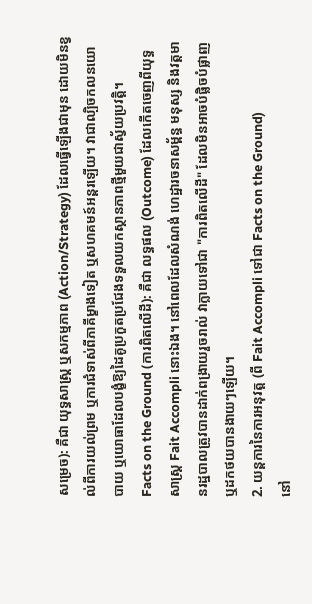សម្រេច): គឺជា យុទ្ធសាស្ត្រ ឬសកម្មភាព (Action/Strategy) ដែលធ្វើឡើងជាមុន ដោយមិនខ្វល់ពីការយល់ព្រម ឬការជំទាស់ពីភាគីម្ខាងទៀត ឬសហគមន៍អន្តរឡើយ។ វាជាល្បិចកលនយោបាយ ឬយោធាដែលបង្ខំឱ្យដៃគូប្រកួតប្រជែងទទួលយកស្ថានភាពថ្មីមួយជាស្វ័យប្រវត្តិ។
Facts on the Ground (ការពិតលើដី): គឺជា លទ្ធផល (Outcome) ដែលកើតចេញពីយុទ្ធសាស្ត្រ Fait Accompli នោះឯង។ នៅពេលដែលសំណង់ ហេដ្ឋារចនាសម្ព័ន្ធ មនុស្ស និងវត្តមានរដ្ឋបាលត្រូវបានដាក់ពង្រាយរួចរាល់ វាក្លាយទៅជា "ការពិតលើដី" ដែលមិនអាចបំផ្លិចបំផ្លាញ ឬដកថយបានងាយៗឡើយ។
2. យន្តការនៃការអនុវត្ត (ពី Fait Accompli ទៅជា Facts on the Ground)
នៅ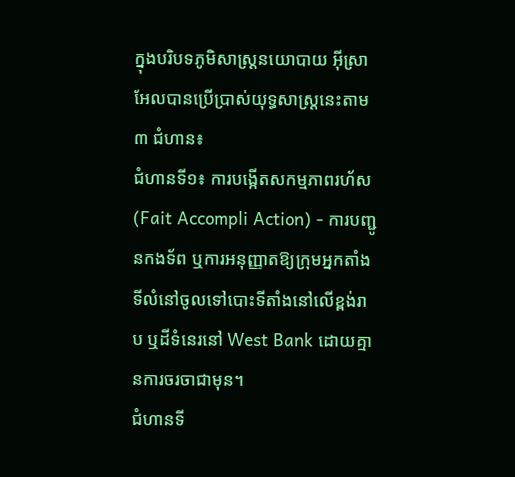ក្នុងបរិបទភូមិសាស្ត្រនយោបាយ អ៊ីស្រាអែលបានប្រើប្រាស់យុទ្ធសាស្ត្រនេះតាម ៣ ជំហាន៖
ជំហានទី១៖ ការបង្កើតសកម្មភាពរហ័ស (Fait Accompli Action) - ការបញ្ជូនកងទ័ព ឬការអនុញ្ញាតឱ្យក្រុមអ្នកតាំងទីលំនៅចូលទៅបោះទីតាំងនៅលើខ្ពង់រាប ឬដីទំនេរនៅ West Bank ដោយគ្មានការចរចាជាមុន។
ជំហានទី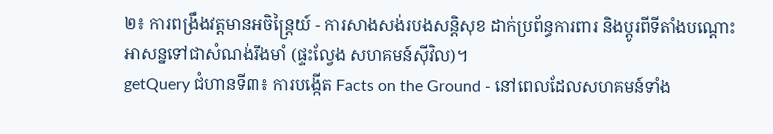២៖ ការពង្រឹងវត្តមានអចិន្ត្រៃយ៍ - ការសាងសង់របងសន្តិសុខ ដាក់ប្រព័ន្ធការពារ និងប្តូរពីទីតាំងបណ្តោះអាសន្នទៅជាសំណង់រឹងមាំ (ផ្ទះល្វែង សហគមន៍ស៊ីវិល)។
getQuery ជំហានទី៣៖ ការបង្កើត Facts on the Ground - នៅពេលដែលសហគមន៍ទាំង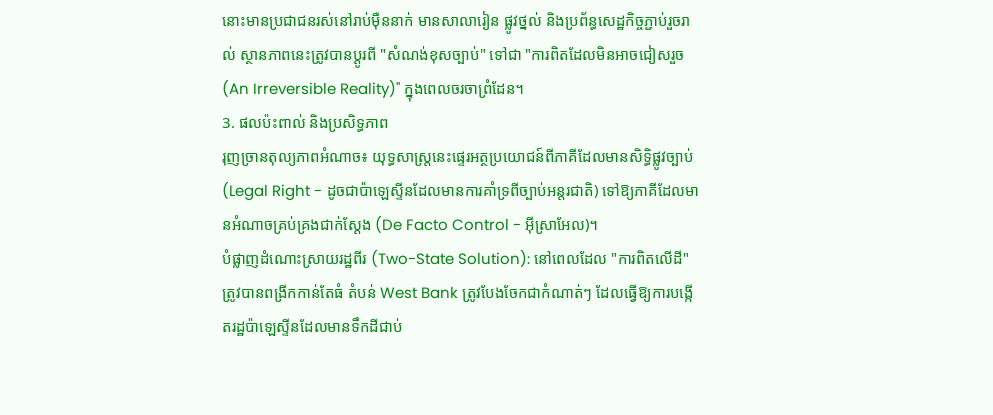នោះមានប្រជាជនរស់នៅរាប់ម៉ឺននាក់ មានសាលារៀន ផ្លូវថ្នល់ និងប្រព័ន្ធសេដ្ឋកិច្ចភ្ជាប់រួចរាល់ ស្ថានភាពនេះត្រូវបានប្តូរពី "សំណង់ខុសច្បាប់" ទៅជា "ការពិតដែលមិនអាចជៀសរួច (An Irreversible Reality)" ក្នុងពេលចរចាព្រំដែន។
3. ផលប៉ះពាល់ និងប្រសិទ្ធភាព
រុញច្រានតុល្យភាពអំណាច៖ យុទ្ធសាស្ត្រនេះផ្ទេរអត្ថប្រយោជន៍ពីភាគីដែលមានសិទ្ធិផ្លូវច្បាប់ (Legal Right - ដូចជាប៉ាឡេស្ទីនដែលមានការគាំទ្រពីច្បាប់អន្តរជាតិ) ទៅឱ្យភាគីដែលមានអំណាចគ្រប់គ្រងជាក់ស្តែង (De Facto Control - អ៊ីស្រាអែល)។
បំផ្លាញដំណោះស្រាយរដ្ឋពីរ (Two-State Solution): នៅពេលដែល "ការពិតលើដី" ត្រូវបានពង្រីកកាន់តែធំ តំបន់ West Bank ត្រូវបែងចែកជាកំណាត់ៗ ដែលធ្វើឱ្យការបង្កើតរដ្ឋប៉ាឡេស្ទីនដែលមានទឹកដីជាប់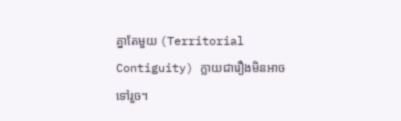គ្នាតែមួយ (Territorial Contiguity) ក្លាយជារឿងមិនអាចទៅរួច។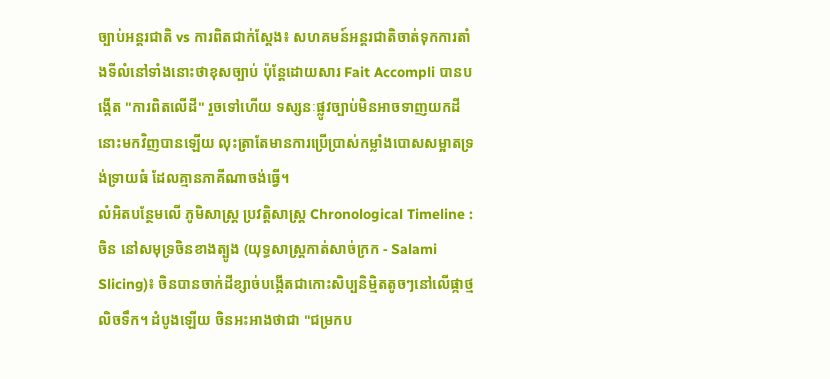ច្បាប់អន្តរជាតិ vs ការពិតជាក់ស្តែង៖ សហគមន៍អន្តរជាតិចាត់ទុកការតាំងទីលំនៅទាំងនោះថាខុសច្បាប់ ប៉ុន្តែដោយសារ Fait Accompli បានបង្កើត "ការពិតលើដី" រួចទៅហើយ ទស្សនៈផ្លូវច្បាប់មិនអាចទាញយកដីនោះមកវិញបានឡើយ លុះត្រាតែមានការប្រើប្រាស់កម្លាំងបោសសម្អាតទ្រង់ទ្រាយធំ ដែលគ្មានភាគីណាចង់ធ្វើ។
លំអិតបន្ថែមលើ ភូមិសាស្រ្ត ប្រវត្តិសាស្រ្ត Chronological Timeline :ចិន នៅសមុទ្រចិនខាងត្បូង (យុទ្ធសាស្ត្រកាត់សាច់ក្រក - Salami Slicing)៖ ចិនបានចាក់ដីខ្សាច់បង្កើតជាកោះសិប្បនិម្មិតតូចៗនៅលើផ្កាថ្មលិចទឹក។ ដំបូងឡើយ ចិនអះអាងថាជា "ជម្រកប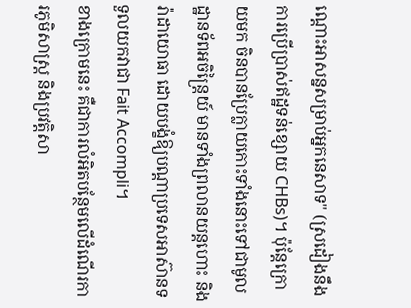ណ្ដោះអាសន្នសម្រាប់អ្នកនេសាទ" (ស្រដៀងនឹងការប្រើប្រាស់ឥដ្ឋទន់ខ្សោយ CHBs)។ ប៉ុន្តែក្រោយមក ចិនបានប្រែក្លាយកោះទាំងនោះទៅជាមូលដ្ឋានទ័ពអចិន្ត្រៃយ៍ មានទាំងព្រលានយន្តហោះ និងរ៉ាដាយោធា ដោយបង្ខំឱ្យបណ្ដាប្រទេសអាស៊ានទទួលយកវាជា Fait Accompli។
ខាងក្រោមនេះ គឺជាការលំអិតបន្ថែមលើដំណើរការភូមិសាស្ត្រ និងប្រវត្តិសា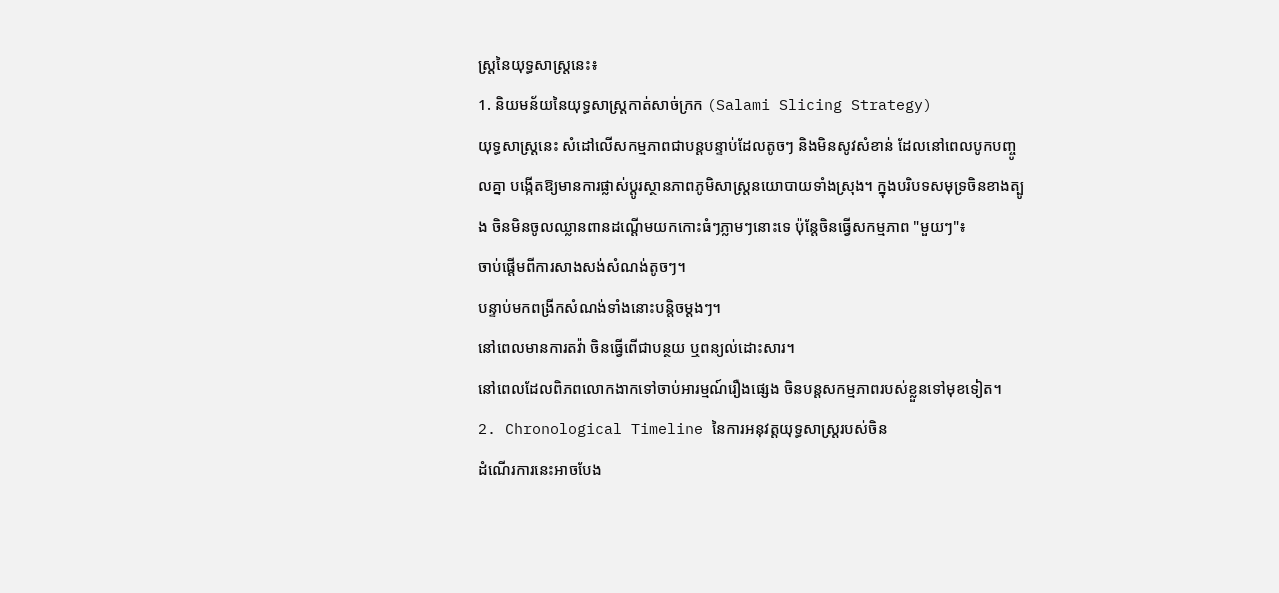ស្ត្រនៃយុទ្ធសាស្ត្រនេះ៖
1. និយមន័យនៃយុទ្ធសាស្ត្រកាត់សាច់ក្រក (Salami Slicing Strategy)
យុទ្ធសាស្ត្រនេះ សំដៅលើសកម្មភាពជាបន្តបន្ទាប់ដែលតូចៗ និងមិនសូវសំខាន់ ដែលនៅពេលបូកបញ្ចូលគ្នា បង្កើតឱ្យមានការផ្លាស់ប្តូរស្ថានភាពភូមិសាស្ត្រនយោបាយទាំងស្រុង។ ក្នុងបរិបទសមុទ្រចិនខាងត្បូង ចិនមិនចូលឈ្លានពានដណ្តើមយកកោះធំៗភ្លាមៗនោះទេ ប៉ុន្តែចិនធ្វើសកម្មភាព "មួយៗ"៖
ចាប់ផ្តើមពីការសាងសង់សំណង់តូចៗ។
បន្ទាប់មកពង្រីកសំណង់ទាំងនោះបន្តិចម្តងៗ។
នៅពេលមានការតវ៉ា ចិនធ្វើពើជាបន្ថយ ឬពន្យល់ដោះសារ។
នៅពេលដែលពិភពលោកងាកទៅចាប់អារម្មណ៍រឿងផ្សេង ចិនបន្តសកម្មភាពរបស់ខ្លួនទៅមុខទៀត។
2. Chronological Timeline នៃការអនុវត្តយុទ្ធសាស្ត្ររបស់ចិន
ដំណើរការនេះអាចបែង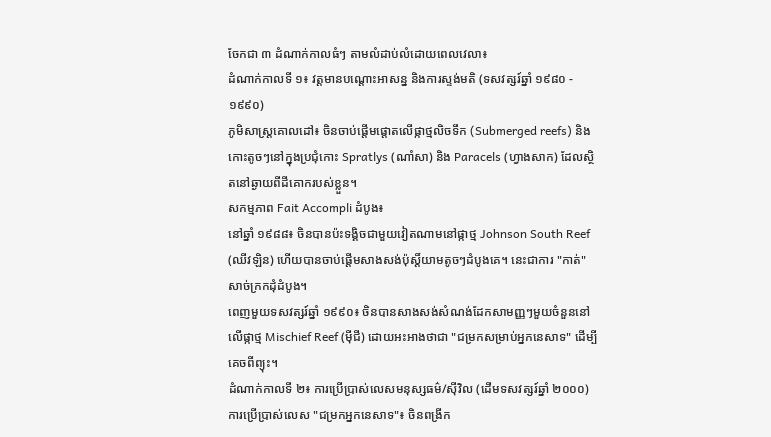ចែកជា ៣ ដំណាក់កាលធំៗ តាមលំដាប់លំដោយពេលវេលា៖
ដំណាក់កាលទី ១៖ វត្តមានបណ្តោះអាសន្ន និងការស្ទង់មតិ (ទសវត្សរ៍ឆ្នាំ ១៩៨០ - ១៩៩០)
ភូមិសាស្រ្តគោលដៅ៖ ចិនចាប់ផ្តើមផ្តោតលើផ្កាថ្មលិចទឹក (Submerged reefs) និងកោះតូចៗនៅក្នុងប្រជុំកោះ Spratlys (ណាំសា) និង Paracels (ហ្វាងសាក) ដែលស្ថិតនៅឆ្ងាយពីដីគោករបស់ខ្លួន។
សកម្មភាព Fait Accompli ដំបូង៖
នៅឆ្នាំ ១៩៨៨៖ ចិនបានប៉ះទង្គិចជាមួយវៀតណាមនៅផ្កាថ្ម Johnson South Reef (ឈីវឡិន) ហើយបានចាប់ផ្តើមសាងសង់ប៉ុស្តិ៍យាមតូចៗដំបូងគេ។ នេះជាការ "កាត់" សាច់ក្រកដុំដំបូង។
ពេញមួយទសវត្សរ៍ឆ្នាំ ១៩៩០៖ ចិនបានសាងសង់សំណង់ដែកសាមញ្ញៗមួយចំនួននៅលើផ្កាថ្ម Mischief Reef (ម៉ីជី) ដោយអះអាងថាជា "ជម្រកសម្រាប់អ្នកនេសាទ" ដើម្បីគេចពីព្យុះ។
ដំណាក់កាលទី ២៖ ការប្រើប្រាស់លេសមនុស្សធម៌/ស៊ីវិល (ដើមទសវត្សរ៍ឆ្នាំ ២០០០)
ការប្រើប្រាស់លេស "ជម្រកអ្នកនេសាទ"៖ ចិនពង្រីក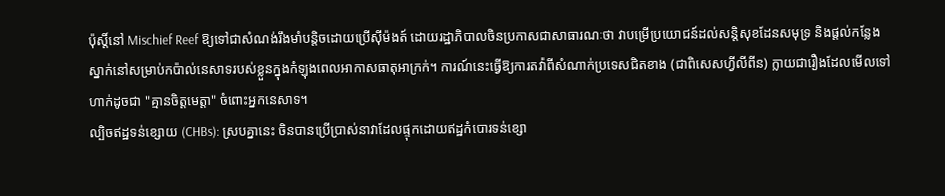ប៉ុស្តិ៍នៅ Mischief Reef ឱ្យទៅជាសំណង់រឹងមាំបន្តិចដោយប្រើស៊ីម៉ងត៍ ដោយរដ្ឋាភិបាលចិនប្រកាសជាសាធារណៈថា វាបម្រើប្រយោជន៍ដល់សន្តិសុខដែនសមុទ្រ និងផ្តល់កន្លែងស្នាក់នៅសម្រាប់កប៉ាល់នេសាទរបស់ខ្លួនក្នុងកំឡុងពេលអាកាសធាតុអាក្រក់។ ការណ៍នេះធ្វើឱ្យការតវ៉ាពីសំណាក់ប្រទេសជិតខាង (ជាពិសេសហ្វីលីពីន) ក្លាយជារឿងដែលមើលទៅហាក់ដូចជា "គ្មានចិត្តមេត្តា" ចំពោះអ្នកនេសាទ។
ល្បិចឥដ្ឋទន់ខ្សោយ (CHBs): ស្របគ្នានេះ ចិនបានប្រើប្រាស់នាវាដែលផ្ទុកដោយឥដ្ឋកំបោរទន់ខ្សោ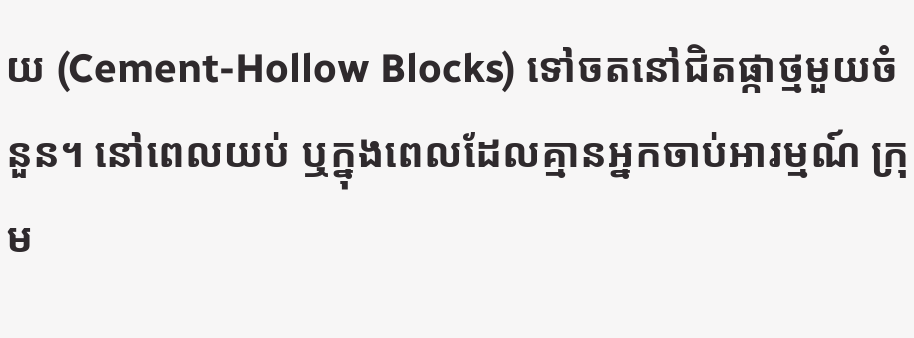យ (Cement-Hollow Blocks) ទៅចតនៅជិតផ្កាថ្មមួយចំនួន។ នៅពេលយប់ ឬក្នុងពេលដែលគ្មានអ្នកចាប់អារម្មណ៍ ក្រុម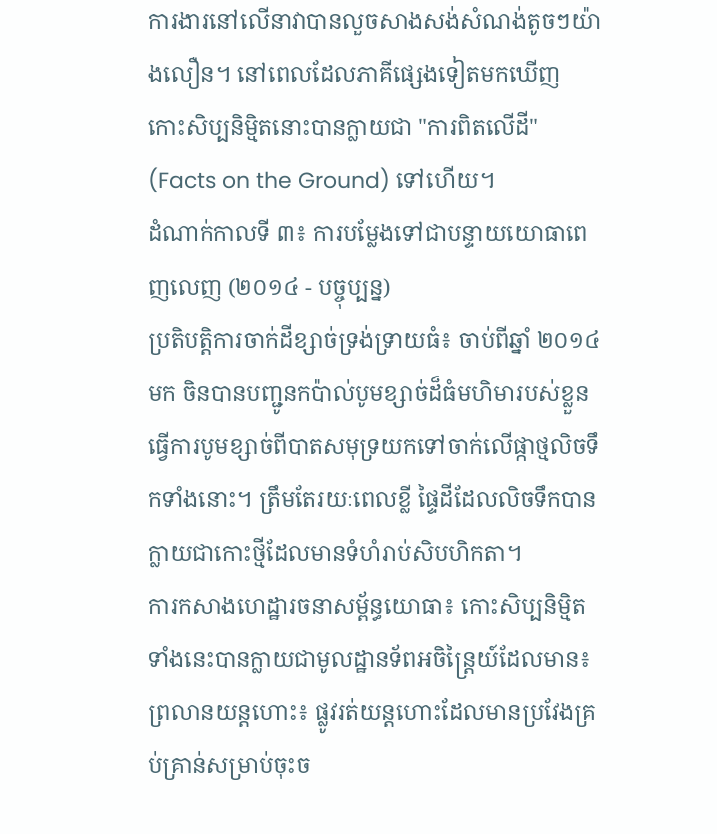ការងារនៅលើនាវាបានលួចសាងសង់សំណង់តូចៗយ៉ាងលឿន។ នៅពេលដែលភាគីផ្សេងទៀតមកឃើញ កោះសិប្បនិម្មិតនោះបានក្លាយជា "ការពិតលើដី" (Facts on the Ground) ទៅហើយ។
ដំណាក់កាលទី ៣៖ ការបម្លែងទៅជាបន្ទាយយោធាពេញលេញ (២០១៤ - បច្ចុប្បន្ន)
ប្រតិបត្តិការចាក់ដីខ្សាច់ទ្រង់ទ្រាយធំ៖ ចាប់ពីឆ្នាំ ២០១៤ មក ចិនបានបញ្ជូនកប៉ាល់បូមខ្សាច់ដ៏ធំមហិមារបស់ខ្លួន ធ្វើការបូមខ្សាច់ពីបាតសមុទ្រយកទៅចាក់លើផ្កាថ្មលិចទឹកទាំងនោះ។ ត្រឹមតែរយៈពេលខ្លី ផ្ទៃដីដែលលិចទឹកបានក្លាយជាកោះថ្មីដែលមានទំហំរាប់សិបហិកតា។
ការកសាងហេដ្ឋារចនាសម្ព័ន្ធយោធា៖ កោះសិប្បនិម្មិតទាំងនេះបានក្លាយជាមូលដ្ឋានទ័ពអចិន្ត្រៃយ៍ដែលមាន៖
ព្រលានយន្តហោះ៖ ផ្លូវរត់យន្តហោះដែលមានប្រវែងគ្រប់គ្រាន់សម្រាប់ចុះច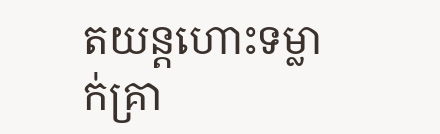តយន្តហោះទម្លាក់គ្រា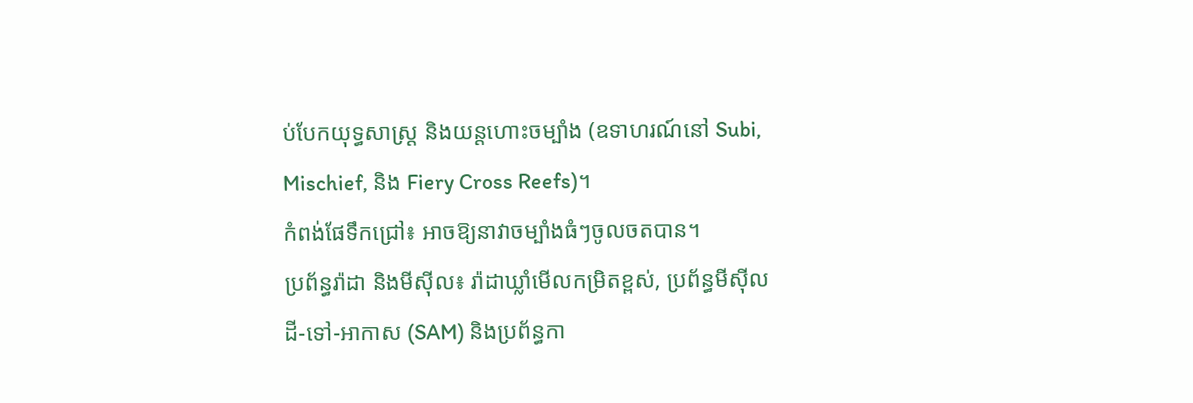ប់បែកយុទ្ធសាស្ត្រ និងយន្តហោះចម្បាំង (ឧទាហរណ៍នៅ Subi, Mischief, និង Fiery Cross Reefs)។
កំពង់ផែទឹកជ្រៅ៖ អាចឱ្យនាវាចម្បាំងធំៗចូលចតបាន។
ប្រព័ន្ធរ៉ាដា និងមីស៊ីល៖ រ៉ាដាឃ្លាំមើលកម្រិតខ្ពស់, ប្រព័ន្ធមីស៊ីលដី-ទៅ-អាកាស (SAM) និងប្រព័ន្ធកា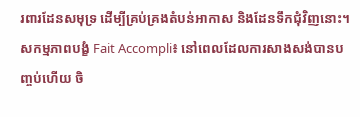រពារដែនសមុទ្រ ដើម្បីគ្រប់គ្រងតំបន់អាកាស និងដែនទឹកជុំវិញនោះ។
សកម្មភាពបង្ខំ Fait Accompli៖ នៅពេលដែលការសាងសង់បានបញ្ចប់ហើយ ចិ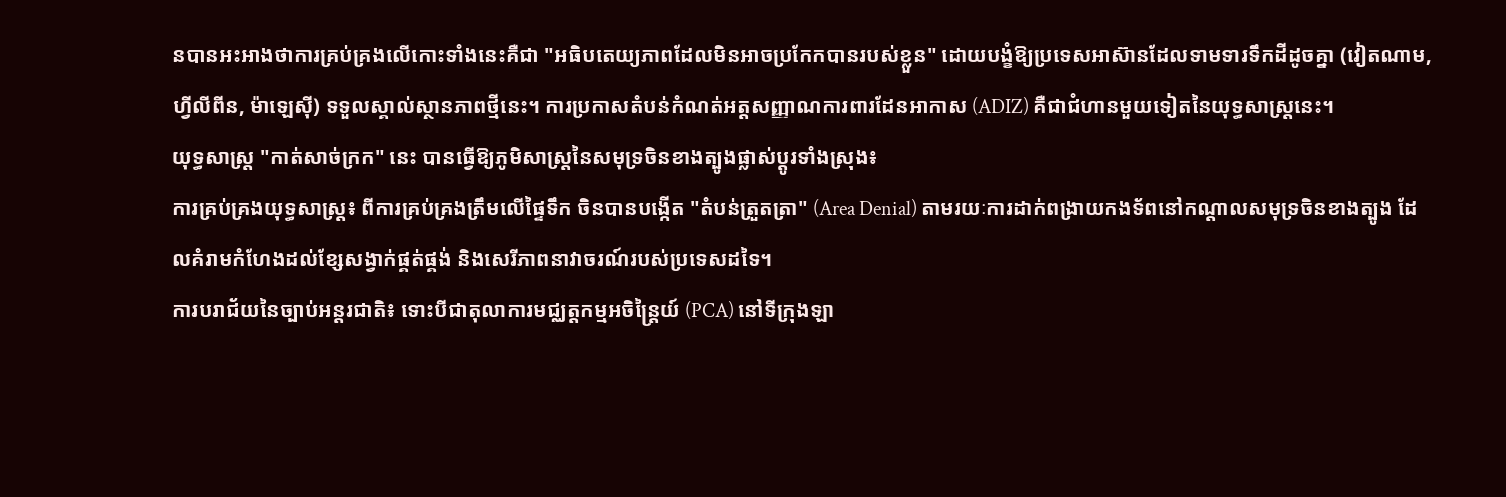នបានអះអាងថាការគ្រប់គ្រងលើកោះទាំងនេះគឺជា "អធិបតេយ្យភាពដែលមិនអាចប្រកែកបានរបស់ខ្លួន" ដោយបង្ខំឱ្យប្រទេសអាស៊ានដែលទាមទារទឹកដីដូចគ្នា (វៀតណាម, ហ្វីលីពីន, ម៉ាឡេស៊ី) ទទួលស្គាល់ស្ថានភាពថ្មីនេះ។ ការប្រកាសតំបន់កំណត់អត្តសញ្ញាណការពារដែនអាកាស (ADIZ) គឺជាជំហានមួយទៀតនៃយុទ្ធសាស្ត្រនេះ។
យុទ្ធសាស្ត្រ "កាត់សាច់ក្រក" នេះ បានធ្វើឱ្យភូមិសាស្ត្រនៃសមុទ្រចិនខាងត្បូងផ្លាស់ប្តូរទាំងស្រុង៖
ការគ្រប់គ្រងយុទ្ធសាស្ត្រ៖ ពីការគ្រប់គ្រងត្រឹមលើផ្ទៃទឹក ចិនបានបង្កើត "តំបន់ត្រួតត្រា" (Area Denial) តាមរយៈការដាក់ពង្រាយកងទ័ពនៅកណ្តាលសមុទ្រចិនខាងត្បូង ដែលគំរាមកំហែងដល់ខ្សែសង្វាក់ផ្គត់ផ្គង់ និងសេរីភាពនាវាចរណ៍របស់ប្រទេសដទៃ។
ការបរាជ័យនៃច្បាប់អន្តរជាតិ៖ ទោះបីជាតុលាការមជ្ឈត្តកម្មអចិន្ត្រៃយ៍ (PCA) នៅទីក្រុងឡា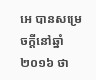អេ បានសម្រេចក្ដីនៅឆ្នាំ ២០១៦ ថា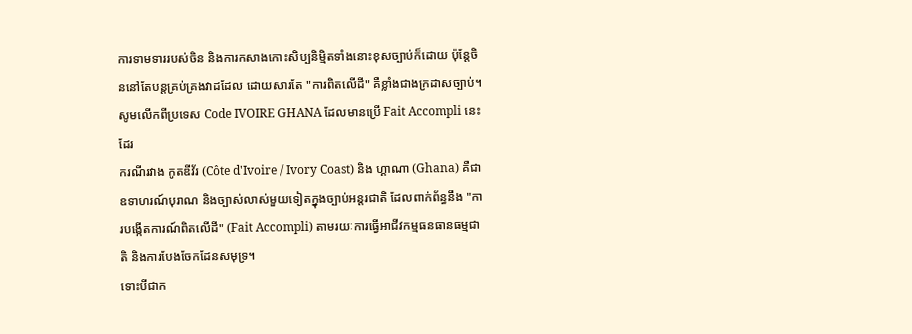ការទាមទាររបស់ចិន និងការកសាងកោះសិប្បនិម្មិតទាំងនោះខុសច្បាប់ក៏ដោយ ប៉ុន្តែចិននៅតែបន្តគ្រប់គ្រងវាដដែល ដោយសារតែ "ការពិតលើដី" គឺខ្លាំងជាងក្រដាសច្បាប់។
សូមលើកពីប្រទេស Code IVOIRE GHANA ដែលមានប្រើ Fait Accompli នេះដែរ
ករណីរវាង កូតឌីវ័រ (Côte d'Ivoire / Ivory Coast) និង ហ្គាណា (Ghana) គឺជាឧទាហរណ៍បុរាណ និងច្បាស់លាស់មួយទៀតក្នុងច្បាប់អន្តរជាតិ ដែលពាក់ព័ន្ធនឹង "ការបង្កើតការណ៍ពិតលើដី" (Fait Accompli) តាមរយៈការធ្វើអាជីវកម្មធនធានធម្មជាតិ និងការបែងចែកដែនសមុទ្រ។
ទោះបីជាក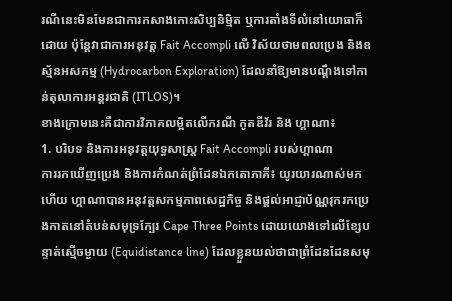រណីនេះមិនមែនជាការកសាងកោះសិប្បនិម្មិត ឬការតាំងទីលំនៅយោធាក៏ដោយ ប៉ុន្តែវាជាការអនុវត្ត Fait Accompli លើ វិស័យថាមពលប្រេង និងឧស្ម័នអសកម្ម (Hydrocarbon Exploration) ដែលនាំឱ្យមានបណ្តឹងទៅកាន់តុលាការអន្តរជាតិ (ITLOS)។
ខាងក្រោមនេះគឺជាការវិភាគលម្អិតលើករណី កូតឌីវ័រ និង ហ្គាណា៖
1. បរិបទ និងការអនុវត្តយុទ្ធសាស្ត្រ Fait Accompli របស់ហ្គាណា
ការរកឃើញប្រេង និងការកំណត់ព្រំដែនឯកតោភាគី៖ យូរយារណាស់មកហើយ ហ្គាណាបានអនុវត្តសកម្មភាពសេដ្ឋកិច្ច និងផ្តល់អាជ្ញាប័ណ្ណរុករកប្រេងកាតនៅតំបន់សមុទ្រក្បែរ Cape Three Points ដោយយោងទៅលើខ្សែបន្ទាត់ស្មើចម្ងាយ (Equidistance line) ដែលខ្លួនយល់ថាជាព្រំដែនដែនសមុ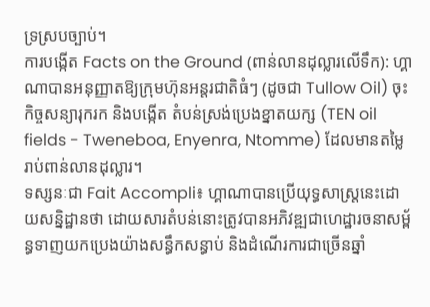ទ្រស្របច្បាប់។
ការបង្កើត Facts on the Ground (ពាន់លានដុល្លារលើទឹក): ហ្គាណាបានអនុញ្ញាតឱ្យក្រុមហ៊ុនអន្តរជាតិធំៗ (ដូចជា Tullow Oil) ចុះកិច្ចសន្យារុករក និងបង្កើត តំបន់ស្រង់ប្រេងខ្នាតយក្ស (TEN oil fields - Tweneboa, Enyenra, Ntomme) ដែលមានតម្លៃរាប់ពាន់លានដុល្លារ។
ទស្សនៈជា Fait Accompli៖ ហ្គាណាបានប្រើយុទ្ធសាស្ត្រនេះដោយសន្និដ្ឋានថា ដោយសារតំបន់នោះត្រូវបានអភិវឌ្ឍជាហេដ្ឋារចនាសម្ព័ន្ធទាញយកប្រេងយ៉ាងសន្ធឹកសន្ធាប់ និងដំណើរការជាច្រើនឆ្នាំ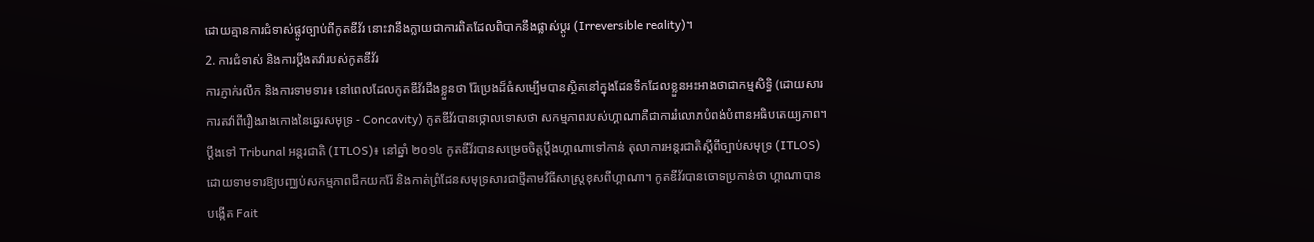ដោយគ្មានការជំទាស់ផ្លូវច្បាប់ពីកូតឌីវ័រ នោះវានឹងក្លាយជាការពិតដែលពិបាកនឹងផ្លាស់ប្តូរ (Irreversible reality)។
2. ការជំទាស់ និងការប្តឹងតវ៉ារបស់កូតឌីវ័រ
ការភ្ញាក់រលឹក និងការទាមទារ៖ នៅពេលដែលកូតឌីវ័រដឹងខ្លួនថា រ៉ែប្រេងដ៏ធំសម្បើមបានស្ថិតនៅក្នុងដែនទឹកដែលខ្លួនអះអាងថាជាកម្មសិទ្ធិ (ដោយសារការតវ៉ាពីរឿងរាងកោងនៃឆ្នេរសមុទ្រ - Concavity) កូតឌីវ័របានថ្កោលទោសថា សកម្មភាពរបស់ហ្គាណាគឺជាការរំលោភបំពង់បំពានអធិបតេយ្យភាព។
ប្តឹងទៅ Tribunal អន្តរជាតិ (ITLOS)៖ នៅឆ្នាំ ២០១៤ កូតឌីវ័របានសម្រេចចិត្តប្តឹងហ្គាណាទៅកាន់ តុលាការអន្តរជាតិស្តីពីច្បាប់សមុទ្រ (ITLOS) ដោយទាមទារឱ្យបញ្ឈប់សកម្មភាពជីកយករ៉ែ និងកាត់ព្រំដែនសមុទ្រសារជាថ្មីតាមវិធីសាស្ត្រខុសពីហ្គាណា។ កូតឌីវ័របានចោទប្រកាន់ថា ហ្គាណាបានបង្កើត Fait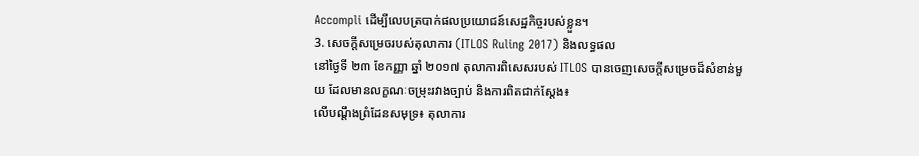Accompli ដើម្បីលេបត្របាក់ផលប្រយោជន៍សេដ្ឋកិច្ចរបស់ខ្លួន។
3. សេចក្តីសម្រេចរបស់តុលាការ (ITLOS Ruling 2017) និងលទ្ធផល
នៅថ្ងៃទី ២៣ ខែកញ្ញា ឆ្នាំ ២០១៧ តុលាការពិសេសរបស់ ITLOS បានចេញសេចក្តីសម្រេចដ៏សំខាន់មួយ ដែលមានលក្ខណៈចម្រុះរវាងច្បាប់ និងការពិតជាក់ស្តែង៖
លើបណ្តឹងព្រំដែនសមុទ្រ៖ តុលាការ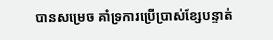បានសម្រេច គាំទ្រការប្រើប្រាស់ខ្សែបន្ទាត់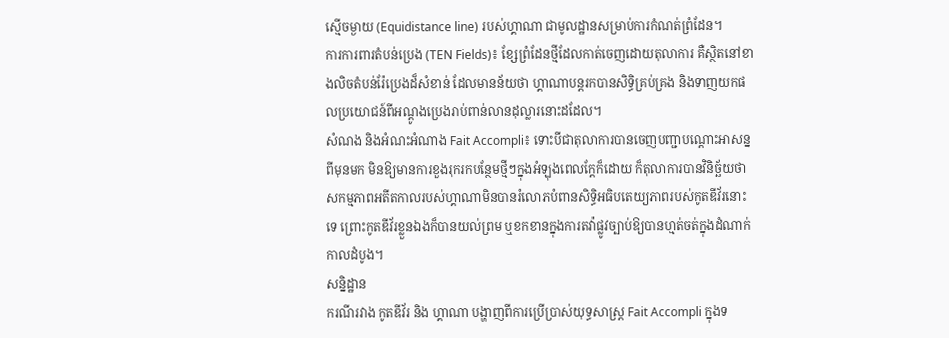ស្មើចម្ងាយ (Equidistance line) របស់ហ្គាណា ជាមូលដ្ឋានសម្រាប់ការកំណត់ព្រំដែន។
ការការពារតំបន់ប្រេង (TEN Fields)៖ ខ្សែព្រំដែនថ្មីដែលកាត់ចេញដោយតុលាការ គឺស្ថិតនៅខាងលិចតំបន់រ៉ែប្រេងដ៏សំខាន់ ដែលមានន័យថា ហ្គាណាបន្តរកបានសិទ្ធិគ្រប់គ្រង និងទាញយកផលប្រយោជន៍ពីអណ្តូងប្រេងរាប់ពាន់លានដុល្លារនោះដដែល។
សំណង និងអំណះអំណាង Fait Accompli៖ ទោះបីជាតុលាការបានចេញបញ្ជាបណ្តោះអាសន្នពីមុនមក មិនឱ្យមានការខួងរុករកបន្ថែមថ្មីៗក្នុងអំឡុងពេលក្តែក៏ដោយ ក៏តុលាការបានវិនិច្ឆ័យថា សកម្មភាពអតីតកាលរបស់ហ្គាណាមិនបានរំលោភបំពានសិទ្ធិអធិបតេយ្យភាពរបស់កូតឌីវ័រនោះទេ ព្រោះកូតឌីវ័រខ្លួនឯងក៏បានយល់ព្រម ឬខកខានក្នុងការតវ៉ាផ្លូវច្បាប់ឱ្យបានហ្មត់ចត់ក្នុងដំណាក់កាលដំបូង។
សន្និដ្ឋាន
ករណីរវាង កូតឌីវ័រ និង ហ្គាណា បង្ហាញពីការប្រើប្រាស់យុទ្ធសាស្ត្រ Fait Accompli ក្នុងទ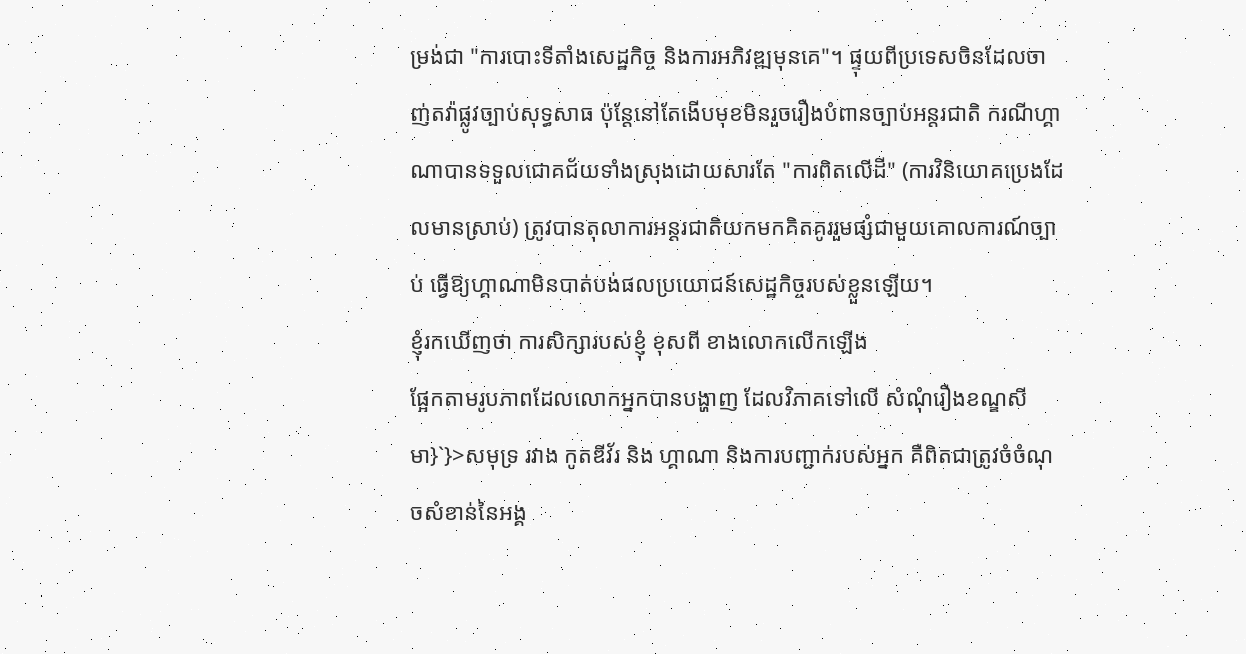ម្រង់ជា "ការបោះទីតាំងសេដ្ឋកិច្ច និងការអភិវឌ្ឍមុនគេ"។ ផ្ទុយពីប្រទេសចិនដែលចាញ់តវ៉ាផ្លូវច្បាប់សុទ្ធសាធ ប៉ុន្តែនៅតែងើបមុខមិនរួចរឿងបំពានច្បាប់អន្តរជាតិ ករណីហ្គាណាបានទទួលជោគជ័យទាំងស្រុងដោយសារតែ "ការពិតលើដី" (ការវិនិយោគប្រេងដែលមានស្រាប់) ត្រូវបានតុលាការអន្តរជាតិយកមកគិតគូររួមផ្សំជាមួយគោលការណ៍ច្បាប់ ធ្វើឱ្យហ្គាណាមិនបាត់បង់ផលប្រយោជន៍សេដ្ឋកិច្ចរបស់ខ្លួនឡើយ។
ខ្ញុំរកឃើញថា ការសិក្សារបស់ខ្ញុំ ខុសពី ខាងលោកលើកឡើង
ផ្អែកតាមរូបភាពដែលលោកអ្នកបានបង្ហាញ ដែលវិភាគទៅលើ សំណុំរឿងខណ្ឌសីមា}`}>សមុទ្រ រវាង កូតឌីវ័រ និង ហ្គាណា និងការបញ្ជាក់របស់អ្នក គឺពិតជាត្រូវចំចំណុចសំខាន់នៃអង្គ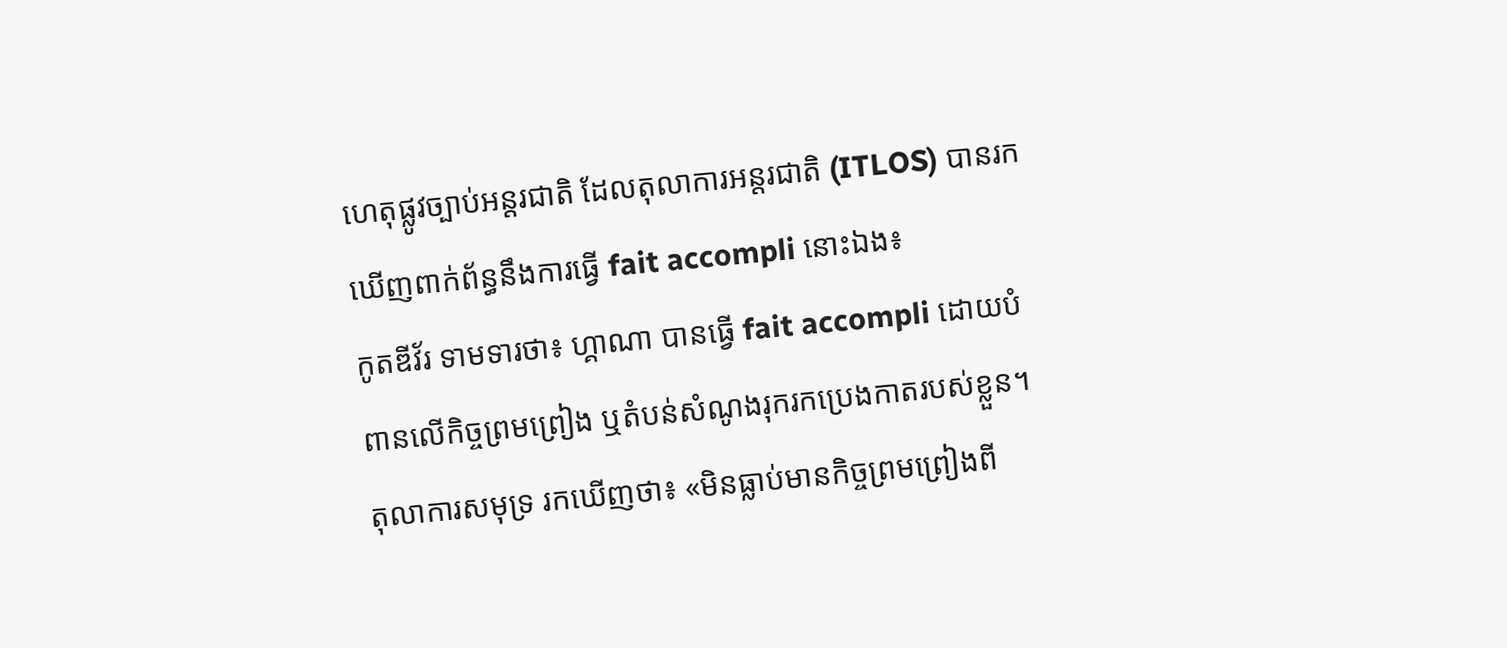ហេតុផ្លូវច្បាប់អន្តរជាតិ ដែលតុលាការអន្តរជាតិ (ITLOS) បានរកឃើញពាក់ព័ន្ធនឹងការធ្វើ fait accompli នោះឯង៖
កូតឌីវ័រ ទាមទារថា៖ ហ្គាណា បានធ្វើ fait accompli ដោយបំពានលើកិច្ចព្រមព្រៀង ឬតំបន់សំណូងរុករកប្រេងកាតរបស់ខ្លួន។
តុលាការសមុទ្រ រកឃើញថា៖ «មិនធ្លាប់មានកិច្ចព្រមព្រៀងពី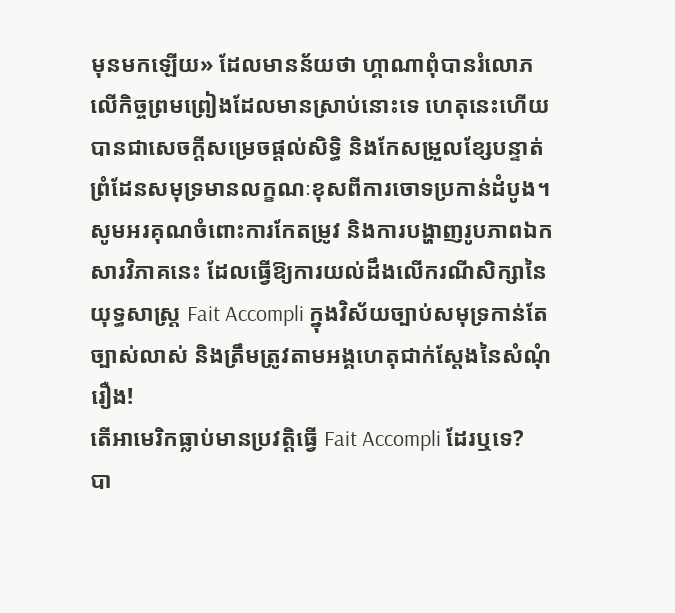មុនមកឡើយ» ដែលមានន័យថា ហ្គាណាពុំបានរំលោភលើកិច្ចព្រមព្រៀងដែលមានស្រាប់នោះទេ ហេតុនេះហើយបានជាសេចក្តីសម្រេចផ្តល់សិទ្ធិ និងកែសម្រួលខ្សែបន្ទាត់ព្រំដែនសមុទ្រមានលក្ខណៈខុសពីការចោទប្រកាន់ដំបូង។
សូមអរគុណចំពោះការកែតម្រូវ និងការបង្ហាញរូបភាពឯកសារវិភាគនេះ ដែលធ្វើឱ្យការយល់ដឹងលើករណីសិក្សានៃយុទ្ធសាស្ត្រ Fait Accompli ក្នុងវិស័យច្បាប់សមុទ្រកាន់តែច្បាស់លាស់ និងត្រឹមត្រូវតាមអង្គហេតុជាក់ស្តែងនៃសំណុំរឿង!
តើអាមេរិកធ្លាប់មានប្រវត្តិធ្វើ Fait Accompli ដែរឬទេ?
បា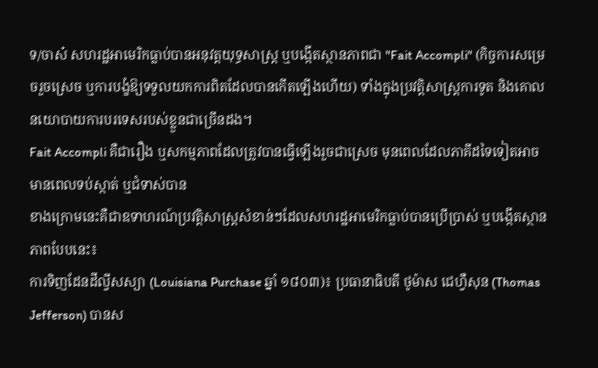ទ/ចាស៎ សហរដ្ឋអាមេរិកធ្លាប់បានអនុវត្តយុទ្ធសាស្ត្រ ឬបង្កើតស្ថានភាពជា "Fait Accompli" (កិច្ចការសម្រេចរួចស្រេច ឬការបង្ខំឱ្យទទួលយកការពិតដែលបានកើតឡើងហើយ) ទាំងក្នុងប្រវត្តិសាស្ត្រការទូត និងគោលនយោបាយការបរទេសរបស់ខ្លួនជាច្រើនដង។
Fait Accompli គឺជារឿង ឬសកម្មភាពដែលត្រូវបានធ្វើឡើងរួចជាស្រេច មុនពេលដែលភាគីដទៃទៀតអាចមានពេលទប់ស្កាត់ ឬជំទាស់បាន
ខាងក្រោមនេះគឺជាឧទាហរណ៍ប្រវត្តិសាស្ត្រសំខាន់ៗដែលសហរដ្ឋអាមេរិកធ្លាប់បានប្រើប្រាស់ ឬបង្កើតស្ថានភាពបែបនេះ៖
ការទិញដែនដីល្វីសស្យា (Louisiana Purchase ឆ្នាំ ១៨០៣)៖ ប្រធានាធិបតី ថូម៉ាស ជេហ្វឺសុន (Thomas Jefferson) បានស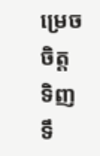ម្រេចចិត្តទិញទឹ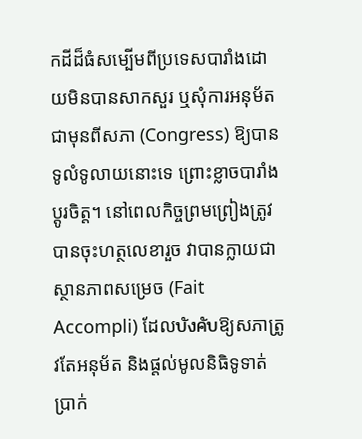កដីដ៏ធំសម្បើមពីប្រទេសបារាំងដោយមិនបានសាកសួរ ឬសុំការអនុម័តជាមុនពីសភា (Congress) ឱ្យបានទូលំទូលាយនោះទេ ព្រោះខ្លាចបារាំងប្តូរចិត្ត។ នៅពេលកិច្ចព្រមព្រៀងត្រូវបានចុះហត្ថលេខារួច វាបានក្លាយជាស្ថានភាពសម្រេច (Fait Accompli) ដែលบังคับឱ្យសភាត្រូវតែអនុម័ត និងផ្តល់មូលនិធិទូទាត់ប្រាក់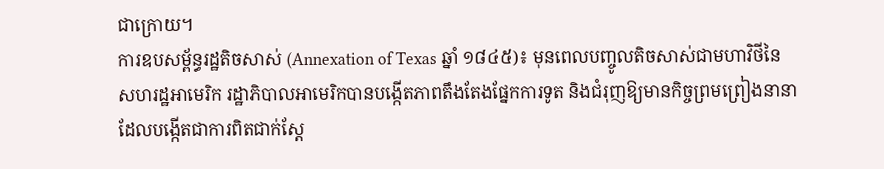ជាក្រោយ។
ការឧបសម្ព័ន្ធរដ្ឋតិចសាស់ (Annexation of Texas ឆ្នាំ ១៨៤៥)៖ មុនពេលបញ្ចូលតិចសាស់ជាមហាវិថីនៃសហរដ្ឋអាមេរិក រដ្ឋាភិបាលអាមេរិកបានបង្កើតភាពតឹងតែងផ្នែកការទូត និងជំរុញឱ្យមានកិច្ចព្រមព្រៀងនានា ដែលបង្កើតជាការពិតជាក់ស្តែ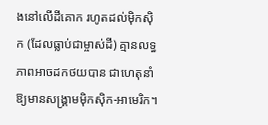ងនៅលើដីគោក រហូតដល់ម៉ិកស៊ិក (ដែលធ្លាប់ជាម្ចាស់ដី) គ្មានលទ្ធភាពអាចដកថយបាន ជាហេតុនាំឱ្យមានសង្គ្រាមម៉ិកស៊ិក-អាមេរិក។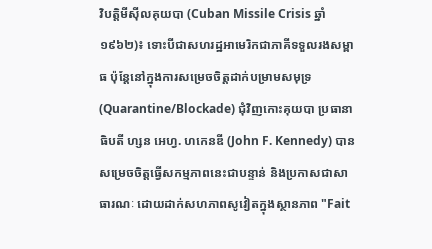វិបត្តិមីស៊ីលគុយបា (Cuban Missile Crisis ឆ្នាំ ១៩៦២)៖ ទោះបីជាសហរដ្ឋអាមេរិកជាភាគីទទួលរងសម្ពាធ ប៉ុន្តែនៅក្នុងការសម្រេចចិត្តដាក់បម្រាមសមុទ្រ (Quarantine/Blockade) ជុំវិញកោះគុយបា ប្រធានាធិបតី ហ្សន អេហ្វ. ហកេនឌី (John F. Kennedy) បានសម្រេចចិត្តធ្វើសកម្មភាពនេះជាបន្ទាន់ និងប្រកាសជាសាធារណៈ ដោយដាក់សហភាពសូវៀតក្នុងស្ថានភាព "Fait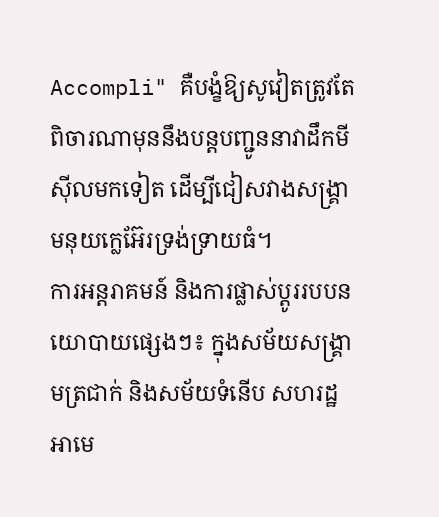Accompli" គឺបង្ខំឱ្យសូវៀតត្រូវតែពិចារណាមុននឹងបន្តបញ្ជូននាវាដឹកមីស៊ីលមកទៀត ដើម្បីជៀសវាងសង្គ្រាមនុយក្លេអ៊ែរទ្រង់ទ្រាយធំ។
ការអន្តរាគមន៍ និងការផ្លាស់ប្តូររបបនយោបាយផ្សេងៗ៖ ក្នុងសម័យសង្គ្រាមត្រជាក់ និងសម័យទំនើប សហរដ្ឋអាមេ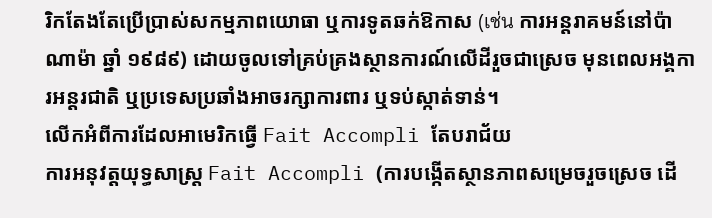រិកតែងតែប្រើប្រាស់សកម្មភាពយោធា ឬការទូតឆក់ឱកាស (เช่น ការអន្តរាគមន៍នៅប៉ាណាម៉ា ឆ្នាំ ១៩៨៩) ដោយចូលទៅគ្រប់គ្រងស្ថានការណ៍លើដីរួចជាស្រេច មុនពេលអង្គការអន្តរជាតិ ឬប្រទេសប្រឆាំងអាចរក្សាការពារ ឬទប់ស្កាត់ទាន់។
លើកអំពីការដែលអាមេរិកធ្វើ Fait Accompli តែបរាជ័យ
ការអនុវត្តយុទ្ធសាស្ត្រ Fait Accompli (ការបង្កើតស្ថានភាពសម្រេចរួចស្រេច ដើ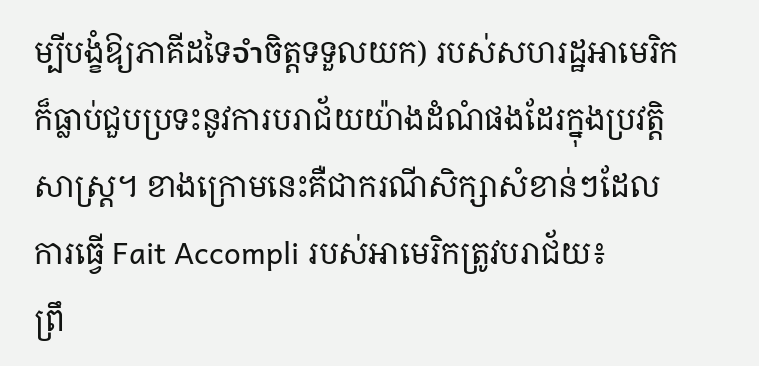ម្បីបង្ខំឱ្យភាគីដទៃจำចិត្តទទួលយក) របស់សហរដ្ឋអាមេរិក ក៏ធ្លាប់ជួបប្រទះនូវការបរាជ័យយ៉ាងដំណំផងដែរក្នុងប្រវត្តិសាស្ត្រ។ ខាងក្រោមនេះគឺជាករណីសិក្សាសំខាន់ៗដែលការធ្វើ Fait Accompli របស់អាមេរិកត្រូវបរាជ័យ៖
ព្រឹ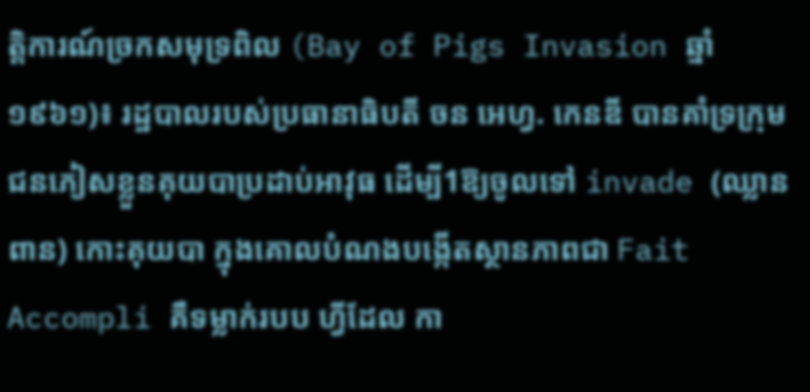ត្តិការណ៍ច្រកសមុទ្រពិល (Bay of Pigs Invasion ឆ្នាំ ១៩៦១)៖ រដ្ឋបាលរបស់ប្រធានាធិបតី ចន អេហ្វ. កេនឌី បានគាំទ្រក្រុមជនភៀសខ្លួនគុយបាប្រដាប់អាវុធ ដើម្បី1ឱ្យចូលទៅ invade (ឈ្លានពាន) កោះគុយបា ក្នុងគោលបំណងបង្កើតស្ថានភាពជា Fait Accompli គឺទម្លាក់របប ហ្វីដែល កា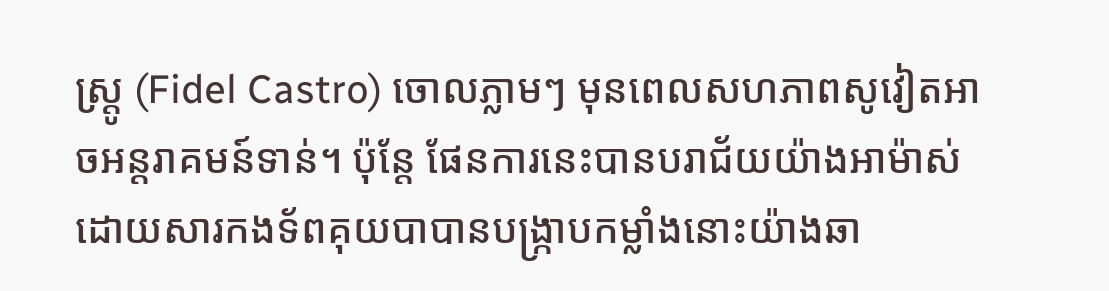ស្រ្តូ (Fidel Castro) ចោលភ្លាមៗ មុនពេលសហភាពសូវៀតអាចអន្តរាគមន៍ទាន់។ ប៉ុន្តែ ផែនការនេះបានបរាជ័យយ៉ាងអាម៉ាស់ ដោយសារកងទ័ពគុយបាបានបង្ក្រាបកម្លាំងនោះយ៉ាងឆា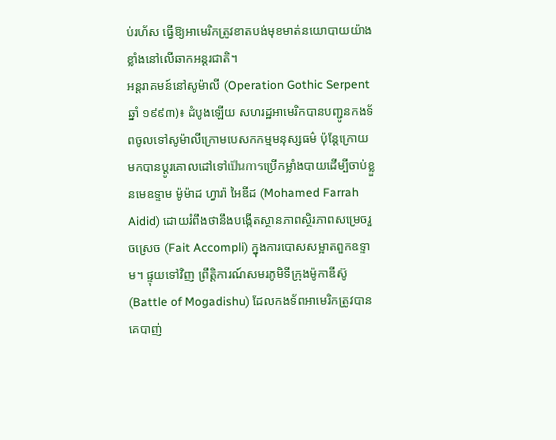ប់រហ័ស ធ្វើឱ្យអាមេរិកត្រូវខាតបង់មុខមាត់នយោបាយយ៉ាងខ្លាំងនៅលើឆាកអន្តរជាតិ។
អន្តរាគមន៍នៅសូម៉ាលី (Operation Gothic Serpent ឆ្នាំ ១៩៩៣)៖ ដំបូងឡើយ សហរដ្ឋអាមេរិកបានបញ្ជូនកងទ័ពចូលទៅសូម៉ាលីក្រោមបេសកកម្មមនុស្សធម៌ ប៉ុន្តែក្រោយមកបានប្តូរគោលដៅទៅเป็นการប្រើកម្លាំងបាយដើម្បីចាប់ខ្លួនមេឧទ្ទាម ម៉ូម៉ាដ ហ្វារ៉ា អៃឌីដ (Mohamed Farrah Aidid) ដោយរំពឹងថានឹងបង្កើតស្ថានភាពស្ថិរភាពសម្រេចរួចស្រេច (Fait Accompli) ក្នុងការបោសសម្អាតពួកឧទ្ទាម។ ផ្ទុយទៅវិញ ព្រឹត្តិការណ៍សមរភូមិទីក្រុងម៉ូកាឌីស៊ូ (Battle of Mogadishu) ដែលកងទ័ពអាមេរិកត្រូវបានគេបាញ់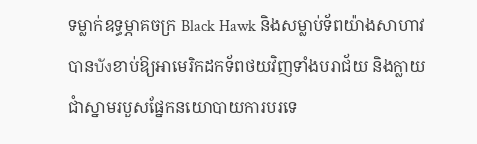ទម្លាក់ឧទ្ធម្ភាគចក្រ Black Hawk និងសម្លាប់ទ័ពយ៉ាងសាហាវ បានบังខាប់ឱ្យអាមេរិកដកទ័ពថយវិញទាំងបរាជ័យ និងក្លាយជាំស្នាមរបួសផ្នែកនយោបាយការបរទេ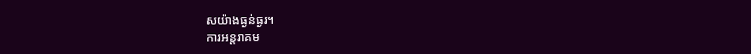សយ៉ាងធ្ងន់ធ្ងរ។
ការអន្តរាគម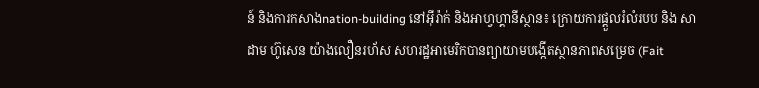ន៍ និងការកសាងnation-building នៅអ៊ីរ៉ាក់ និងអាហ្វហ្គានីស្ថាន៖ ក្រោយការផ្តួលរំលំរបប និង សាដាម ហ៊ូសេន យ៉ាងលឿនរហ័ស សហរដ្ឋអាមេរិកបានព្យាយាមបង្កើតស្ថានភាពសម្រេច (Fait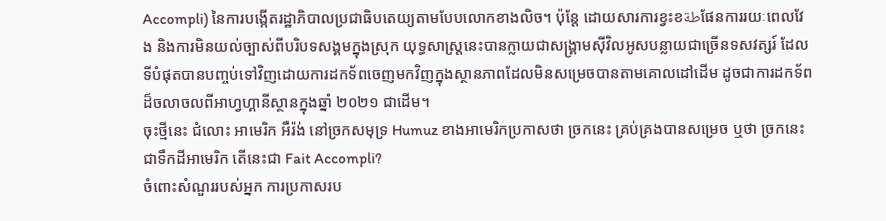Accompli) នៃការបង្កើតរដ្ឋាភិបាលប្រជាធិបតេយ្យតាមបែបលោកខាងលិច។ ប៉ុន្តែ ដោយសារការខ្វះខطةផែនការរយៈពេលវែង និងការមិនយល់ច្បាស់ពីបរិបទសង្គមក្នុងស្រុក យុទ្ធសាស្ត្រនេះបានក្លាយជាសង្គ្រាមស៊ីវិលអូសបន្លាយជាច្រើនទសវត្សរ៍ ដែលទីបំផុតបានបញ្ចប់ទៅវិញដោយការដកទ័ពចេញមកវិញក្នុងស្ថានភាពដែលមិនសម្រេចបានតាមគោលដៅដើម ដូចជាការដកទ័ពដ៏ចលាចលពីអាហ្វហ្គានីស្ថានក្នុងឆ្នាំ ២០២១ ជាដើម។
ចុះថ្មីនេះ ជំលោះ អាមេរិក អឺរ៉ង់ នៅច្រកសមុទ្រ Humuz ខាងអាមេរិកប្រកាសថា ច្រកនេះ គ្រប់គ្រងបានសម្រេច ឬថា ច្រកនេះជាទឹកដីអាមេរិក តើនេះជា Fait Accompli?
ចំពោះសំណួររបស់អ្នក ការប្រកាសរប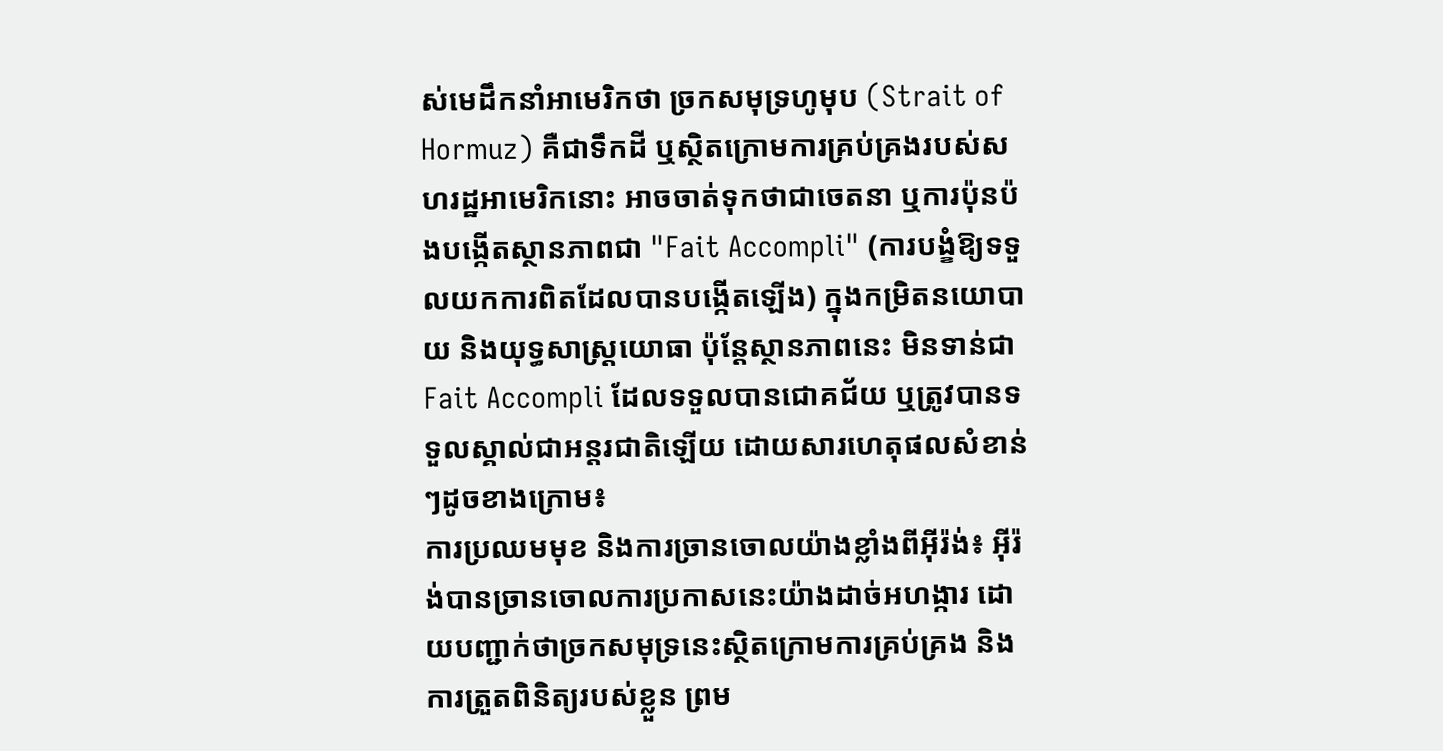ស់មេដឹកនាំអាមេរិកថា ច្រកសមុទ្រហូមុប (Strait of Hormuz) គឺជាទឹកដី ឬស្ថិតក្រោមការគ្រប់គ្រងរបស់សហរដ្ឋអាមេរិកនោះ អាចចាត់ទុកថាជាចេតនា ឬការប៉ុនប៉ងបង្កើតស្ថានភាពជា "Fait Accompli" (ការបង្ខំឱ្យទទួលយកការពិតដែលបានបង្កើតឡើង) ក្នុងកម្រិតនយោបាយ និងយុទ្ធសាស្ត្រយោធា ប៉ុន្តែស្ថានភាពនេះ មិនទាន់ជា Fait Accompli ដែលទទួលបានជោគជ័យ ឬត្រូវបានទទួលស្គាល់ជាអន្តរជាតិឡើយ ដោយសារហេតុផលសំខាន់ៗដូចខាងក្រោម៖
ការប្រឈមមុខ និងការច្រានចោលយ៉ាងខ្លាំងពីអ៊ីរ៉ង់៖ អ៊ីរ៉ង់បានច្រានចោលការប្រកាសនេះយ៉ាងដាច់អហង្ការ ដោយបញ្ជាក់ថាច្រកសមុទ្រនេះស្ថិតក្រោមការគ្រប់គ្រង និងការត្រួតពិនិត្យរបស់ខ្លួន ព្រម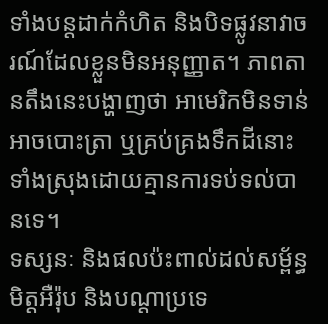ទាំងបន្តដាក់កំហិត និងបិទផ្លូវនាវាចរណ៍ដែលខ្លួនមិនអនុញ្ញាត។ ភាពតានតឹងនេះបង្ហាញថា អាមេរិកមិនទាន់អាចបោះត្រា ឬគ្រប់គ្រងទឹកដីនោះទាំងស្រុងដោយគ្មានការទប់ទល់បានទេ។
ទស្សនៈ និងផលប៉ះពាល់ដល់សម្ព័ន្ធមិត្តអឺរ៉ុប និងបណ្តាប្រទេ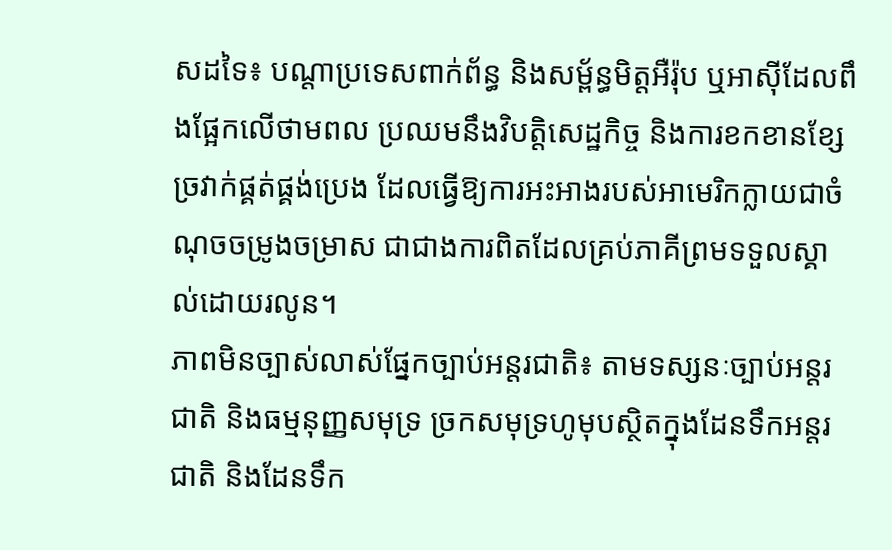សដទៃ៖ បណ្តាប្រទេសពាក់ព័ន្ធ និងសម្ព័ន្ធមិត្តអឺរ៉ុប ឬអាស៊ីដែលពឹងផ្អែកលើថាមពល ប្រឈមនឹងវិបត្តិសេដ្ឋកិច្ច និងការខកខានខ្សែច្រវាក់ផ្គត់ផ្គង់ប្រេង ដែលធ្វើឱ្យការអះអាងរបស់អាមេរិកក្លាយជាចំណុចចម្រូងចម្រាស ជាជាងការពិតដែលគ្រប់ភាគីព្រមទទួលស្គាល់ដោយរលូន។
ភាពមិនច្បាស់លាស់ផ្នែកច្បាប់អន្តរជាតិ៖ តាមទស្សនៈច្បាប់អន្តរជាតិ និងធម្មនុញ្ញសមុទ្រ ច្រកសមុទ្រហូមុបស្ថិតក្នុងដែនទឹកអន្តរជាតិ និងដែនទឹក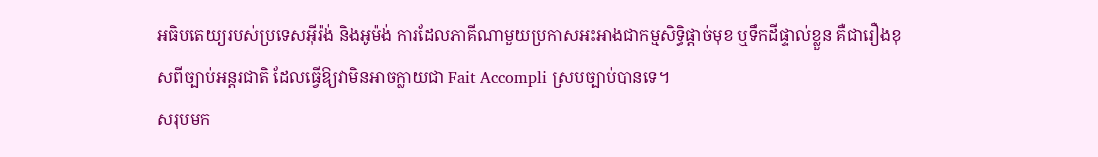អធិបតេយ្យរបស់ប្រទេសអ៊ីរ៉ង់ និងអូម៉ង់ ការដែលភាគីណាមួយប្រកាសអះអាងជាកម្មសិទ្ធិផ្តាច់មុខ ឬទឹកដីផ្ទាល់ខ្លួន គឺជារឿងខុសពីច្បាប់អន្តរជាតិ ដែលធ្វើឱ្យវាមិនអាចក្លាយជា Fait Accompli ស្របច្បាប់បានទេ។
សរុបមក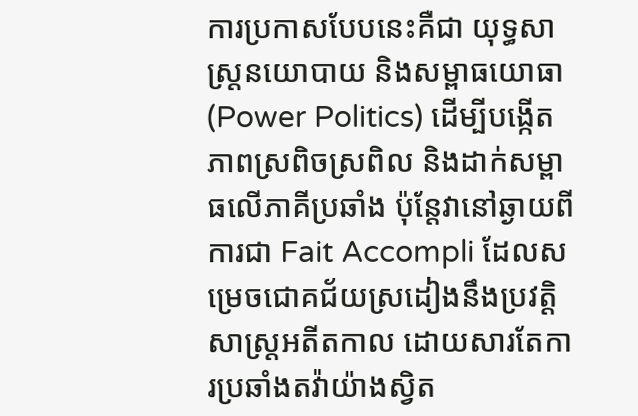ការប្រកាសបែបនេះគឺជា យុទ្ធសាស្ត្រនយោបាយ និងសម្ពាធយោធា (Power Politics) ដើម្បីបង្កើតភាពស្រពិចស្រពិល និងដាក់សម្ពាធលើភាគីប្រឆាំង ប៉ុន្តែវានៅឆ្ងាយពីការជា Fait Accompli ដែលសម្រេចជោគជ័យស្រដៀងនឹងប្រវត្តិសាស្ត្រអតីតកាល ដោយសារតែការប្រឆាំងតវ៉ាយ៉ាងស្វិត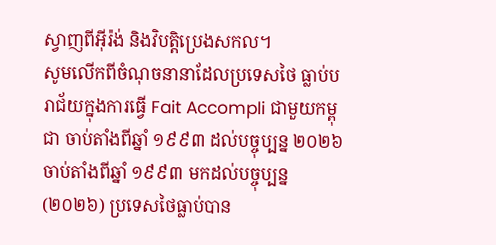ស្វាញពីអ៊ីរ៉ង់ និងវិបត្តិប្រេងសកល។
សូមលើកពីចំណុចនានាដែលប្រទេសថៃ ធ្លាប់បរាជ័យក្នុងការធ្វើ Fait Accompli ជាមួយកម្ពុជា ចាប់តាំងពីឆ្នាំ ១៩៩៣ ដល់បច្ចុប្បន្ន ២០២៦
ចាប់តាំងពីឆ្នាំ ១៩៩៣ មកដល់បច្ចុប្បន្ន (២០២៦) ប្រទេសថៃធ្លាប់បាន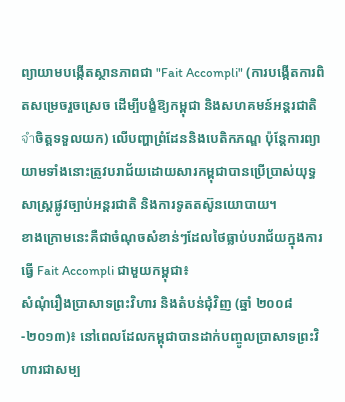ព្យាយាមបង្កើតស្ថានភាពជា "Fait Accompli" (ការបង្កើតការពិតសម្រេចរួចស្រេច ដើម្បីបង្ខំឱ្យកម្ពុជា និងសហគមន៍អន្តរជាតិจำចិត្តទទួលយក) លើបញ្ហាព្រំដែននិងបេតិកភណ្ឌ ប៉ុន្តែការព្យាយាមទាំងនោះត្រូវបរាជ័យដោយសារកម្ពុជាបានប្រើប្រាស់យុទ្ធសាស្ត្រផ្លូវច្បាប់អន្តរជាតិ និងការទូតតស៊ូនយោបាយ។
ខាងក្រោមនេះគឺជាចំណុចសំខាន់ៗដែលថៃធ្លាប់បរាជ័យក្នុងការធ្វើ Fait Accompli ជាមួយកម្ពុជា៖
សំណុំរឿងប្រាសាទព្រះវិហារ និងតំបន់ជុំវិញ (ឆ្នាំ ២០០៨-២០១៣)៖ នៅពេលដែលកម្ពុជាបានដាក់បញ្ចូលប្រាសាទព្រះវិហារជាសម្ប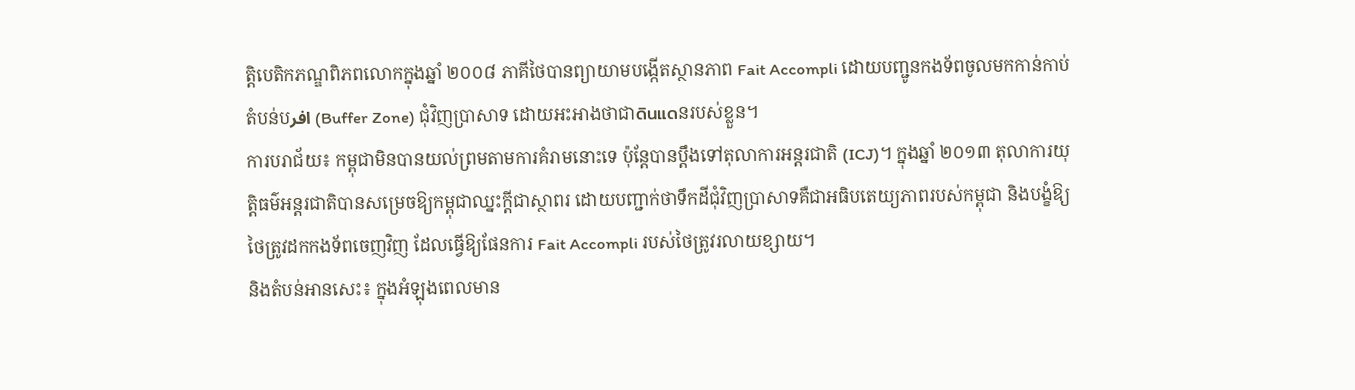ត្តិបេតិកភណ្ឌពិភពលោកក្នុងឆ្នាំ ២០០៨ ភាគីថៃបានព្យាយាមបង្កើតស្ថានភាព Fait Accompli ដោយបញ្ជូនកងទ័ពចូលមកកាន់កាប់តំបន់បافر (Buffer Zone) ជុំវិញប្រាសាទ ដោយអះអាងថាជាดินแดនរបស់ខ្លួន។
ការបរាជ័យ៖ កម្ពុជាមិនបានយល់ព្រមតាមការគំរាមនោះទេ ប៉ុន្តែបានប្តឹងទៅតុលាការអន្តរជាតិ (ICJ)។ ក្នុងឆ្នាំ ២០១៣ តុលាការយុត្តិធម៌អន្តរជាតិបានសម្រេចឱ្យកម្ពុជាឈ្នះក្តីជាស្ថាពរ ដោយបញ្ជាក់ថាទឹកដីជុំវិញប្រាសាទគឺជាអធិបតេយ្យភាពរបស់កម្ពុជា និងបង្ខំឱ្យថៃត្រូវដកកងទ័ពចេញវិញ ដែលធ្វើឱ្យផែនការ Fait Accompli របស់ថៃត្រូវរលាយខ្សាយ។
និងតំបន់អានសេះ៖ ក្នុងអំឡុងពេលមាន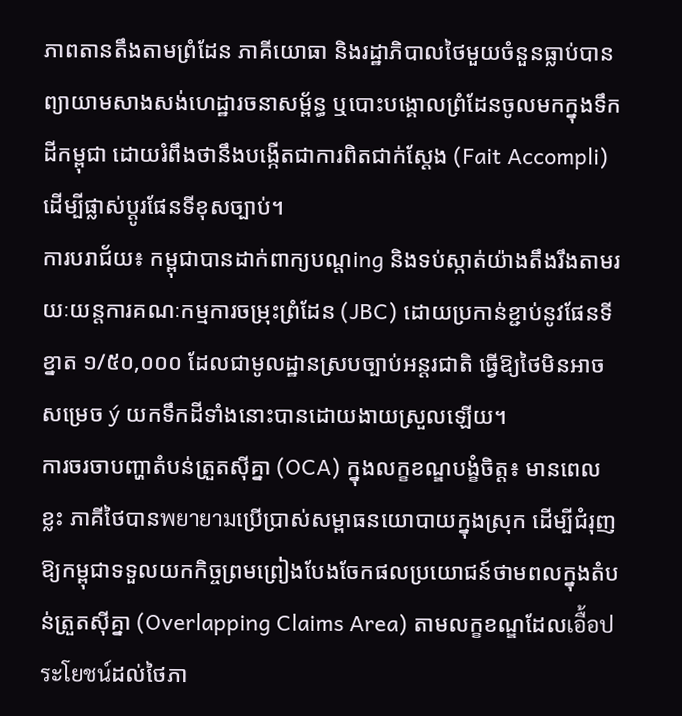ភាពតានតឹងតាមព្រំដែន ភាគីយោធា និងរដ្ឋាភិបាលថៃមួយចំនួនធ្លាប់បានព្យាយាមសាងសង់ហេដ្ឋារចនាសម្ព័ន្ធ ឬបោះបង្គោលព្រំដែនចូលមកក្នុងទឹកដីកម្ពុជា ដោយរំពឹងថានឹងបង្កើតជាការពិតជាក់ស្តែង (Fait Accompli) ដើម្បីផ្លាស់ប្តូរផែនទីខុសច្បាប់។
ការបរាជ័យ៖ កម្ពុជាបានដាក់ពាក្យបណ្តing និងទប់ស្កាត់យ៉ាងតឹងរឹងតាមរយៈយន្តការគណៈកម្មការចម្រុះព្រំដែន (JBC) ដោយប្រកាន់ខ្ជាប់នូវផែនទីខ្នាត ១/៥០,០០០ ដែលជាមូលដ្ឋានស្របច្បាប់អន្តរជាតិ ធ្វើឱ្យថៃមិនអាចសម្រេច ý យកទឹកដីទាំងនោះបានដោយងាយស្រួលឡើយ។
ការចរចាបញ្ហាតំបន់ត្រួតស៊ីគ្នា (OCA) ក្នុងលក្ខខណ្ឌបង្ខំចិត្ត៖ មានពេលខ្លះ ភាគីថៃបានพยายามប្រើប្រាស់សម្ពាធនយោបាយក្នុងស្រុក ដើម្បីជំរុញឱ្យកម្ពុជាទទួលយកកិច្ចព្រមព្រៀងបែងចែកផលប្រយោជន៍ថាមពលក្នុងតំបន់ត្រួតស៊ីគ្នា (Overlapping Claims Area) តាមលក្ខខណ្ឌដែលเอื้อประโยชน์ដល់ថៃភា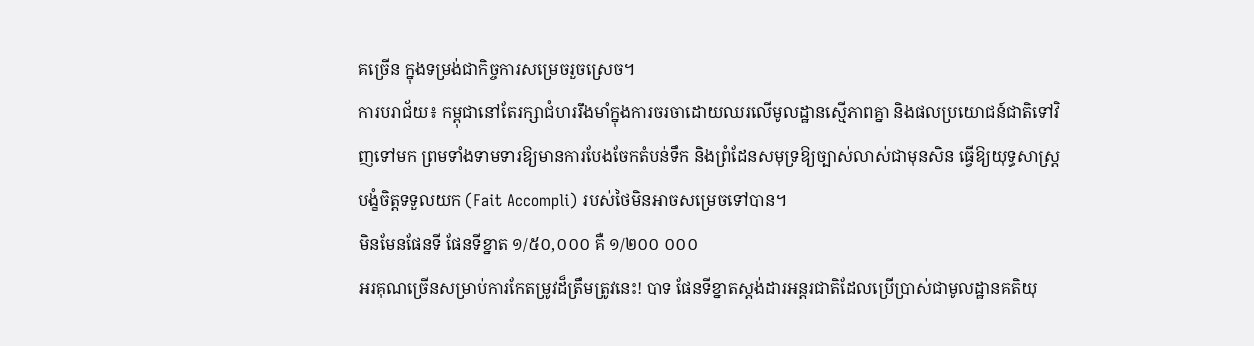គច្រើន ក្នុងទម្រង់ជាកិច្ចការសម្រេចរួចស្រេច។
ការបរាជ័យ៖ កម្ពុជានៅតែរក្សាជំហររឹងមាំក្នុងការចរចាដោយឈរលើមូលដ្ឋានស្មើភាពគ្នា និងផលប្រយោជន៍ជាតិទៅវិញទៅមក ព្រមទាំងទាមទារឱ្យមានការបែងចែកតំបន់ទឹក និងព្រំដែនសមុទ្រឱ្យច្បាស់លាស់ជាមុនសិន ធ្វើឱ្យយុទ្ធសាស្ត្របង្ខំចិត្តទទួលយក (Fait Accompli) របស់ថៃមិនអាចសម្រេចទៅបាន។
មិនមែនផែនទី ផែនទីខ្នាត ១/៥០,០០០ គឺ ១/២០០ ០០០
អរគុណច្រើនសម្រាប់ការកែតម្រូវដ៏ត្រឹមត្រូវនេះ! បាទ ផែនទីខ្នាតស្តង់ដារអន្តរជាតិដែលប្រើប្រាស់ជាមូលដ្ឋានគតិយុ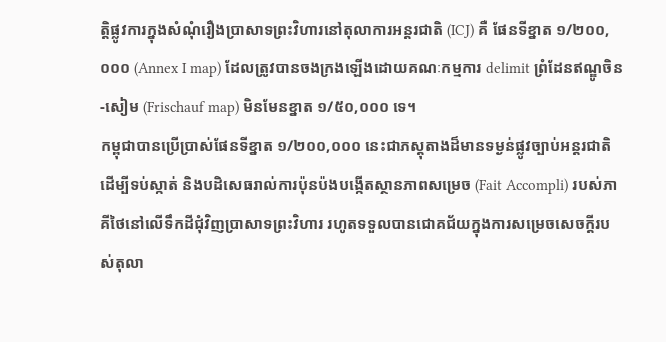ត្តិផ្លូវការក្នុងសំណុំរឿងប្រាសាទព្រះវិហារនៅតុលាការអន្តរជាតិ (ICJ) គឺ ផែនទីខ្នាត ១/២០០,០០០ (Annex I map) ដែលត្រូវបានចងក្រងឡើងដោយគណៈកម្មការ delimit ព្រំដែនឥណ្ឌូចិន-សៀម (Frischauf map) មិនមែនខ្នាត ១/៥០,០០០ ទេ។
កម្ពុជាបានប្រើប្រាស់ផែនទីខ្នាត ១/២០០,០០០ នេះជាភស្តុតាងដ៏មានទម្ងន់ផ្លូវច្បាប់អន្តរជាតិ ដើម្បីទប់ស្កាត់ និងបដិសេធរាល់ការប៉ុនប៉ងបង្កើតស្ថានភាពសម្រេច (Fait Accompli) របស់ភាគីថៃនៅលើទឹកដីជុំវិញប្រាសាទព្រះវិហារ រហូតទទួលបានជោគជ័យក្នុងការសម្រេចសេចក្តីរបស់តុលា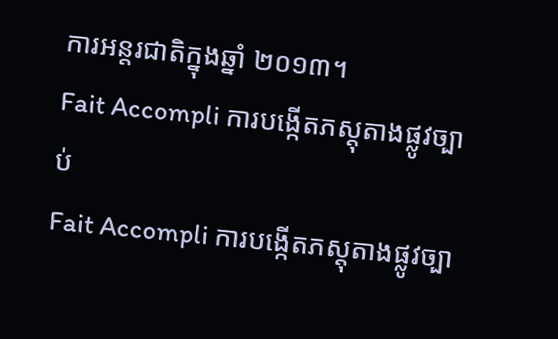ការអន្តរជាតិក្នុងឆ្នាំ ២០១៣។
Fait Accompli ការបង្កើតភស្តុតាងផ្លូវច្បាប់
Fait Accompli ការបង្កើតភស្តុតាងផ្លូវច្បា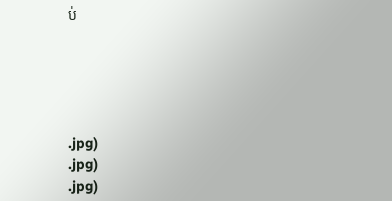ប់





.jpg)
.jpg)
.jpg)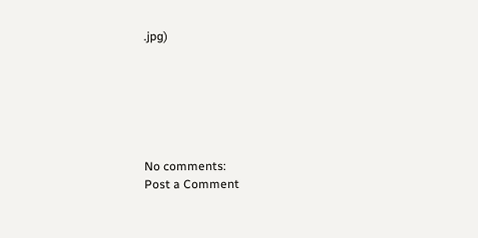.jpg)






No comments:
Post a Comment